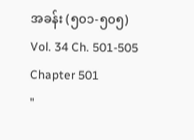အခန်း (၅၀၁-၅၀၅)
Vol. 34 Ch. 501-505
Chapter 501
"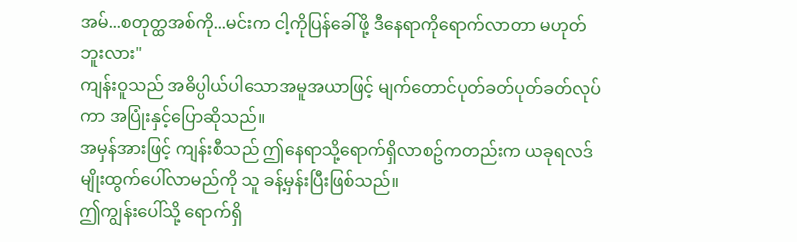အမ်...စတုတ္ထအစ်ကို...မင်းက ငါ့ကိုပြန်ခေါ်ဖို့ ဒီနေရာကိုရောက်လာတာ မဟုတ်ဘူးလား"
ကျန်းဝူသည် အဓိပ္ပါယ်ပါသောအမူအယာဖြင့် မျက်တောင်ပုတ်ခတ်ပုတ်ခတ်လုပ်ကာ အပြုံးနှင့်ပြောဆိုသည်။
အမှန်အားဖြင့် ကျန်းစီသည် ဤနေရာသို့ရောက်ရှိလာစဥ်ကတည်းက ယခုရလဒ်မျိုးထွက်ပေါ်လာမည်ကို သူ ခန့်မှန်းပြီးဖြစ်သည်။
ဤကျွန်းပေါ်သို့ ရောက်ရှိ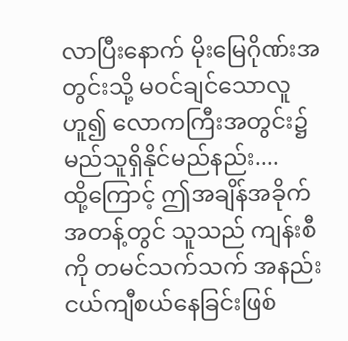လာပြီးနောက် မိုးမြေဂိုဏ်းအတွင်းသို့ မဝင်ချင်သောလူဟူ၍ လောကကြီးအတွင်း၌ မည်သူရှိနိုင်မည်နည်း....
ထို့ကြောင့် ဤအချိန်အခိုက်အတန့်တွင် သူသည် ကျန်းစီကို တမင်သက်သက် အနည်းငယ်ကျီစယ်နေခြင်းဖြစ်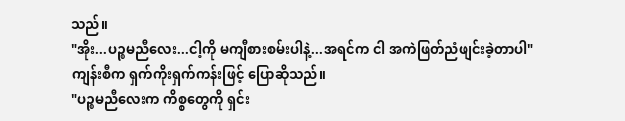သည်။
"အိုး...ပဉ္စမညီလေး...ငါ့ကို မကျီစားစမ်းပါနဲ့...အရင်က ငါ အကဲဖြတ်ညံဖျင်းခဲ့တာပါ"
ကျန်းစီက ရှက်ကိုးရှက်ကန်းဖြင့် ပြောဆိုသည်။
"ပဉ္စမညီလေးက ကိစ္စတွေကို ရှင်း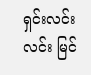ရှင်းလင်းလင်း မြင်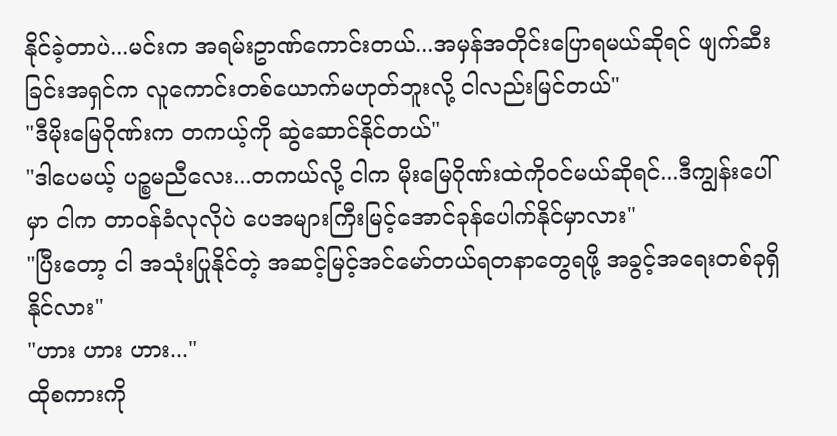နိုင်ခဲ့တာပဲ...မင်းက အရမ်းဥာဏ်ကောင်းတယ်...အမှန်အတိုင်းပြောရမယ်ဆိုရင် ဖျက်ဆီးခြင်းအရှင်က လူကောင်းတစ်ယောက်မဟုတ်ဘူးလို့ ငါလည်းမြင်တယ်"
"ဒီမိုးမြေဂိုဏ်းက တကယ့်ကို ဆွဲဆောင်နိုင်တယ်"
"ဒါပေမယ့် ပဉ္စမညီလေး...တကယ်လို့ ငါက မိုးမြေဂိုဏ်းထဲကိုဝင်မယ်ဆိုရင်...ဒီကျွန်းပေါ်မှာ ငါက တာဝန်ခံလုလိုပဲ ပေအများကြီးမြင့်အောင်ခုန်ပေါက်နိုင်မှာလား"
"ပြီးတော့ ငါ အသုံးပြုနိုင်တဲ့ အဆင့်မြင့်အင်မော်တယ်ရတနာတွေရဖို့ အခွင့်အရေးတစ်ခုရှိနိုင်လား"
"ဟား ဟား ဟား..."
ထိုစကားကို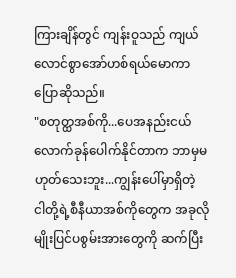ကြားချိန်တွင် ကျန်းဝူသည် ကျယ်လောင်စွာအော်ဟစ်ရယ်မောကာ ပြောဆိုသည်။
"စတုတ္ထအစ်ကို...ပေအနည်းငယ်လောက်ခုန်ပေါက်နိုင်တာက ဘာမှမဟုတ်သေးဘူး...ကျွန်းပေါ်မှာရှိတဲ့ ငါတို့ရဲ့စီနီယာအစ်ကိုတွေက အခုလိုမျိုးပြင်ပစွမ်းအားတွေကို ဆက်ပြီး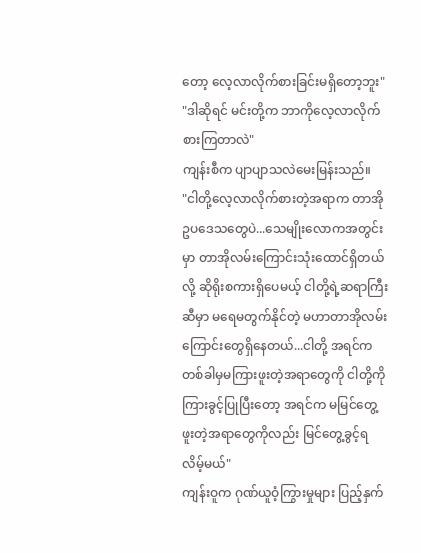တော့ လေ့လာလိုက်စားခြင်းမရှိတော့ဘူး"
"ဒါဆိုရင် မင်းတို့က ဘာကိုလေ့လာလိုက်စားကြတာလဲ"
ကျန်းစီက ပျာပျာသလဲမေးမြန်းသည်။
"ငါတို့လေ့လာလိုက်စားတဲ့အရာက တာအိုဥပဒေသတွေပဲ...သေမျိုးလောကအတွင်းမှာ တာအိုလမ်းကြောင်းသုံးထောင်ရှိတယ်လို့ ဆိုရိုးစကားရှိပေမယ့် ငါတို့ရဲ့ဆရာကြီးဆီမှာ မရေမတွက်နိုင်တဲ့ မဟာတာအိုလမ်းကြောင်းတွေရှိနေတယ်...ငါတို့ အရင်က တစ်ခါမှမကြားဖူးတဲ့အရာတွေကို ငါတို့ကို ကြားခွင့်ပြုပြီးတော့ အရင်က မမြင်တွေ့ဖူးတဲ့အရာတွေကိုလည်း မြင်တွေ့ခွင့်ရလိမ့်မယ်"
ကျန်းဝူက ဂုဏ်ယူဝံ့ကြွားမှုများ ပြည့်နှက်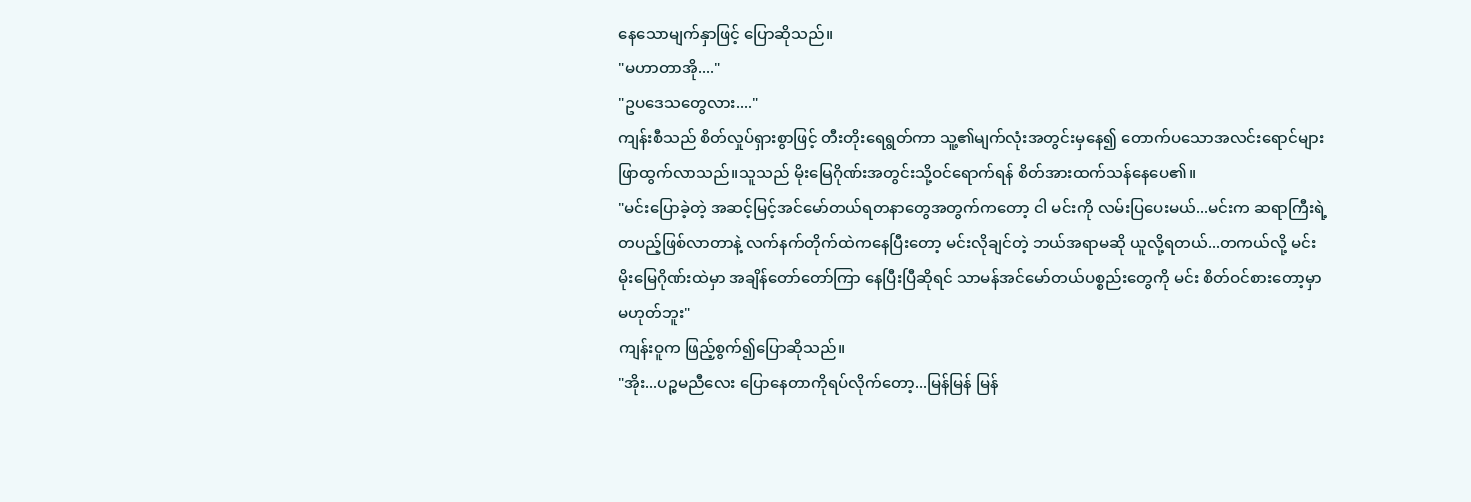နေသောမျက်နှာဖြင့် ပြောဆိုသည်။
"မဟာတာအို...."
"ဥပဒေသတွေလား...."
ကျန်းစီသည် စိတ်လှုပ်ရှားစွာဖြင့် တီးတိုးရေရွတ်ကာ သူ့၏မျက်လုံးအတွင်းမှနေ၍ တောက်ပသောအလင်းရောင်များ ဖြာထွက်လာသည်။သူသည် မိုးမြေဂိုဏ်းအတွင်းသို့ဝင်ရောက်ရန် စိတ်အားထက်သန်နေပေ၏။
"မင်းပြောခဲ့တဲ့ အဆင့်မြင့်အင်မော်တယ်ရတနာတွေအတွက်ကတော့ ငါ မင်းကို လမ်းပြပေးမယ်...မင်းက ဆရာကြီးရဲ့တပည့်ဖြစ်လာတာနဲ့ လက်နက်တိုက်ထဲကနေပြီးတော့ မင်းလိုချင်တဲ့ ဘယ်အရာမဆို ယူလို့ရတယ်...တကယ်လို့ မင်း မိုးမြေဂိုဏ်းထဲမှာ အချိန်တော်တော်ကြာ နေပြီးပြီဆိုရင် သာမန်အင်မော်တယ်ပစ္စည်းတွေကို မင်း စိတ်ဝင်စားတော့မှာမဟုတ်ဘူး"
ကျန်းဝူက ဖြည့်စွက်၍ပြောဆိုသည်။
"အိုး...ပဉ္စမညီလေး ပြောနေတာကိုရပ်လိုက်တော့...မြန်မြန် မြန်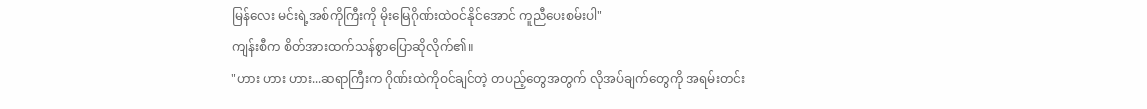မြန်လေး မင်းရဲ့အစ်ကိုကြီးကို မိုးမြေဂိုဏ်းထဲဝင်နိုင်အောင် ကူညီပေးစမ်းပါ"
ကျန်းစီက စိတ်အားထက်သန်စွာပြောဆိုလိုက်၏။
"ဟား ဟား ဟား...ဆရာကြီးက ဂိုဏ်းထဲကိုဝင်ချင်တဲ့ တပည့်တွေအတွက် လိုအပ်ချက်တွေကို အရမ်းတင်း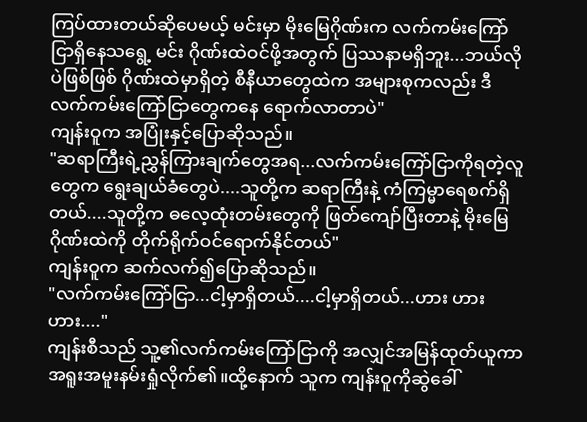ကြပ်ထားတယ်ဆိုပေမယ့် မင်းမှာ မိုးမြေဂိုဏ်းက လက်ကမ်းကြော်ငြာရှိနေသရွေ့ မင်း ဂိုဏ်းထဲဝင်ဖို့အတွက် ပြဿနာမရှိဘူး...ဘယ်လိုပဲဖြစ်ဖြစ် ဂိုဏ်းထဲမှာရှိတဲ့ စီနီယာတွေထဲက အများစုကလည်း ဒီလက်ကမ်းကြော်ငြာတွေကနေ ရောက်လာတာပဲ"
ကျန်းဝူက အပြုံးနှင့်ပြောဆိုသည်။
"ဆရာကြီးရဲ့ညွှန်ကြားချက်တွေအရ...လက်ကမ်းကြော်ငြာကိုရတဲ့လူတွေက ရွေးချယ်ခံတွေပဲ....သူတို့က ဆရာကြီးနဲ့ ကံကြမ္မာရေစက်ရှိတယ်....သူတို့က ဓလေ့ထုံးတမ်းတွေကို ဖြတ်ကျော်ပြီးတာနဲ့ မိုးမြေဂိုဏ်းထဲကို တိုက်ရိုက်ဝင်ရောက်နိုင်တယ်"
ကျန်းဝူက ဆက်လက်၍ပြောဆိုသည်။
"လက်ကမ်းကြော်ငြာ...ငါ့မှာရှိတယ်....ငါ့မှာရှိတယ်...ဟား ဟား ဟား...."
ကျန်းစီသည် သူ့၏လက်ကမ်းကြော်ငြာကို အလျှင်အမြန်ထုတ်ယူကာ အရူးအမူးနမ်းရှုံလိုက်၏။ထို့နောက် သူက ကျန်းဝူကိုဆွဲခေါ်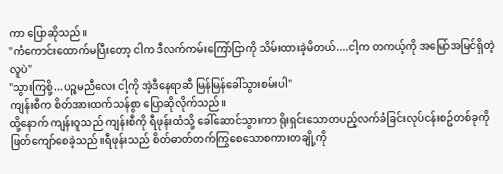ကာ ပြောဆိုသည်။
"ကံကောင်းထောက်မပြီးတော့ ငါက ဒီလက်ကမ်းကြော်ငြာကို သိမ်းထားခဲ့မိတယ်....ငါ့က တကယ့်ကို အမြော်အမြင်ရှိတဲ့လူပဲ"
"သွားကြစို့...ပဉ္စမညီလေး ငါ့ကို အဲ့ဒီနေရာဆီ မြန်မြန်ခေါ်သွားစမ်းပါ"
ကျန်းစီက စိတ်အားထက်သန်စွာ ပြောဆိုလိုက်သည်။
ထို့နောက် ကျန်းဝူသည် ကျန်းစီကို ရီဖုန်းထံသို့ ခေါ်ဆောင်သွားကာ ရိုးရှင်းသောတပည့်လက်ခံခြင်းလုပ်ငန်းစဥ်တစ်ခုကို ဖြတ်ကျော်စေခဲ့သည်။ရီဖုန်းသည် စိတ်ဓာတ်တက်ကြွစေသောစကားတချို့ကို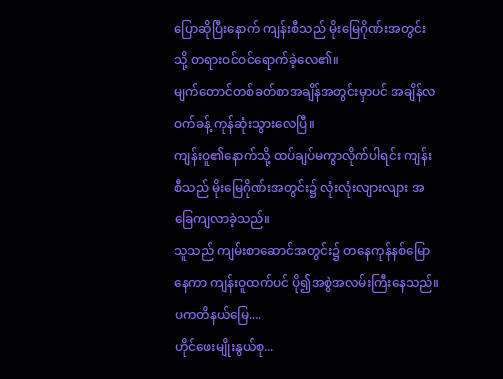ပြောဆိုပြီးနောက် ကျန်းစီသည် မိုးမြေဂိုဏ်းအတွင်းသို့ တရားဝင်ဝင်ရောက်ခဲ့လေ၏။
မျက်တောင်တစ်ခတ်စာအချိန်အတွင်းမှာပင် အချိန်လဝက်ခန့် ကုန်ဆုံးသွားလေပြီ။
ကျန်းဝူ၏နောက်သို့ ထပ်ချပ်မကွာလိုက်ပါရင်း ကျန်းစီသည် မိုးမြေဂိုဏ်းအတွင်း၌ လုံးလုံးလျားလျား အခြေကျလာခဲ့သည်။
သူသည် ကျမ်းစာဆောင်အတွင်း၌ တနေကုန်နစ်မြောနေကာ ကျန်းဝူထက်ပင် ပို၍အစွဲအလမ်းကြီးနေသည်။
ပကတိနယ်မြေ....
ဟိုင်ဖေးမျိုးနွယ်စု...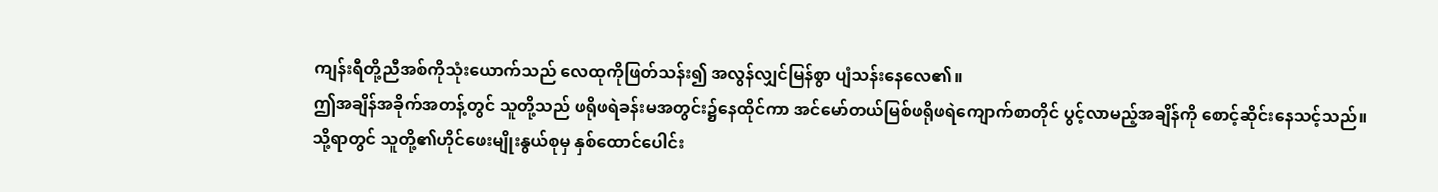ကျန်းရီတို့ညီအစ်ကိုသုံးယောက်သည် လေထုကိုဖြတ်သန်း၍ အလွန်လျှင်မြန်စွာ ပျံသန်းနေလေ၏။
ဤအချိန်အခိုက်အတန့်တွင် သူတို့သည် ဖရိုဖရဲခန်းမအတွင်း၌နေထိုင်ကာ အင်မော်တယ်မြစ်ဖရိုဖရဲကျောက်စာတိုင် ပွင့်လာမည့်အချိန်ကို စောင့်ဆိုင်းနေသင့်သည်။
သို့ရာတွင် သူတို့၏ဟိုင်ဖေးမျိုးနွယ်စုမှ နှစ်ထောင်ပေါင်း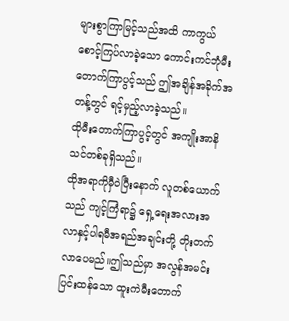များစွာကြာမြင့်သည်အထိ ကာကွယ်စောင့်ကြပ်လာခဲ့သော ကောင်းကင်ဘုံမီးတောက်ကြာပွင့်သည် ဤအချိန်အခိုက်အတန့်တွင် ရင့်မှည့်လာခဲ့သည်။
ထိုမီးတောက်ကြာပွင့်တွင် အကျိုးအာနိသင်တစ်ခုရှိသည်။
ထိုအရာကိုမှီဝဲပြီးနောက် လူတစ်ယောက်သည် ကျင့်ကြံရာ၌ ရှေ့ရေးအလားအလာနှင့်ပါရမီအရည်အချင်းတို့ တိုးတက်လာပေမည်။ဤသည်မှာ အလွန်အမင်းပြင်းထန်သော ထူးကဲမီးတောက်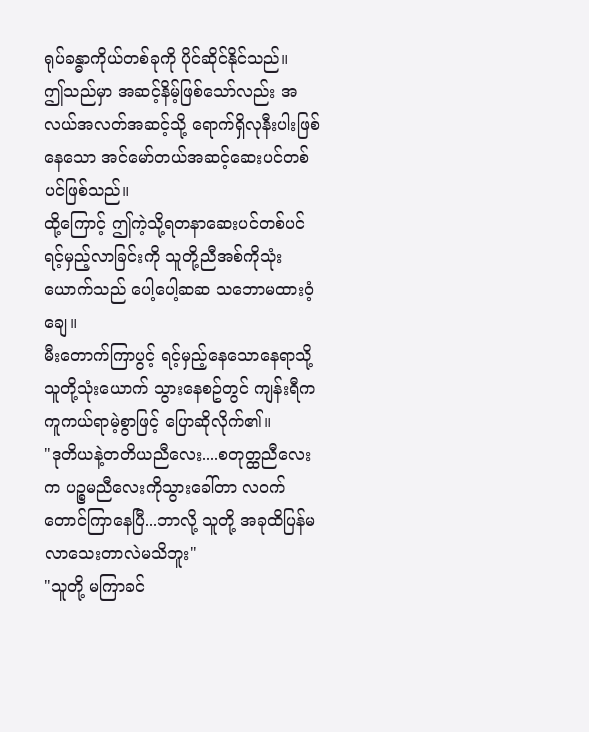ရုပ်ခန္ဓာကိုယ်တစ်ခုကို ပိုင်ဆိုင်နိုင်သည်။
ဤသည်မှာ အဆင့်နိမ့်ဖြစ်သော်လည်း အလယ်အလတ်အဆင့်သို့ ရောက်ရှိလုနီးပါးဖြစ်နေသော အင်မော်တယ်အဆင့်ဆေးပင်တစ်ပင်ဖြစ်သည်။
ထို့ကြောင့် ဤကဲ့သို့ရတနာဆေးပင်တစ်ပင် ရင့်မှည့်လာခြင်းကို သူတို့ညီအစ်ကိုသုံးယောက်သည် ပေါ့ပေါ့ဆဆ သဘောမထားဝံ့ချေ။
မီးတောက်ကြာပွင့် ရင့်မှည့်နေသောနေရာသို့ သူတို့သုံးယောက် သွားနေစဥ်တွင် ကျန်းရီက ကူကယ်ရာမဲ့စွာဖြင့် ပြောဆိုလိုက်၏။
"ဒုတိယနဲ့တတိယညီလေး....စတုတ္ထညီလေးက ပဉ္စမညီလေးကိုသွားခေါ်တာ လဝက်တောင်ကြာနေပြီ...ဘာလို့ သူတို့ အခုထိပြန်မလာသေးတာလဲမသိဘူး"
"သူတို့ မကြာခင်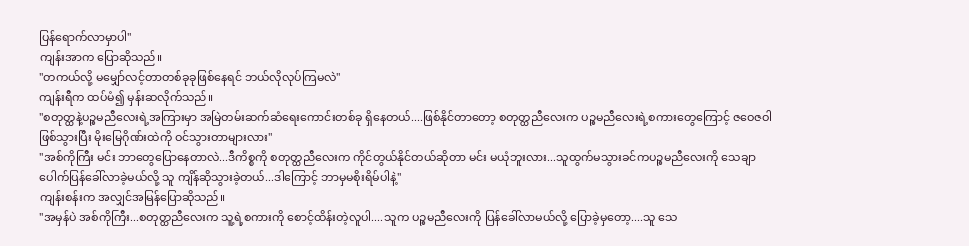ပြန်ရောက်လာမှာပါ"
ကျန်းအာက ပြောဆိုသည်။
"တကယ်လို့ မမျှော်လင့်တာတစ်ခုခုဖြစ်နေရင် ဘယ်လိုလုပ်ကြမလဲ"
ကျန်းရီက ထပ်မံ၍ မှန်းဆလိုက်သည်။
"စတုတ္ထနဲ့ပဉ္စမညီလေးရဲ့အကြားမှာ အမြဲတမ်းဆက်ဆံရေးကောင်းတစ်ခု ရှိနေတယ်....ဖြစ်နိုင်တာတော့ စတုတ္ထညီလေးက ပဉ္စမညီလေးရဲ့စကားတွေကြောင့် ဇဝေဇဝါဖြစ်သွားပြီး မိုးမြေဂိုဏ်းထဲကို ဝင်သွားတာများလား"
"အစ်ကိုကြီး မင်း ဘာတွေပြောနေတာလဲ...ဒီကိစ္စကို စတုတ္ထညီလေးက ကိုင်တွယ်နိုင်တယ်ဆိုတာ မင်း မယုံဘူးလား...သူထွက်မသွားခင်ကပဉ္စမညီလေးကို သေချာပေါက်ပြန်ခေါ်လာခဲ့မယ်လို့ သူ ကျိန်ဆိုသွားခဲ့တယ်...ဒါကြောင့် ဘာမှမစိုးရိမ်ပါနဲ့"
ကျန်းစန်းက အလျှင်အမြန်ပြောဆိုသည်။
"အမှန်ပဲ အစ်ကိုကြီး...စတုတ္ထညီလေးက သူ့ရဲ့စကားကို စောင့်ထိန်းတဲ့လူပါ....သူက ပဉ္စမညီလေးကို ပြန်ခေါ်လာမယ်လို့ ပြောခဲ့မှတော့....သူ သေ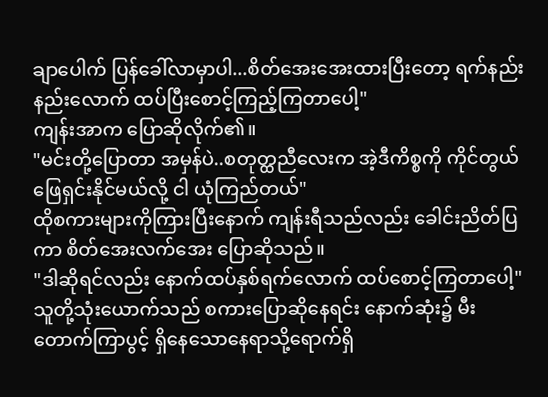ချာပေါက် ပြန်ခေါ်လာမှာပါ...စိတ်အေးအေးထားပြီးတော့ ရက်နည်းနည်းလောက် ထပ်ပြီးစောင့်ကြည့်ကြတာပေါ့"
ကျန်းအာက ပြောဆိုလိုက်၏။
"မင်းတို့ပြောတာ အမှန်ပဲ..စတုတ္ထညီလေးက အဲ့ဒီကိစ္စကို ကိုင်တွယ်ဖြေရှင်းနိုင်မယ်လို့ ငါ ယုံကြည်တယ်"
ထိုစကားများကိုကြားပြီးနောက် ကျန်းရီသည်လည်း ခေါင်းညိတ်ပြကာ စိတ်အေးလက်အေး ပြောဆိုသည်။
"ဒါဆိုရင်လည်း နောက်ထပ်နှစ်ရက်လောက် ထပ်စောင့်ကြတာပေါ့"
သူတို့သုံးယောက်သည် စကားပြောဆိုနေရင်း နောက်ဆုံး၌ မီးတောက်ကြာပွင့် ရှိနေသောနေရာသို့ရောက်ရှိ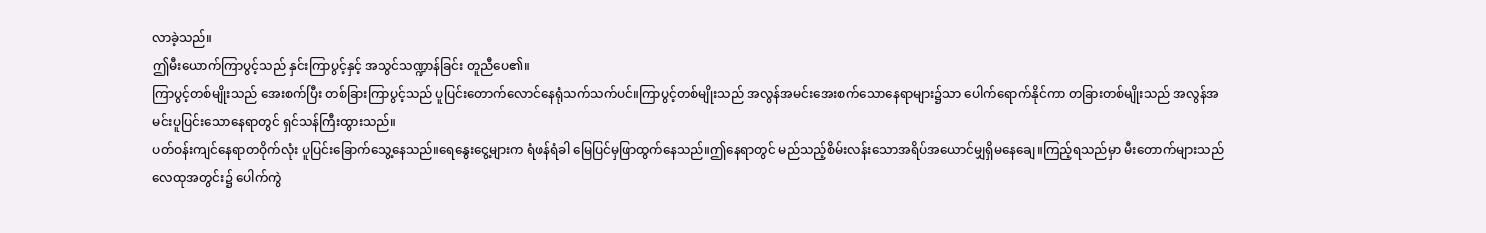လာခဲ့သည်။
ဤမီးယောက်ကြာပွင့်သည် နှင်းကြာပွင့်နှင့် အသွင်သဏ္ဍာန်ခြင်း တူညီပေ၏။
ကြာပွင့်တစ်မျိုးသည် အေးစက်ပြီး တစ်ခြားကြာပွင့်သည် ပူပြင်းတောက်လောင်နေရုံသက်သက်ပင်။ကြာပွင့်တစ်မျိုးသည် အလွန်အမင်းအေးစက်သောနေရာများ၌သာ ပေါက်ရောက်နိုင်ကာ တခြားတစ်မျိုးသည် အလွန်အမင်းပူပြင်းသောနေရာတွင် ရှင်သန်ကြီးထွားသည်။
ပတ်ဝန်းကျင်နေရာတဝိုက်လုံး ပူပြင်းခြောက်သွေ့နေသည်။ရေနွေးငွေ့များက ရံဖန်ရံခါ မြေပြင်မှဖြာထွက်နေသည်။ဤနေရာတွင် မည်သည့်စိမ်းလန်းသောအရိပ်အယောင်မျှရှိမနေချေ။ကြည့်ရသည်မှာ မီးတောက်များသည် လေထုအတွင်း၌ ပေါက်ကွဲ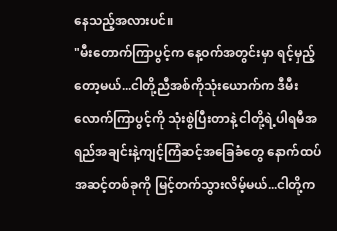နေသည့်အလားပင်။
"မီးတောက်ကြာပွင့်က နေ့ဝက်အတွင်းမှာ ရင့်မှည့်တော့မယ်...ငါတို့ညီအစ်ကိုသုံးယောက်က ဒီမီးလောက်ကြာပွင့်ကို သုံးစွဲပြီးတာနဲ့ ငါတို့ရဲ့ပါရမီအရည်အချင်းနဲ့ကျင့်ကြံဆင့်အခြေခံတွေ နောက်ထပ်အဆင့်တစ်ခုကို မြင့်တက်သွားလိမ့်မယ်...ငါတို့က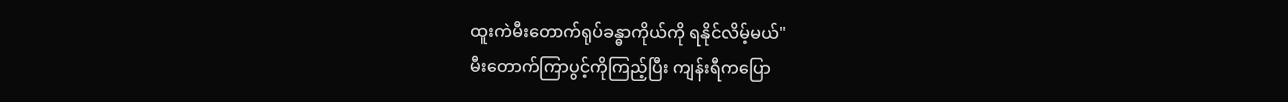ထူးကဲမီးတောက်ရုပ်ခန္ဓာကိုယ်ကို ရနိုင်လိမ့်မယ်"
မီးတောက်ကြာပွင့်ကိုကြည့်ပြီး ကျန်းရီကပြော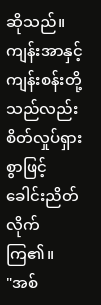ဆိုသည်။
ကျန်းအာနှင့်ကျန်းစန်းတို့သည်လည်း စိတ်လှုပ်ရှားစွာဖြင့် ခေါင်းညိတ်လိုက်ကြ၏။
"အစ်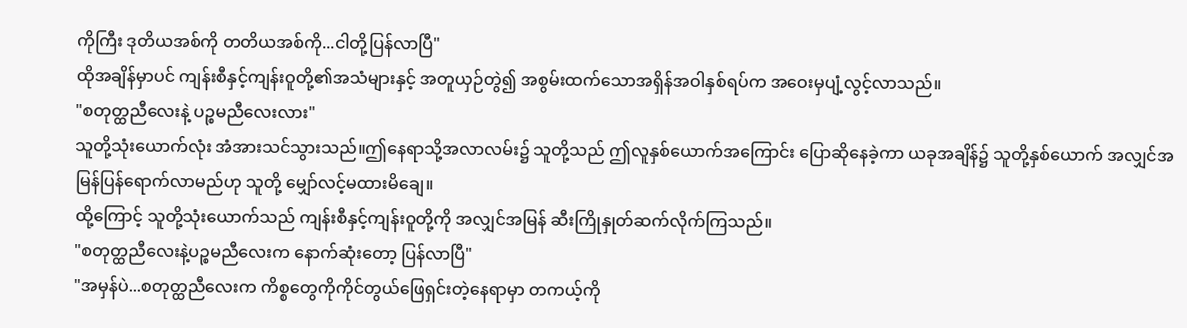ကိုကြီး ဒုတိယအစ်ကို တတိယအစ်ကို...ငါတို့ပြန်လာပြီ"
ထိုအချိန်မှာပင် ကျန်းစီနှင့်ကျန်းဝူတို့၏အသံများနှင့် အတူယှဉ်တွဲ၍ အစွမ်းထက်သောအရှိန်အဝါနှစ်ရပ်က အဝေးမှပျံ့လွင့်လာသည်။
"စတုတ္ထညီလေးနဲ့ ပဉ္စမညီလေးလား"
သူတို့သုံးယောက်လုံး အံအားသင်သွားသည်။ဤနေရာသို့အလာလမ်း၌ သူတို့သည် ဤလူနှစ်ယောက်အကြောင်း ပြောဆိုနေခဲ့ကာ ယခုအချိန်၌ သူတို့နှစ်ယောက် အလျှင်အမြန်ပြန်ရောက်လာမည်ဟု သူတို့ မျှော်လင့်မထားမိချေ။
ထို့ကြောင့် သူတို့သုံးယောက်သည် ကျန်းစီနှင့်ကျန်းဝူတို့ကို အလျှင်အမြန် ဆီးကြိုနှုတ်ဆက်လိုက်ကြသည်။
"စတုတ္ထညီလေးနဲ့ပဉ္စမညီလေးက နောက်ဆုံးတော့ ပြန်လာပြီ"
"အမှန်ပဲ...စတုတ္ထညီလေးက ကိစ္စတွေကိုကိုင်တွယ်ဖြေရှင်းတဲ့နေရာမှာ တကယ့်ကို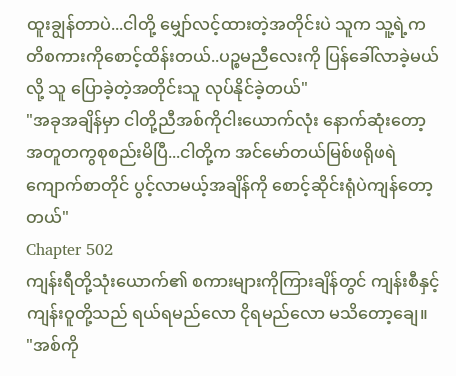ထူးချွန်တာပဲ...ငါတို့ မျှော်လင့်ထားတဲ့အတိုင်းပဲ သူက သူ့ရဲ့ကတိစကားကိုစောင့်ထိန်းတယ်..ပဉ္စမညီလေးကို ပြန်ခေါ်လာခဲ့မယ်လို့ သူ ပြောခဲ့တဲ့အတိုင်းသူ လုပ်နိုင်ခဲ့တယ်"
"အခုအချိန်မှာ ငါတို့ညီအစ်ကိုငါးယောက်လုံး နောက်ဆုံးတော့ အတူတကွစုစည်းမိပြီ...ငါတို့က အင်မော်တယ်မြစ်ဖရိုဖရဲကျောက်စာတိုင် ပွင့်လာမယ့်အချိန်ကို စောင့်ဆိုင်းရုံပဲကျန်တော့တယ်"
Chapter 502
ကျန်းရီတို့သုံးယောက်၏ စကားများကိုကြားချိန်တွင် ကျန်းစီနှင့်ကျန်းဝူတို့သည် ရယ်ရမည်လော ငိုရမည်လော မသိတော့ချေ။
"အစ်ကို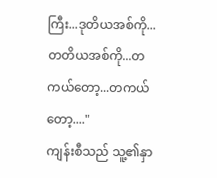ကြီး...ဒုတိယအစ်ကို...တတိယအစ်ကို...တကယ်တော့...တကယ်တော့...."
ကျန်းစီသည် သူ့၏နှာ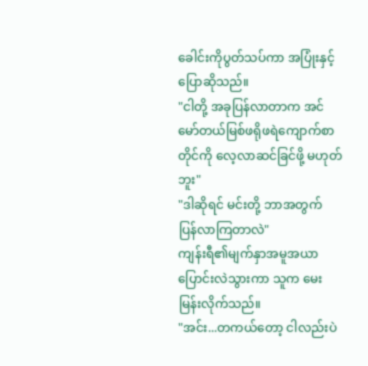ခေါင်းကိုပွတ်သပ်ကာ အပြုံးနှင့်ပြောဆိုသည်။
"ငါတို့ အခုပြန်လာတာက အင်မော်တယ်မြစ်ဖရိုဖရဲကျောက်စာတိုင်ကို လေ့လာဆင်ခြင်ဖို့ မဟုတ်ဘူး"
"ဒါဆိုရင် မင်းတို့ ဘာအတွက် ပြန်လာကြတာလဲ"
ကျန်းရီ၏မျက်နှာအမူအယာ ပြောင်းလဲသွားကာ သူက မေးမြန်းလိုက်သည်။
"အင်း...တကယ်တော့ ငါလည်းပဲ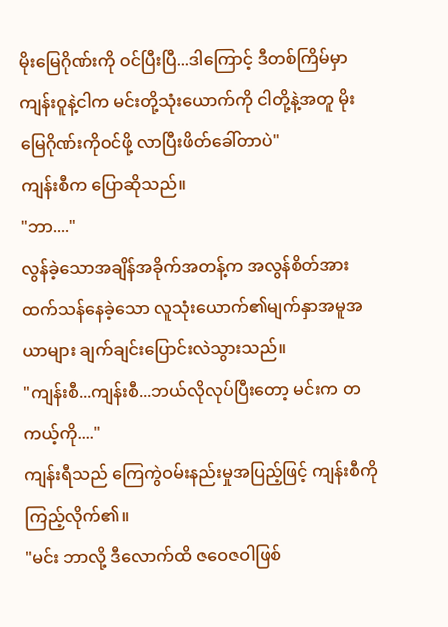မိုးမြေဂိုဏ်းကို ဝင်ပြီးပြီ...ဒါကြောင့် ဒီတစ်ကြိမ်မှာ ကျန်းဝူနဲ့ငါက မင်းတို့သုံးယောက်ကို ငါတို့နဲ့အတူ မိုးမြေဂိုဏ်းကိုဝင်ဖို့ လာပြီးဖိတ်ခေါ်တာပဲ"
ကျန်းစီက ပြောဆိုသည်။
"ဘာ...."
လွန်ခဲ့သောအချိန်အခိုက်အတန့်က အလွန်စိတ်အားထက်သန်နေခဲ့သော လူသုံးယောက်၏မျက်နှာအမူအယာများ ချက်ချင်းပြောင်းလဲသွားသည်။
"ကျန်းစီ...ကျန်းစီ...ဘယ်လိုလုပ်ပြီးတော့ မင်းက တကယ့်ကို...."
ကျန်းရီသည် ကြေကွဲဝမ်းနည်းမှုအပြည့်ဖြင့် ကျန်းစီကို ကြည့်လိုက်၏။
"မင်း ဘာလို့ ဒီလောက်ထိ ဇဝေဇဝါဖြစ်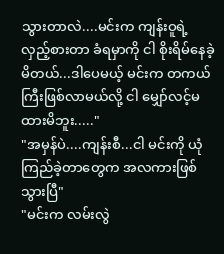သွားတာလဲ....မင်းက ကျန်းဝူရဲ့လှည့်စားတာ ခံရမှာကို ငါ စိုးရိမ်နေခဲ့မိတယ်...ဒါပေမယ့် မင်းက တကယ်ကြီးဖြစ်လာမယ်လို့ ငါ မျှော်လင့်မထားမိဘူး....."
"အမှန်ပဲ....ကျန်းစီ...ငါ မင်းကို ယုံကြည်ခဲ့တာတွေက အလကားဖြစ်သွားပြီ"
"မင်းက လမ်းလွဲ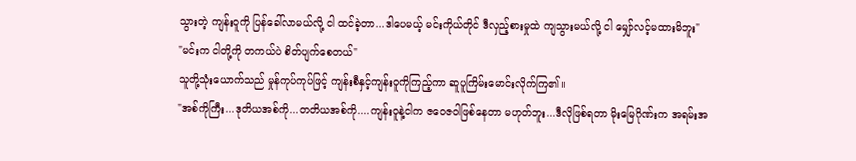သွားတဲ့ ကျန်းဝူကို ပြန်ခေါ်လာမယ်လို့ ငါ ထင်ခဲ့တာ...ဒါပေမယ့် မင်းကိုယ်တိုင် ဒီလှည့်စားမှုထဲ ကျသွားမယ်လို့ ငါ မျှော်လင့်မထားမိဘူး"
"မင်းက ငါတို့ကို တကယ်ပဲ စိတ်ပျက်စေတယ်"
သူတို့သုံးယောက်သည် မှုန်ကုပ်ကုပ်ဖြင့် ကျန်းစီနှင့်ကျန်းဝူကိုကြည့်ကာ ဆူပူကြိမ်းမောင်းလိုက်ကြ၏။
"အစ်ကိုကြီး...ဒုတိယအစ်ကို...တတိယအစ်ကို....ကျန်းဝူနဲ့ငါက ဇဝေဇဝါဖြစ်နေတာ မဟုတ်ဘူး...ဒီလိုဖြစ်ရတာ မိုးမြေဂိုဏ်းက အရမ်းအ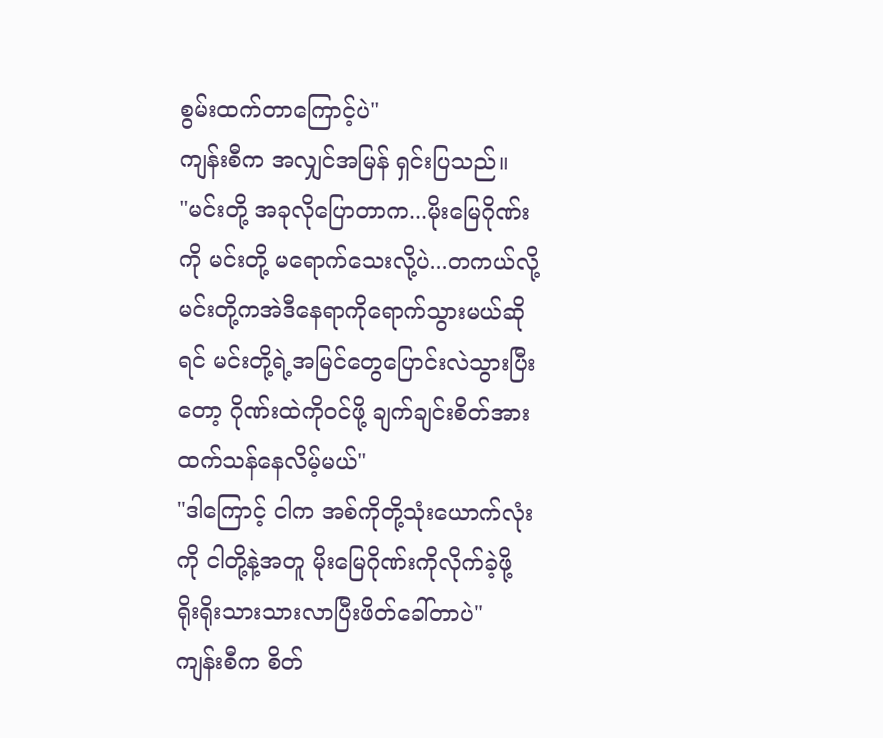စွမ်းထက်တာကြောင့်ပဲ"
ကျန်းစီက အလျှင်အမြန် ရှင်းပြသည်။
"မင်းတို့ အခုလိုပြောတာက...မိုးမြေဂိုဏ်းကို မင်းတို့ မရောက်သေးလို့ပဲ...တကယ်လို့မင်းတို့ကအဲဒီနေရာကိုရောက်သွားမယ်ဆိုရင် မင်းတို့ရဲ့အမြင်တွေပြောင်းလဲသွားပြီးတော့ ဂိုဏ်းထဲကိုဝင်ဖို့ ချက်ချင်းစိတ်အားထက်သန်နေလိမ့်မယ်"
"ဒါကြောင့် ငါက အစ်ကိုတို့သုံးယောက်လုံးကို ငါတို့နဲ့အတူ မိုးမြေဂိုဏ်းကိုလိုက်ခဲ့ဖို့ ရိုးရိုးသားသားလာပြီးဖိတ်ခေါ်တာပဲ"
ကျန်းစီက စိတ်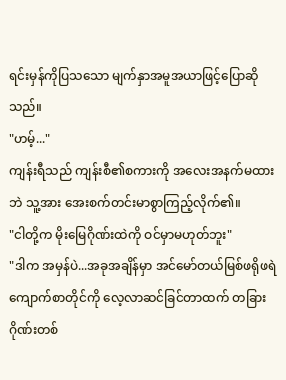ရင်းမှန်ကိုပြသသော မျက်နှာအမူအယာဖြင့်ပြောဆိုသည်။
"ဟမ့်..."
ကျန်းရီသည် ကျန်းစီ၏စကားကို အလေးအနက်မထားဘဲ သူ့အား အေးစက်တင်းမာစွာကြည့်လိုက်၏။
"ငါတို့က မိုးမြေဂိုဏ်းထဲကို ဝင်မှာမဟုတ်ဘူး"
"ဒါက အမှန်ပဲ...အခုအချိန်မှာ အင်မော်တယ်မြစ်ဖရိုဖရဲကျောက်စာတိုင်ကို လေ့လာဆင်ခြင်တာထက် တခြားဂိုဏ်းတစ်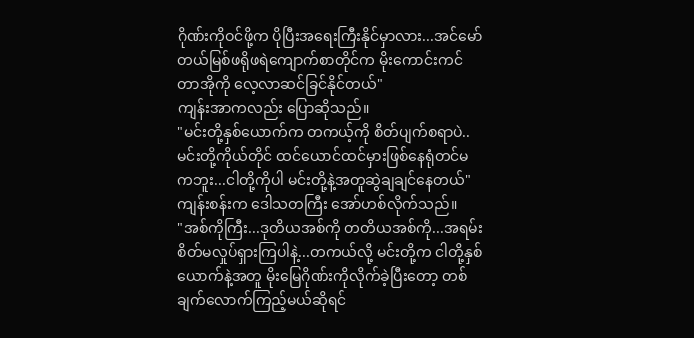ဂိုဏ်းကိုဝင်ဖို့က ပိုပြီးအရေးကြီးနိုင်မှာလား...အင်မော်တယ်မြစ်ဖရိုဖရဲကျောက်စာတိုင်က မိုးကောင်းကင်တာအိုကို လေ့လာဆင်ခြင်နိုင်တယ်"
ကျန်းအာကလည်း ပြောဆိုသည်။
"မင်းတို့နှစ်ယောက်က တကယ့်ကို စိတ်ပျက်စရာပဲ..မင်းတို့ကိုယ်တိုင် ထင်ယောင်ထင်မှားဖြစ်နေရုံတင်မကဘူး...ငါတို့ကိုပါ မင်းတို့နဲ့အတူဆွဲချချင်နေတယ်"
ကျန်းစန်းက ဒေါသတကြီး အော်ဟစ်လိုက်သည်။
"အစ်ကိုကြီး...ဒုတိယအစ်ကို တတိယအစ်ကို...အရမ်းစိတ်မလှုပ်ရှားကြပါနဲ့...တကယ်လို့ မင်းတို့က ငါတို့နှစ်ယောက်နဲ့အတူ မိုးမြေဂိုဏ်းကိုလိုက်ခဲ့ပြီးတော့ တစ်ချက်လောက်ကြည့်မယ်ဆိုရင်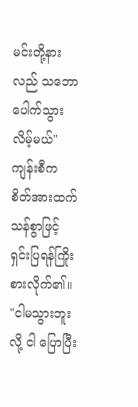မင်းတို့နားလည် သဘောပေါက်သွားလိမ့်မယ်"
ကျန်းစီက စိတ်အားထက်သန်စွာဖြင့် ရှင်းပြရန်ကြိုးစားလိုက်၏။
"ငါမသွားဘူးလို့ ငါ ပြောပြီး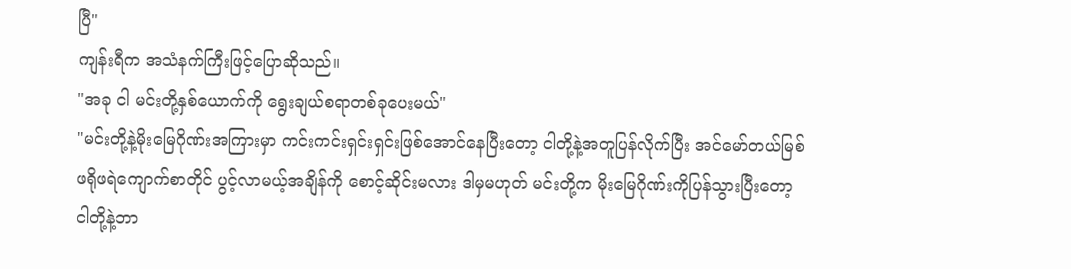ပြီ"
ကျန်းရီက အသံနက်ကြီးဖြင့်ပြောဆိုသည်။
"အခု ငါ မင်းတို့နှစ်ယောက်ကို ရွေးချယ်စရာတစ်ခုပေးမယ်"
"မင်းတို့နဲ့မိုးမြေဂိုဏ်းအကြားမှာ ကင်းကင်းရှင်းရှင်းဖြစ်အောင်နေပြီးတော့ ငါတို့နဲ့အတူပြန်လိုက်ပြီး အင်မော်တယ်မြစ်ဖရိုဖရဲကျောက်စာတိုင် ပွင့်လာမယ့်အချိန်ကို စောင့်ဆိုင်းမလား ဒါမှမဟုတ် မင်းတို့က မိုးမြေဂိုဏ်းကိုပြန်သွားပြီးတော့ ငါတို့နဲ့ဘာ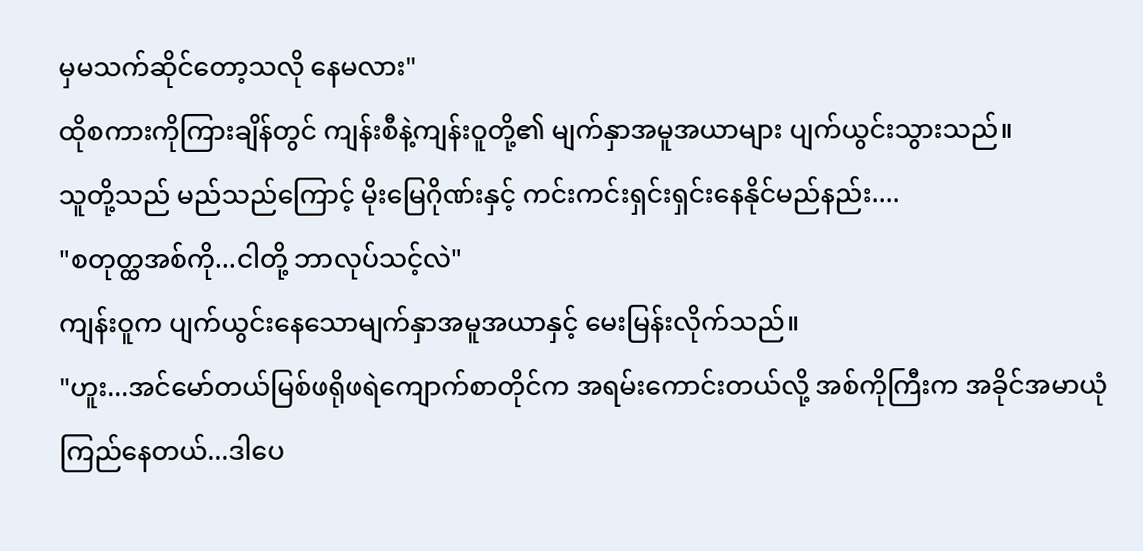မှမသက်ဆိုင်တော့သလို နေမလား"
ထိုစကားကိုကြားချိန်တွင် ကျန်းစီနဲ့ကျန်းဝူတို့၏ မျက်နှာအမူအယာများ ပျက်ယွင်းသွားသည်။
သူတို့သည် မည်သည်ကြောင့် မိုးမြေဂိုဏ်းနှင့် ကင်းကင်းရှင်းရှင်းနေနိုင်မည်နည်း....
"စတုတ္ထအစ်ကို...ငါတို့ ဘာလုပ်သင့်လဲ"
ကျန်းဝူက ပျက်ယွင်းနေသောမျက်နှာအမူအယာနှင့် မေးမြန်းလိုက်သည်။
"ဟူး...အင်မော်တယ်မြစ်ဖရိုဖရဲကျောက်စာတိုင်က အရမ်းကောင်းတယ်လို့ အစ်ကိုကြီးက အခိုင်အမာယုံကြည်နေတယ်...ဒါပေ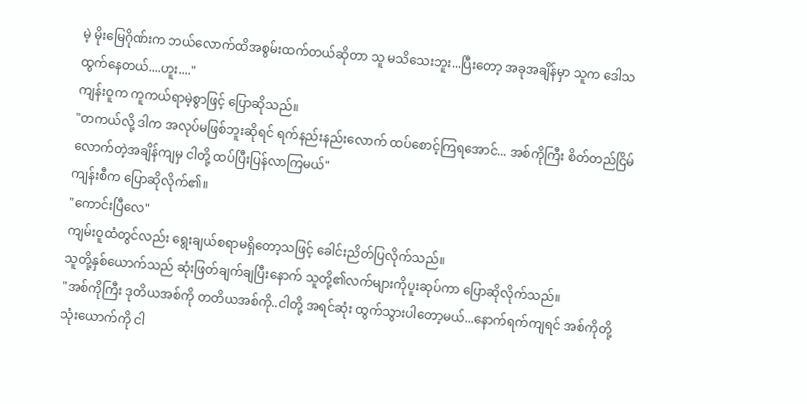မဲ့ မိုးမြေဂိုဏ်းက ဘယ်လောက်ထိအစွမ်းထက်တယ်ဆိုတာ သူ မသိသေးဘူး...ပြီးတော့ အခုအချိန်မှာ သူက ဒေါသထွက်နေတယ်....ဟူး...."
ကျန်းဝူက ကူကယ်ရာမဲ့စွာဖြင့် ပြောဆိုသည်။
"တကယ်လို့ ဒါက အလုပ်မဖြစ်ဘူးဆိုရင် ရက်နည်းနည်းလောက် ထပ်စောင့်ကြရအောင်... အစ်ကိုကြီး စိတ်တည်ငြိမ်လောက်တဲ့အချိန်ကျမှ ငါတို့ ထပ်ပြီးပြန်လာကြမယ်"
ကျန်းစီက ပြောဆိုလိုက်၏။
"ကောင်းပြီလေ"
ကျမ်းဝူထံတွင်လည်း ရွေးချယ်စရာမရှိတော့သဖြင့် ခေါင်းညိတ်ပြလိုက်သည်။
သူတို့နှစ်ယောက်သည် ဆုံးဖြတ်ချက်ချပြီးနောက် သူတို့၏လက်များကိုပူးဆုပ်ကာ ပြောဆိုလိုက်သည်။
"အစ်ကိုကြီး ဒုတိယအစ်ကို တတိယအစ်ကို..ငါတို့ အရင်ဆုံး ထွက်သွားပါတော့မယ်...နောက်ရက်ကျရင် အစ်ကိုတို့သုံးယောက်ကို ငါ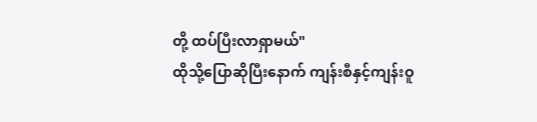တို့ ထပ်ပြီးလာရှာမယ်"
ထိုသို့ပြောဆိုပြီးနောက် ကျန်းစီနှင့်ကျန်းဝူ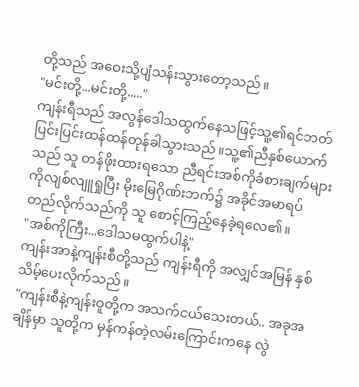တို့သည် အဝေးသို့ပျံသန်းသွားတော့သည်။
"မင်းတို့...မင်းတို့....."
ကျန်းရီသည် အလွန်ဒေါသထွက်နေသဖြင့်သူ့၏ရင်ဘတ် ပြင်းပြင်းထန်ထန်တုန်ခါသွားသည်။သူ့၏ညီနှစ်ယောက်သည် သူ တန်ဖိုးထားရသော ညီရင်းအစ်ကိုခံစားချက်များကိုလျစ်လျူရှုပြီး မိုးမြေဂိုဏ်းဘက်၌ အခိုင်အမာရပ်တည်လိုက်သည်ကို သူ စောင့်ကြည့်နေခဲ့ရလေ၏။
"အစ်ကိုကြီး...ဒေါသမထွက်ပါနဲ့"
ကျန်းအာနဲ့ကျန်းစီတို့သည် ကျန်းရီကို အလျှင်အမြန် နှစ်သိမ့်ပေးလိုက်သည်။
"ကျန်းစီနဲ့ကျန်းဝူတို့က အသက်ငယ်သေးတယ်.. အခုအချိန်မှာ သူတို့က မှန်ကန်တဲ့လမ်းကြောင်းကနေ လွဲ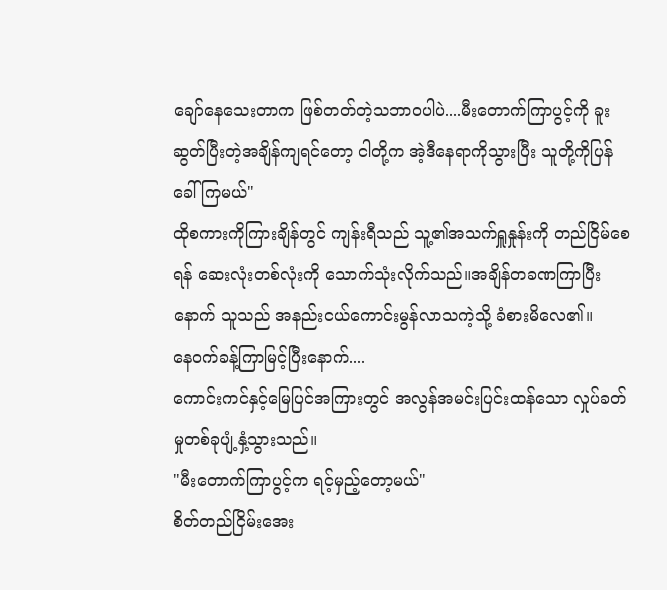ချော်နေသေးတာက ဖြစ်တတ်တဲ့သဘာဝပါပဲ....မီးတောက်ကြာပွင့်ကို ခူးဆွတ်ပြီးတဲ့အချိန်ကျရင်တော့ ငါတို့က အဲ့ဒီနေရာကိုသွားပြီး သူတို့ကိုပြန်ခေါ်ကြမယ်"
ထိုစကားကိုကြားချိန်တွင် ကျန်းရီသည် သူ့၏အသက်ရှူနှုန်းကို တည်ငြိမ်စေရန် ဆေးလုံးတစ်လုံးကို သောက်သုံးလိုက်သည်။အချိန်တခဏကြာပြီးနောက် သူသည် အနည်းငယ်ကောင်းမွန်လာသကဲ့သို့ ခံစားမိလေ၏။
နေဝက်ခန့်ကြာမြင့်ပြီးနောက်....
ကောင်းကင်နှင့်မြေပြင်အကြားတွင် အလွန်အမင်းပြင်းထန်သော လှုပ်ခတ်မှုတစ်ခုပျံ့နှံ့သွားသည်။
"မီးတောက်ကြာပွင့်က ရင့်မှည့်တော့မယ်"
စိတ်တည်ငြိမ်းအေး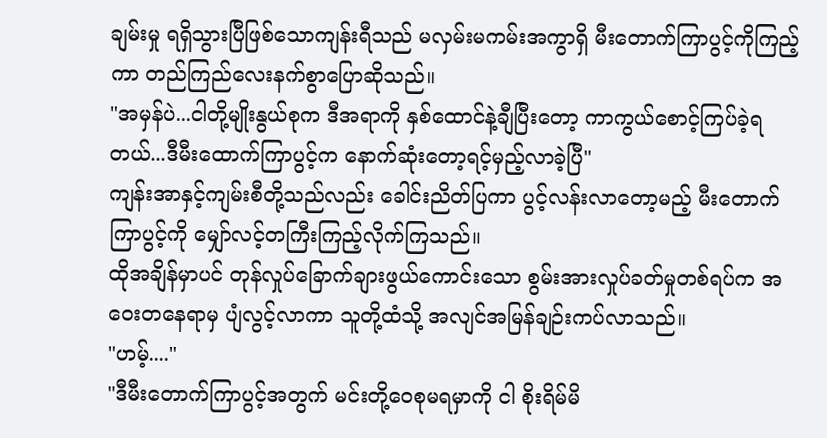ချမ်းမှု ရရှိသွားပြီဖြစ်သောကျန်းရီသည် မလှမ်းမကမ်းအကွာရှိ မီးတောက်ကြာပွင့်ကိုကြည့်ကာ တည်ကြည်လေးနက်စွာပြောဆိုသည်။
"အမှန်ပဲ...ငါတို့မျိုးနွယ်စုက ဒီအရာကို နှစ်ထောင်နဲ့ချီပြီးတော့ ကာကွယ်စောင့်ကြပ်ခဲ့ရတယ်...ဒီမီးထောက်ကြာပွင့်က နောက်ဆုံးတော့ရင့်မှည့်လာခဲ့ပြီ"
ကျန်းအာနှင့်ကျမ်းစီတို့သည်လည်း ခေါင်းညိတ်ပြကာ ပွင့်လန်းလာတော့မည့် မီးတောက်ကြာပွင့်ကို မျှော်လင့်တကြီးကြည့်လိုက်ကြသည်။
ထိုအချိန်မှာပင် တုန်လှုပ်ခြောက်ချားဖွယ်ကောင်းသော စွမ်းအားလှုပ်ခတ်မှုတစ်ရပ်က အဝေးတနေရာမှ ပျံလွင့်လာကာ သူတို့ထံသို့ အလျင်အမြန်ချဉ်းကပ်လာသည်။
"ဟမ့်...."
"ဒီမီးတောက်ကြာပွင့်အတွက် မင်းတို့ဝေစုမရမှာကို ငါ စိုးရိမ်မိ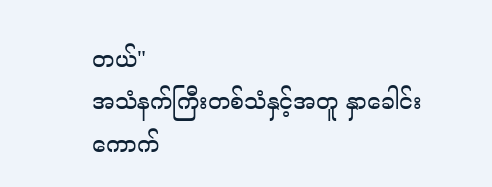တယ်"
အသံနက်ကြီးတစ်သံနှင့်အတူ နှာခေါင်းကောက်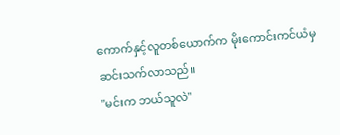ကောက်နှင့်လူတစ်ယောက်က မိုးကောင်းကင်ယံမှဆင်းသက်လာသည်။
"မင်းက ဘယ်သူလဲ"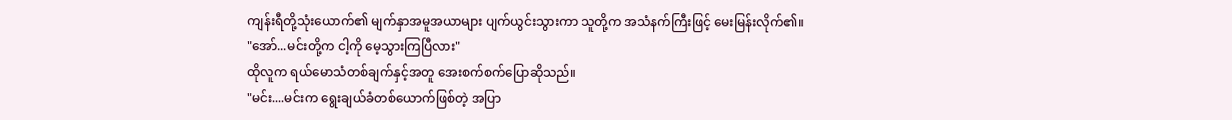ကျန်းရီတို့သုံးယောက်၏ မျက်နှာအမူအယာများ ပျက်ယွင်းသွားကာ သူတို့က အသံနက်ကြီးဖြင့် မေးမြန်းလိုက်၏။
"အော်...မင်းတို့က ငါ့ကို မေ့သွားကြပြီလား"
ထိုလူက ရယ်မောသံတစ်ချက်နှင့်အတူ အေးစက်စက်ပြောဆိုသည်။
"မင်း....မင်းက ရွေးချယ်ခံတစ်ယောက်ဖြစ်တဲ့ အပြာ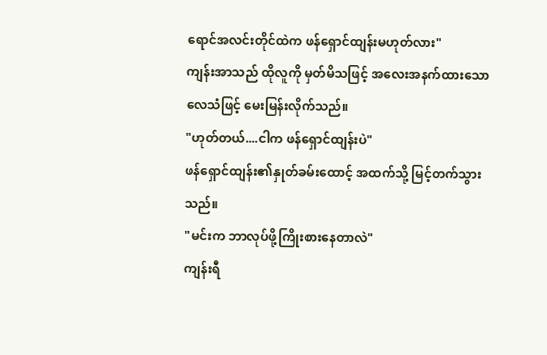ရောင်အလင်းတိုင်ထဲက ဖန်ရှောင်ထျန်းမဟုတ်လား"
ကျန်းအာသည် ထိုလူကို မှတ်မိသဖြင့် အလေးအနက်ထားသောလေသံဖြင့် မေးမြန်းလိုက်သည်။
"ဟုတ်တယ်....ငါက ဖန်ရှောင်ထျန်းပဲ"
ဖန်ရှောင်ထျန်း၏နှုတ်ခမ်းထောင့် အထက်သို့ မြင့်တက်သွားသည်။
"မင်းက ဘာလုပ်ဖို့ကြိုးစားနေတာလဲ"
ကျန်းရီ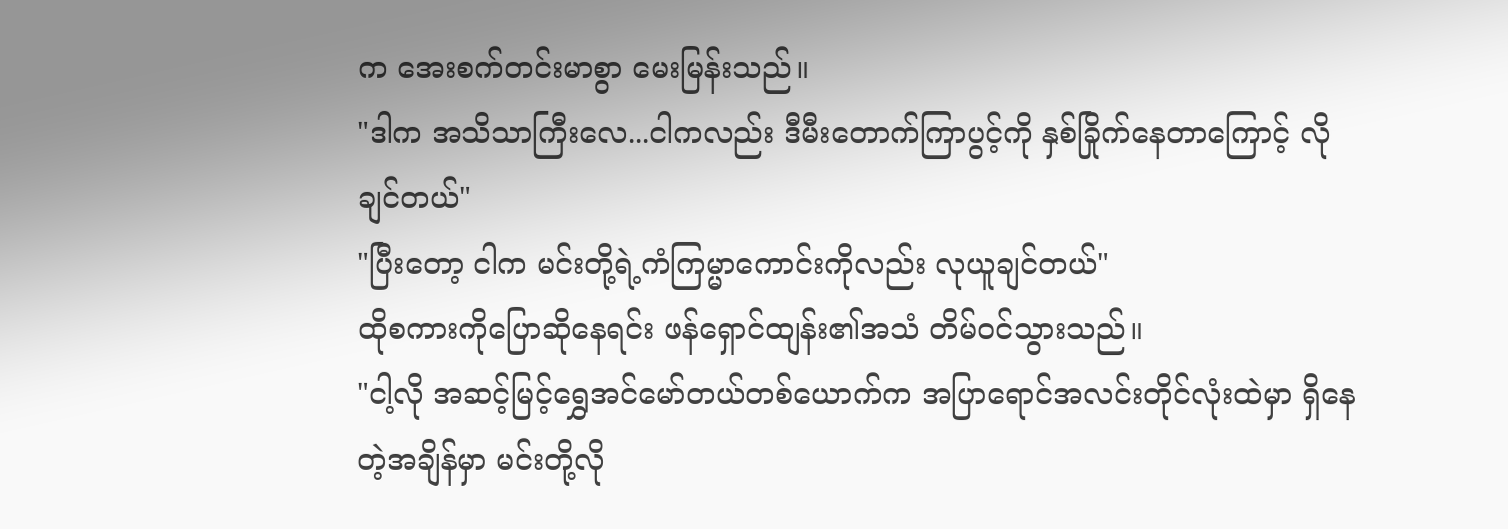က အေးစက်တင်းမာစွာ မေးမြန်းသည်။
"ဒါက အသိသာကြီးလေ...ငါကလည်း ဒီမီးတောက်ကြာပွင့်ကို နှစ်ခြိုက်နေတာကြောင့် လိုချင်တယ်"
"ပြီးတော့ ငါက မင်းတို့ရဲ့ကံကြမ္မာကောင်းကိုလည်း လုယူချင်တယ်"
ထိုစကားကိုပြောဆိုနေရင်း ဖန်ရှောင်ထျန်း၏အသံ တိမ်ဝင်သွားသည်။
"ငါ့လို အဆင့်မြင့်ရွှေအင်မော်တယ်တစ်ယောက်က အပြာရောင်အလင်းတိုင်လုံးထဲမှာ ရှိနေတဲ့အချိန်မှာ မင်းတို့လို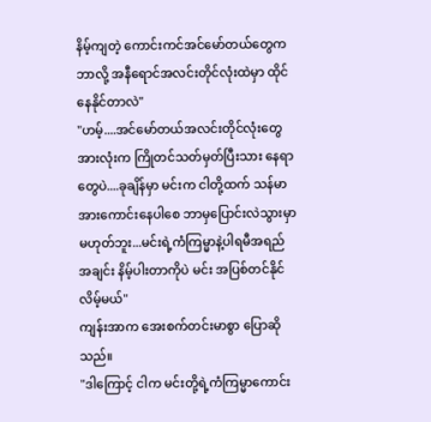နိမ့်ကျတဲ့ ကောင်းကင်အင်မော်တယ်တွေက ဘာလို့ အနီရောင်အလင်းတိုင်လုံးထဲမှာ ထိုင်နေနိုင်တာလဲ"
"ဟမ့်....အင်မော်တယ်အလင်းတိုင်လုံးတွေအားလုံးက ကြိုတင်သတ်မှတ်ပြီးသား နေရာတွေပဲ....ခုချိန်မှာ မင်းက ငါတို့ထက် သန်မာအားကောင်းနေပါစေ ဘာမှပြောင်းလဲသွားမှာမဟုတ်ဘူး...မင်းရဲ့ကံကြမ္မာနဲ့ပါရမီအရည်အချင်း နိမ့်ပါးတာကိုပဲ မင်း အပြစ်တင်နိုင်လိမ့်မယ်"
ကျန်းအာက အေးစက်တင်းမာစွာ ပြောဆိုသည်။
"ဒါကြောင့် ငါက မင်းတို့ရဲ့ကံကြမ္မာကောင်း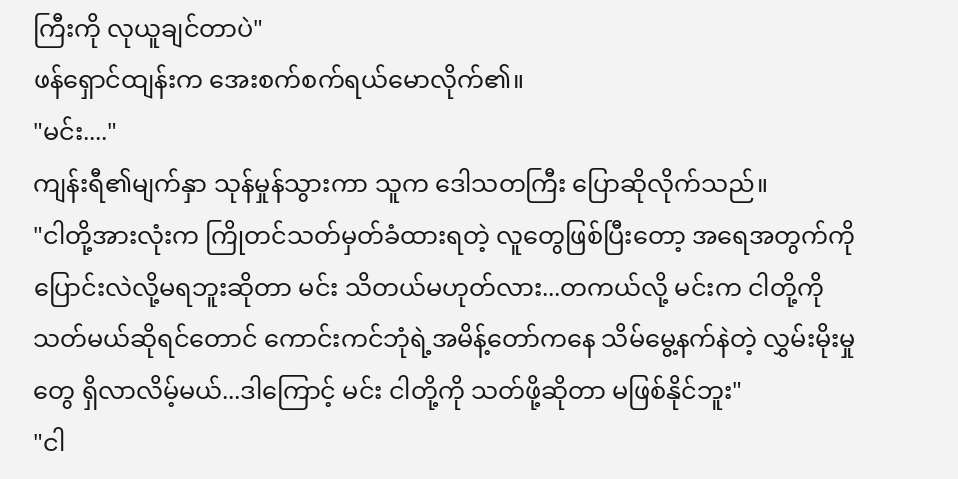ကြီးကို လုယူချင်တာပဲ"
ဖန်ရှောင်ထျန်းက အေးစက်စက်ရယ်မောလိုက်၏။
"မင်း...."
ကျန်းရီ၏မျက်နှာ သုန်မှုန်သွားကာ သူက ဒေါသတကြီး ပြောဆိုလိုက်သည်။
"ငါတို့အားလုံးက ကြိုတင်သတ်မှတ်ခံထားရတဲ့ လူတွေဖြစ်ပြီးတော့ အရေအတွက်ကို ပြောင်းလဲလို့မရဘူးဆိုတာ မင်း သိတယ်မဟုတ်လား...တကယ်လို့ မင်းက ငါတို့ကို သတ်မယ်ဆိုရင်တောင် ကောင်းကင်ဘုံရဲ့အမိန့်တော်ကနေ သိမ်မွေ့နက်နဲတဲ့ လွှမ်းမိုးမှုတွေ ရှိလာလိမ့်မယ်...ဒါကြောင့် မင်း ငါတို့ကို သတ်ဖို့ဆိုတာ မဖြစ်နိုင်ဘူး"
"ငါ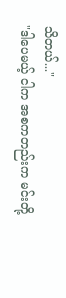သိတယ်..."
"ဒါပေမယ့် ငါက အစကတည်းက မင်းတို့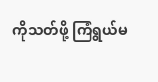ကိုသတ်ဖို့ ကြံရွယ်မ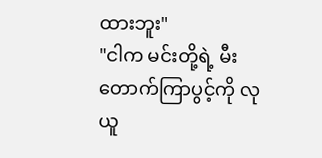ထားဘူး"
"ငါက မင်းတို့ရဲ့ မီးတောက်ကြာပွင့်ကို လုယူ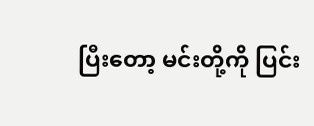ပြီးတော့ မင်းတို့ကို ပြင်း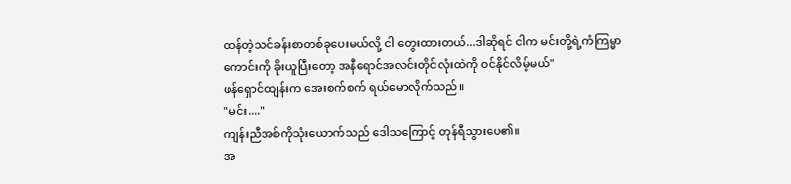ထန်တဲ့သင်ခန်းစာတစ်ခုပေးမယ်လို့ ငါ တွေးထားတယ်...ဒါဆိုရင် ငါက မင်းတို့ရဲ့ကံကြမ္မာကောင်းကို ခိုးယူပြီးတော့ အနီရောင်အလင်းတိုင်လုံးထဲကို ဝင်နိုင်လိမ့်မယ်"
ဖန်ရှောင်ထျန်းက အေးစက်စက် ရယ်မောလိုက်သည်။
"မင်း...."
ကျန်းညီအစ်ကိုသုံးယောက်သည် ဒေါသကြောင့် တုန်ရီသွားပေ၏။
အ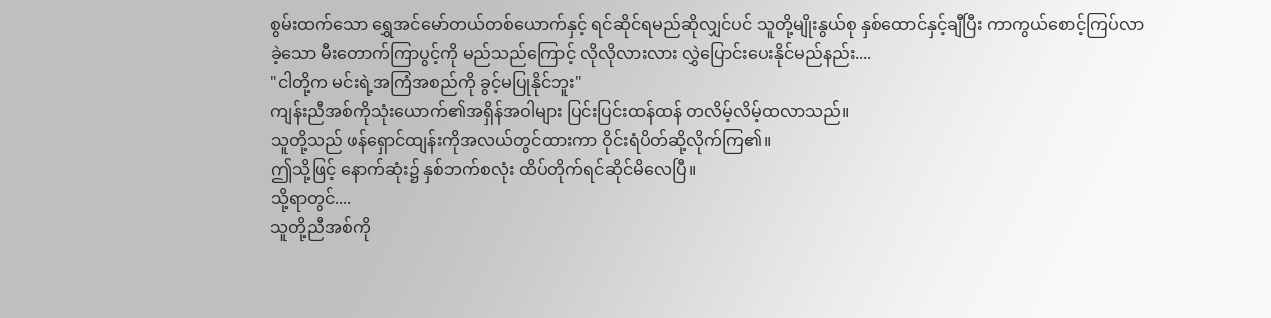စွမ်းထက်သော ရွှေအင်မော်တယ်တစ်ယောက်နှင့် ရင်ဆိုင်ရမည်ဆိုလျှင်ပင် သူတို့မျိုးနွယ်စု နှစ်ထောင်နှင့်ချီပြီး ကာကွယ်စောင့်ကြပ်လာခဲ့သော မီးတောက်ကြာပွင့်ကို မည်သည်ကြောင့် လိုလိုလားလား လွှဲပြောင်းပေးနိုင်မည်နည်း....
"ငါတို့က မင်းရဲ့အကြံအစည်ကို ခွင့်မပြုနိုင်ဘူး"
ကျန်းညီအစ်ကိုသုံးယောက်၏အရှိန်အဝါများ ပြင်းပြင်းထန်ထန် တလိမ့်လိမ့်ထလာသည်။
သူတို့သည် ဖန်ရှောင်ထျန်းကိုအလယ်တွင်ထားကာ ဝိုင်းရံပိတ်ဆို့လိုက်ကြ၏။
ဤသို့ဖြင့် နောက်ဆုံး၌ နှစ်ဘက်စလုံး ထိပ်တိုက်ရင်ဆိုင်မိလေပြီ။
သို့ရာတွင်....
သူတို့ညီအစ်ကို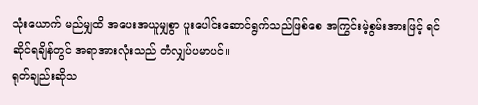သုံးယောက် မည်မျှထိ အပေးအယူမျှစွာ ပူးပေါင်းဆောင်ရွက်သည်ဖြစ်စေ အကြွင်းမဲ့စွမ်းအားဖြင့် ရင်ဆိုင်ရချိန်တွင် အရာအားလုံးသည် တံလျှပ်ပမာပင်။
ရုတ်ချည်းဆိုသ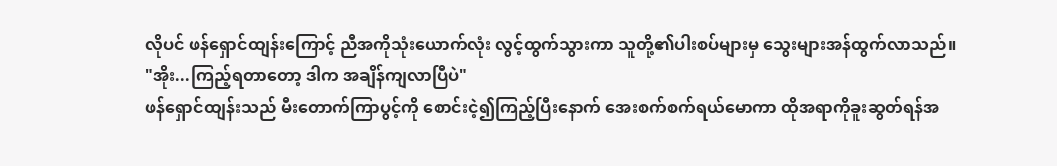လိုပင် ဖန်ရှောင်ထျန်းကြောင့် ညီအကိုသုံးယောက်လုံး လွင့်ထွက်သွားကာ သူတို့၏ပါးစပ်များမှ သွေးများအန်ထွက်လာသည်။
"အိုး...ကြည့်ရတာတော့ ဒါက အချိန်ကျလာပြီပဲ"
ဖန်ရှောင်ထျန်းသည် မီးတောက်ကြာပွင့်ကို စောင်းငဲ့၍ကြည့်ပြီးနောက် အေးစက်စက်ရယ်မောကာ ထိုအရာကိုခူးဆွတ်ရန်အ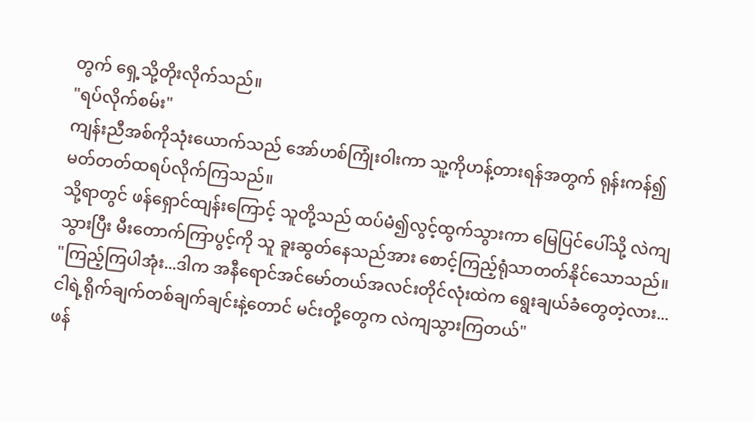တွက် ရှေ့သို့တိုးလိုက်သည်။
"ရပ်လိုက်စမ်း"
ကျန်းညီအစ်ကိုသုံးယောက်သည် အော်ဟစ်ကြုံးဝါးကာ သူ့ကိုဟန့်တားရန်အတွက် ရုန်းကန်၍ မတ်တတ်ထရပ်လိုက်ကြသည်။
သို့ရာတွင် ဖန်ရှောင်ထျန်းကြောင့် သူတို့သည် ထပ်မံ၍လွင့်ထွက်သွားကာ မြေပြင်ပေါ်သို့ လဲကျသွားပြီး မီးတောက်ကြာပွင့်ကို သူ ခူးဆွတ်နေသည်အား စောင့်ကြည့်ရုံသာတတ်နိုင်သောသည်။
"ကြည့်ကြပါအုံး...ဒါက အနီရောင်အင်မော်တယ်အလင်းတိုင်လုံးထဲက ရွေးချယ်ခံတွေတဲ့လား...ငါရဲ့ရိုက်ချက်တစ်ချက်ချင်းနဲ့တောင် မင်းတို့တွေက လဲကျသွားကြတယ်"
ဖန်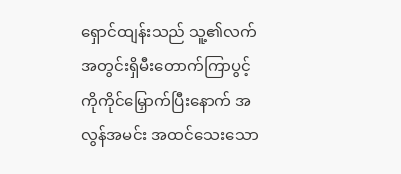ရှောင်ထျန်းသည် သူ့၏လက်အတွင်းရှိမီးတောက်ကြာပွင့်ကိုကိုင်မြှောက်ပြီးနောက် အလွန်အမင်း အထင်သေးသော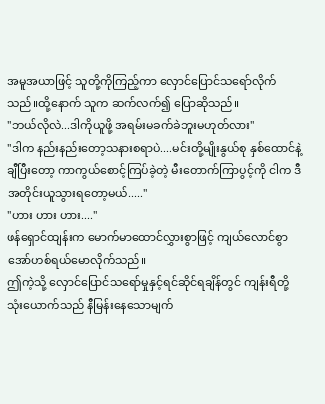အမူအယာဖြင့် သူတို့ကိုကြည့်ကာ လှောင်ပြောင်သရော်လိုက်သည်။ထို့နောက် သူက ဆက်လက်၍ ပြောဆိုသည်။
"ဘယ်လိုလဲ...ဒါကိုယူဖို့ အရမ်းမခက်ခဲဘူးမဟုတ်လား"
"ဒါက နည်းနည်းတော့သနားစရာပဲ....မင်းတို့မျိုးနွယ်စု နှစ်ထောင်နဲ့ချီပြီးတော့ ကာကွယ်စောင့်ကြပ်ခဲ့တဲ့ မီးတောက်ကြာပွင့်ကို ငါက ဒီအတိုင်းယူသွားရတော့မယ်....."
"ဟား ဟား ဟား...."
ဖန်ရှောင်ထျန်းက မောက်မာထောင်လွှားစွာဖြင့် ကျယ်လောင်စွာ အော်ဟစ်ရယ်မောလိုက်သည်။
ဤကဲ့သို့ လှောင်ပြောင်သရော်မှုနှင့်ရင်ဆိုင်ရချိန်တွင် ကျန်းရီတို့သုံးယောက်သည် နီမြန်းနေသောမျက်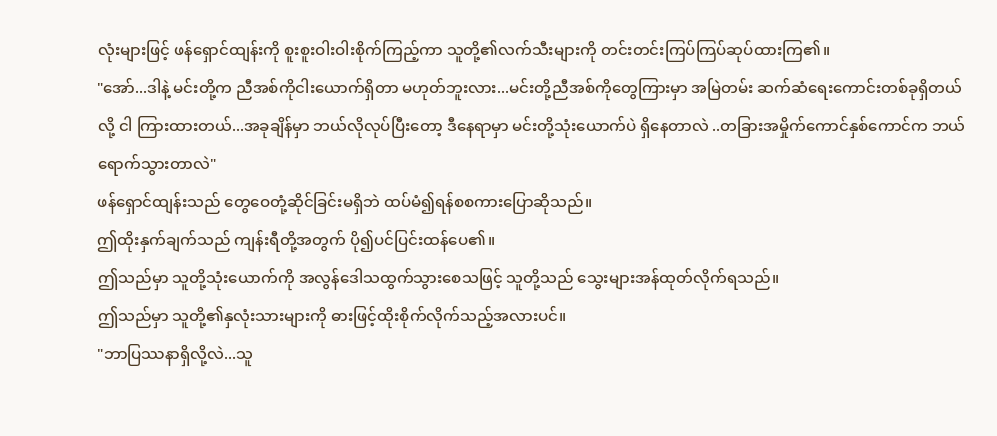လုံးများဖြင့် ဖန်ရှောင်ထျန်းကို စူးစူးဝါးဝါးစိုက်ကြည့်ကာ သူတို့၏လက်သီးများကို တင်းတင်းကြပ်ကြပ်ဆုပ်ထားကြ၏။
"အော်...ဒါနဲ့ မင်းတို့က ညီအစ်ကိုငါးယောက်ရှိတာ မဟုတ်ဘူးလား...မင်းတို့ညီအစ်ကိုတွေကြားမှာ အမြဲတမ်း ဆက်ဆံရေးကောင်းတစ်ခုရှိတယ်လို့ ငါ ကြားထားတယ်...အခုချိန်မှာ ဘယ်လိုလုပ်ပြီးတော့ ဒီနေရာမှာ မင်းတို့သုံးယောက်ပဲ ရှိနေတာလဲ ..တခြားအမှိုက်ကောင်နှစ်ကောင်က ဘယ်ရောက်သွားတာလဲ"
ဖန်ရှောင်ထျန်းသည် တွေဝေတုံ့ဆိုင်ခြင်းမရှိဘဲ ထပ်မံ၍ရန်စစကားပြောဆိုသည်။
ဤထိုးနှက်ချက်သည် ကျန်းရီတို့အတွက် ပို၍ပင်ပြင်းထန်ပေ၏။
ဤသည်မှာ သူတို့သုံးယောက်ကို အလွန်ဒေါသထွက်သွားစေသဖြင့် သူတို့သည် သွေးများအန်ထုတ်လိုက်ရသည်။
ဤသည်မှာ သူတို့၏နှလုံးသားများကို ဓားဖြင့်ထိုးစိုက်လိုက်သည့်အလားပင်။
"ဘာပြဿနာရှိလို့လဲ...သူ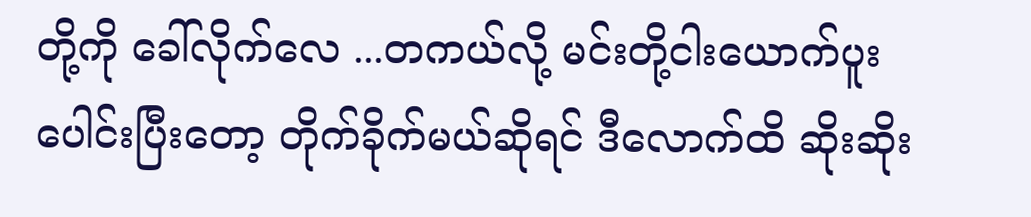တို့ကို ခေါ်လိုက်လေ ...တကယ်လို့ မင်းတို့ငါးယောက်ပူးပေါင်းပြီးတော့ တိုက်ခိုက်မယ်ဆိုရင် ဒီလောက်ထိ ဆိုးဆိုး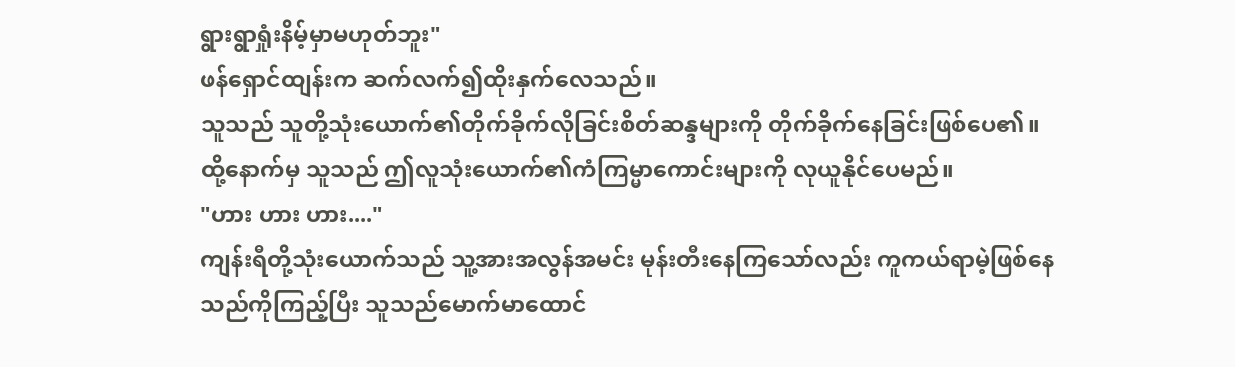ရွားရွာရှုံးနိမ့်မှာမဟုတ်ဘူး"
ဖန်ရှောင်ထျန်းက ဆက်လက်၍ထိုးနှက်လေသည်။
သူသည် သူတို့သုံးယောက်၏တိုက်ခိုက်လိုခြင်းစိတ်ဆန္ဒများကို တိုက်ခိုက်နေခြင်းဖြစ်ပေ၏။
ထို့နောက်မှ သူသည် ဤလူသုံးယောက်၏ကံကြမ္မာကောင်းများကို လုယူနိုင်ပေမည်။
"ဟား ဟား ဟား...."
ကျန်းရီတို့သုံးယောက်သည် သူ့အားအလွန်အမင်း မုန်းတီးနေကြသော်လည်း ကူကယ်ရာမဲ့ဖြစ်နေသည်ကိုကြည့်ပြီး သူသည်မောက်မာထောင်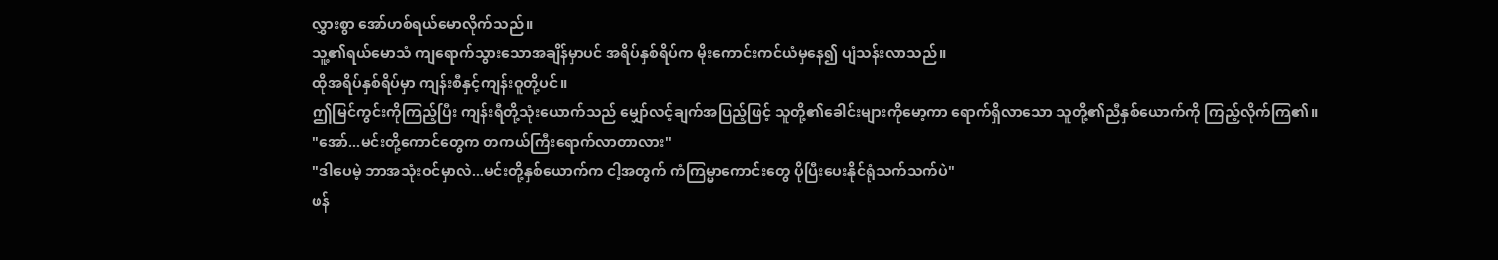လွှားစွာ အော်ဟစ်ရယ်မောလိုက်သည်။
သူ့၏ရယ်မောသံ ကျရောက်သွားသောအချိန်မှာပင် အရိပ်နှစ်ရိပ်က မိုးကောင်းကင်ယံမှနေ၍ ပျံသန်းလာသည်။
ထိုအရိပ်နှစ်ရိပ်မှာ ကျန်းစီနှင့်ကျန်းဝူတို့ပင်။
ဤမြင်ကွင်းကိုကြည့်ပြီး ကျန်းရီတို့သုံးယောက်သည် မျှော်လင့်ချက်အပြည့်ဖြင့် သူတို့၏ခေါင်းများကိုမော့ကာ ရောက်ရှိလာသော သူတို့၏ညီနှစ်ယောက်ကို ကြည့်လိုက်ကြ၏။
"အော်...မင်းတို့ကောင်တွေက တကယ်ကြီးရောက်လာတာလား"
"ဒါပေမဲ့ ဘာအသုံးဝင်မှာလဲ...မင်းတို့နှစ်ယောက်က ငါ့အတွက် ကံကြမ္မာကောင်းတွေ ပိုပြီးပေးနိုင်ရုံသက်သက်ပဲ"
ဖန်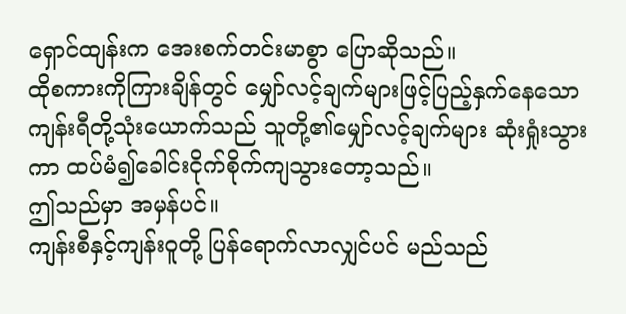ရှောင်ထျန်းက အေးစက်တင်းမာစွာ ပြောဆိုသည်။
ထိုစကားကိုကြားချိန်တွင် မျှော်လင့်ချက်များဖြင့်ပြည့်နှက်နေသော ကျန်းရီတို့သုံးယောက်သည် သူတို့၏မျှော်လင့်ချက်များ ဆုံးရှုံးသွားကာ ထပ်မံ၍ခေါင်းငိုက်စိုက်ကျသွားတော့သည်။
ဤသည်မှာ အမှန်ပင်။
ကျန်းစီနှင့်ကျန်းဝူတို့ ပြန်ရောက်လာလျှင်ပင် မည်သည်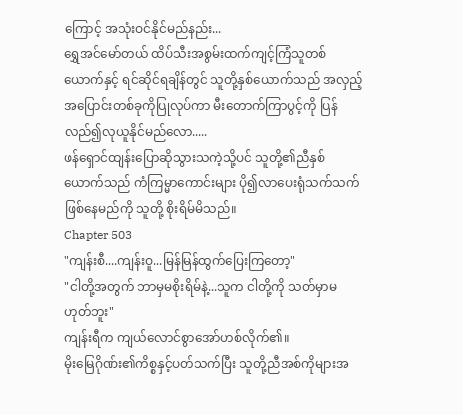ကြောင့် အသုံးဝင်နိုင်မည်နည်း...
ရွှေအင်မော်တယ် ထိပ်သီးအစွမ်းထက်ကျင့်ကြံသူတစ်ယောက်နှင့် ရင်ဆိုင်ရချိန်တွင် သူတို့နှစ်ယောက်သည် အလှည့်အပြောင်းတစ်ခုကိုပြုလုပ်ကာ မီးတောက်ကြာပွင့်ကို ပြန်လည်၍လုယူနိုင်မည်လော.....
ဖန်ရှောင်ထျန်းပြောဆိုသွားသကဲ့သို့ပင် သူတို့၏ညီနှစ်ယောက်သည် ကံကြမ္မာကောင်းများ ပို၍လာပေးရုံသက်သက်ဖြစ်နေမည်ကို သူတို့ စိုးရိမ်မိသည်။
Chapter 503
"ကျန်းစီ....ကျန်းဝူ...မြန်မြန်ထွက်ပြေးကြတော့"
"ငါတို့အတွက် ဘာမှမစိုးရိမ်နဲ့...သူက ငါတို့ကို သတ်မှာမဟုတ်ဘူး"
ကျန်းရီက ကျယ်လောင်စွာအော်ဟစ်လိုက်၏။
မိုးမြေဂိုဏ်း၏ကိစ္စနှင့်ပတ်သက်ပြီး သူတို့ညီအစ်ကိုများအ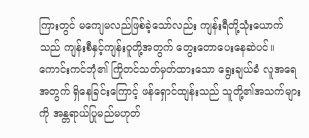ကြားတွင် မကျေမလည်ဖြစ်ခဲ့သော်လည်း ကျန်းရီတို့သုံးယောက်သည် ကျန်းစီနှင့်ကျန်းဝူတို့အတွက် တွေးတောပေးနေဆဲပင်။
ကောင်းကင်ဘုံ၏ ကြိုတင်သတ်မှတ်ထားသော ရွေးချယ်ခံ လူအရေအတွက် ရှိနေခြင်းကြောင့် ဖန်ရှောင်ထျန်းသည် သူတို့၏အသက်များကို အန္တရာယ်ပြုမည်မဟုတ်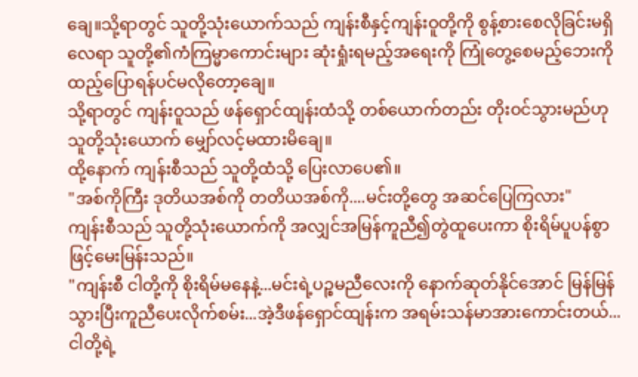ချေ။သို့ရာတွင် သူတို့သုံးယောက်သည် ကျန်းစီနှင့်ကျန်းဝူတို့ကို စွန့်စားစေလိုခြင်းမရှိလေရာ သူတို့၏ကံကြမ္မာကောင်းများ ဆုံးရှုံးရမည့်အရေးကို ကြုံတွေ့စေမည့်ဘေးကို ထည့်ပြောရန်ပင်မလိုတော့ချေ။
သို့ရာတွင် ကျန်းဝူသည် ဖန်ရှောင်ထျန်းထံသို့ တစ်ယောက်တည်း တိုးဝင်သွားမည်ဟု သူတို့သုံးယောက် မျှော်လင့်မထားမိချေ။
ထို့နောက် ကျန်းစီသည် သူတို့ထံသို့ ပြေးလာပေ၏။
"အစ်ကိုကြီး ဒုတိယအစ်ကို တတိယအစ်ကို....မင်းတို့တွေ အဆင်ပြေကြလား"
ကျန်းစီသည် သူတို့သုံးယောက်ကို အလျှင်အမြန်ကူညီ၍တွဲထူပေးကာ စိုးရိမ်ပူပန်စွာဖြင့်မေးမြန်းသည်။
"ကျန်းစီ ငါတို့ကို စိုးရိမ်မနေနဲ့...မင်းရဲ့ပဉ္စမညီလေးကို နောက်ဆုတ်နိုင်အောင် မြန်မြန်သွားပြီးကူညီပေးလိုက်စမ်း...အဲ့ဒီဖန်ရှောင်ထျန်းက အရမ်းသန်မာအားကောင်းတယ်...ငါတို့ရဲ့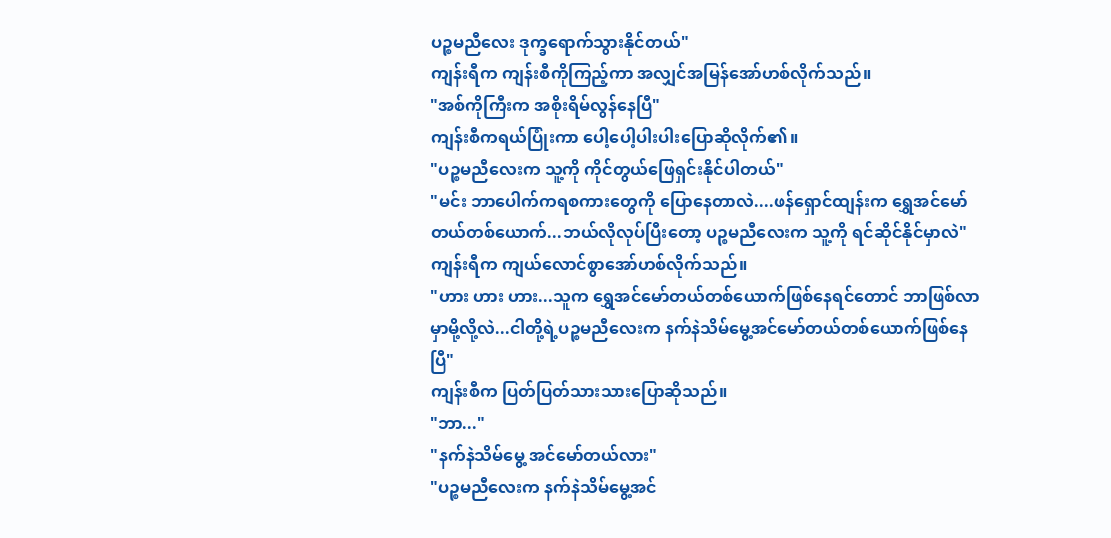ပဉ္စမညီလေး ဒုက္ခရောက်သွားနိုင်တယ်"
ကျန်းရီက ကျန်းစီကိုကြည့်ကာ အလျှင်အမြန်အော်ဟစ်လိုက်သည်။
"အစ်ကိုကြီးက အစိုးရိမ်လွန်နေပြီ"
ကျန်းစီကရယ်ပြုံးကာ ပေါ့ပေါ့ပါးပါးပြောဆိုလိုက်၏။
"ပဉ္စမညီလေးက သူ့ကို ကိုင်တွယ်ဖြေရှင်းနိုင်ပါတယ်"
"မင်း ဘာပေါက်ကရစကားတွေကို ပြောနေတာလဲ....ဖန်ရှောင်ထျန်းက ရွှေအင်မော်တယ်တစ်ယောက်...ဘယ်လိုလုပ်ပြီးတော့ ပဉ္စမညီလေးက သူ့ကို ရင်ဆိုင်နိုင်မှာလဲ"
ကျန်းရီက ကျယ်လောင်စွာအော်ဟစ်လိုက်သည်။
"ဟား ဟား ဟား...သူက ရွှေအင်မော်တယ်တစ်ယောက်ဖြစ်နေရင်တောင် ဘာဖြစ်လာမှာမို့လို့လဲ...ငါတို့ရဲ့ပဉ္စမညီလေးက နက်နဲသိမ်မွေ့အင်မော်တယ်တစ်ယောက်ဖြစ်နေပြီ"
ကျန်းစီက ပြတ်ပြတ်သားသားပြောဆိုသည်။
"ဘာ..."
"နက်နဲသိမ်မွေ့ အင်မော်တယ်လား"
"ပဉ္စမညီလေးက နက်နဲသိမ်မွေ့အင်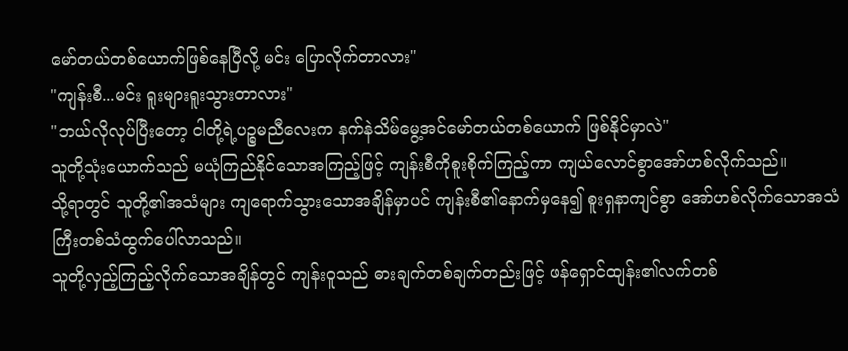မော်တယ်တစ်ယောက်ဖြစ်နေပြီလို့ မင်း ပြောလိုက်တာလား"
"ကျန်းစီ...မင်း ရူးများရူးသွားတာလား"
"ဘယ်လိုလုပ်ပြီးတော့ ငါတို့ရဲ့ပဉ္စမညီလေးက နက်နဲသိမ်မွေ့အင်မော်တယ်တစ်ယောက် ဖြစ်နိုင်မှာလဲ"
သူတို့သုံးယောက်သည် မယုံကြည်နိုင်သောအကြည့်ဖြင့် ကျန်းစီကိုစူးစိုက်ကြည့်ကာ ကျယ်လောင်စွာအော်ဟစ်လိုက်သည်။
သို့ရာတွင် သူတို့၏အသံများ ကျရောက်သွားသောအချိန်မှာပင် ကျန်းစီ၏နောက်မှနေ၍ စူးရှနာကျင်စွာ အော်ဟစ်လိုက်သောအသံကြီးတစ်သံထွက်ပေါ်လာသည်။
သူတို့လှည့်ကြည့်လိုက်သောအချိန်တွင် ကျန်းဝူသည် ဓားချက်တစ်ချက်တည်းဖြင့် ဖန်ရှောင်ထျန်း၏လက်တစ်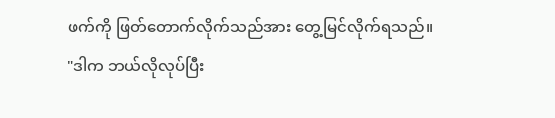ဖက်ကို ဖြတ်တောက်လိုက်သည်အား တွေ့မြင်လိုက်ရသည်။
"ဒါက ဘယ်လိုလုပ်ပြီး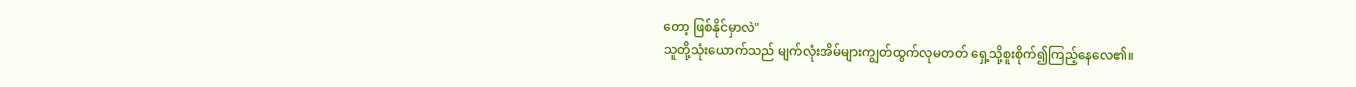တော့ ဖြစ်နိုင်မှာလဲ"
သူတို့သုံးယောက်သည် မျက်လုံးအိမ်များကျွတ်ထွက်လုမတတ် ရှေ့သို့စူးစိုက်၍ကြည့်နေလေ၏။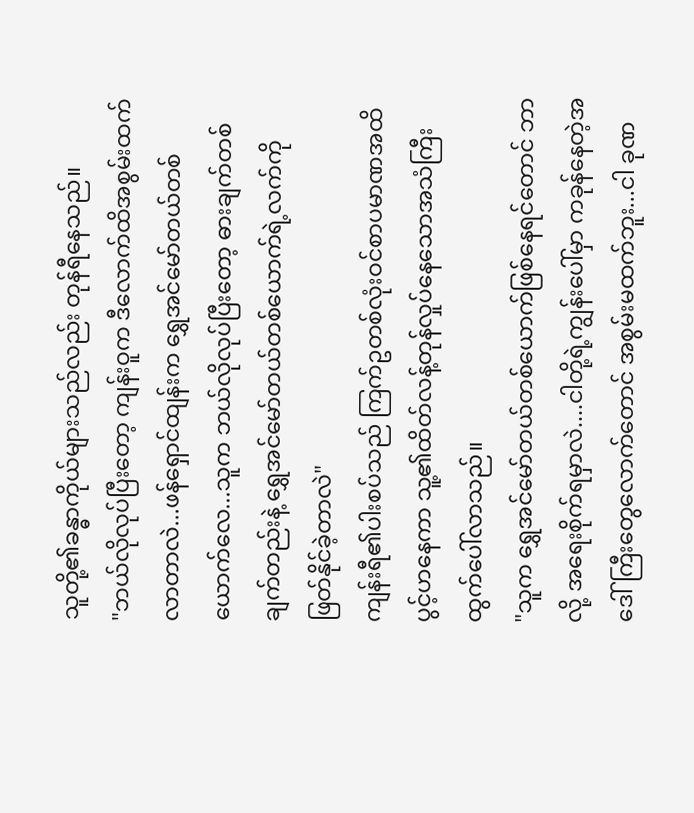သူတို့၏ခန္ဓာကိုယ်များသည်လည်း တုန်ရီနေသည်။
"ဘယ်လိုလုပ်ပြီးတော့ ကျန်းဝူက ဒီလောက်ထိအစွမ်းထက်လာတာလဲ...ဖန်ရှောင်ထျန်းက ရွှေအင်မော်တယ်တစ်ယောက်လေ...သူက ဘယ်လိုလုပ်ပြီးတော့ ဓားချက်တစ်ချက်တည်းနဲ့ ရွှေအင်မော်တယ်တစ်ယောက်ရဲ့လက်ကို ဖြတ်နိုင်ခဲ့တာလဲ"
ကျန်းရီ၏ပါးစပ်သည် ကြက်ဥတစ်လုံးဝင်စာပမာဏအထိ ပွင့်ဟနေကာ သူ့၏ထိတ်လန့်တုန်လှုပ်နေသောအသံကြီး ထွက်ပေါ်လာသည်။
"သူက ရွှေအင်မော်တယ်တစ်ယောက်ဖြစ်နေရင်တောင် ဘာလို့ အရေးစိုက်ရမှာလဲ....ငါတို့ရဲ့ကျွန်းပေါ်မှာ ကခုန်နေတဲ့အဒေါ်ကြီးတွေလောက်တောင် အစွမ်းမထက်ဘူး...ငါ ခုဏ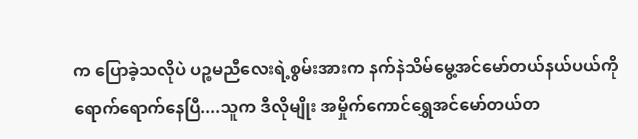က ပြောခဲ့သလိုပဲ ပဉ္စမညီလေးရဲ့စွမ်းအားက နက်နဲသိမ်မွေ့အင်မော်တယ်နယ်ပယ်ကို ရောက်ရောက်နေပြီ....သူက ဒီလိုမျိုး အမှိုက်ကောင်ရွှေအင်မော်တယ်တ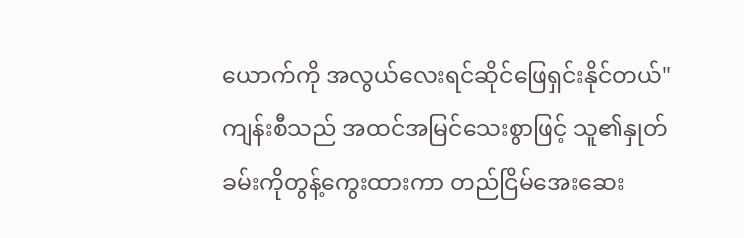ယောက်ကို အလွယ်လေးရင်ဆိုင်ဖြေရှင်းနိုင်တယ်"
ကျန်းစီသည် အထင်အမြင်သေးစွာဖြင့် သူ၏နှုတ်ခမ်းကိုတွန့်ကွေးထားကာ တည်ငြိမ်အေးဆေး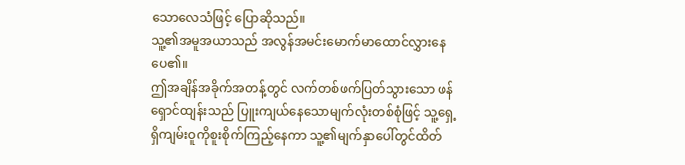သောလေသံဖြင့် ပြောဆိုသည်။
သူ့၏အမူအယာသည် အလွန်အမင်းမောက်မာထောင်လွှားနေပေ၏။
ဤအချိန်အခိုက်အတန့်တွင် လက်တစ်ဖက်ပြတ်သွားသော ဖန်ရှောင်ထျန်းသည် ပြူးကျယ်နေသောမျက်လုံးတစ်စုံဖြင့် သူ့ရှေ့ရှိကျမ်းဝူကိုစူးစိုက်ကြည့်နေကာ သူ့၏မျက်နှာပေါ်တွင်ထိတ်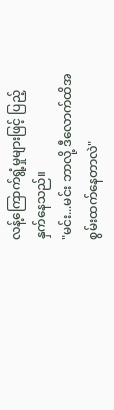လန့်ကြောက်ရွံ့မှုများဖြင့် ပြည့်နှက်နေသည်။
"မင်း...မင်း ဘာလို့ ဒီလောက်ထိအစွမ်းထက်နေတာလဲ"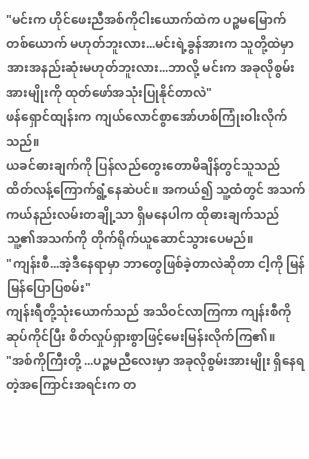"မင်းက ဟိုင်ဖေးညီအစ်ကိုငါးယောက်ထဲက ပဉ္စမမြောက်တစ်ယောက် မဟုတ်ဘူးလား...မင်းရဲ့ခွန်အားက သူတို့ထဲမှာ အားအနည်းဆုံးမဟုတ်ဘူးလား...ဘာလို့ မင်းက အခုလိုစွမ်းအားမျိုးကို ထုတ်ဖော်အသုံးပြုနိုင်တာလဲ"
ဖန်ရှောင်ထျန်းက ကျယ်လောင်စွာအော်ဟစ်ကြုံးဝါးလိုက်သည်။
ယခင်ဓားချက်ကို ပြန်လည်တွေးတောမိချိန်တွင်သူသည် ထိတ်လန့်ကြောက်ရွံ့နေဆဲပင်။ အကယ်၍ သူ့ထံတွင် အသက်ကယ်နည်းလမ်းတချို့သာ ရှိမနေပါက ထိုဓားချက်သည် သူ့၏အသက်ကို တိုက်ရိုက်ယူဆောင်သွားပေမည်။
"ကျန်းစီ...အဲ့ဒီနေရာမှာ ဘာတွေဖြစ်ခဲ့တာလဲဆိုတာ ငါ့ကို မြန်မြန်ပြောပြစမ်း"
ကျန်းရီတို့သုံးယောက်သည် အသိဝင်လာကြကာ ကျန်းစီကိုဆုပ်ကိုင်ပြီး စိတ်လှုပ်ရှားစွာဖြင့်မေးမြန်းလိုက်ကြ၏။
"အစ်ကိုကြီးတို့ ...ပဉ္စမညီလေးမှာ အခုလိုစွမ်းအားမျိုး ရှိနေရတဲ့အကြောင်းအရင်းက တ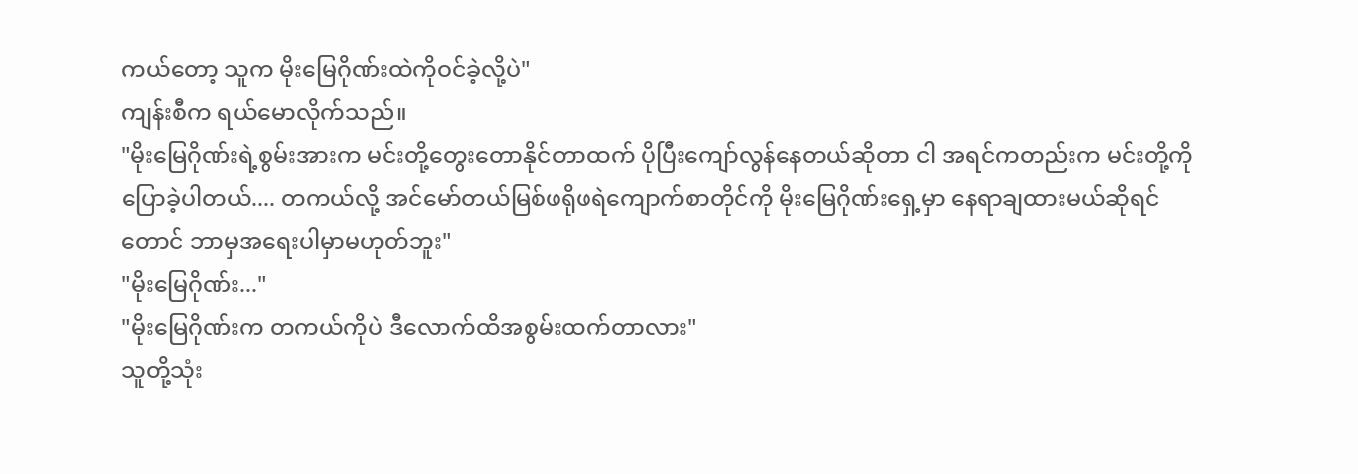ကယ်တော့ သူက မိုးမြေဂိုဏ်းထဲကိုဝင်ခဲ့လို့ပဲ"
ကျန်းစီက ရယ်မောလိုက်သည်။
"မိုးမြေဂိုဏ်းရဲ့စွမ်းအားက မင်းတို့တွေးတောနိုင်တာထက် ပိုပြီးကျော်လွန်နေတယ်ဆိုတာ ငါ အရင်ကတည်းက မင်းတို့ကို ပြောခဲ့ပါတယ်.... တကယ်လို့ အင်မော်တယ်မြစ်ဖရိုဖရဲကျောက်စာတိုင်ကို မိုးမြေဂိုဏ်းရှေ့မှာ နေရာချထားမယ်ဆိုရင်တောင် ဘာမှအရေးပါမှာမဟုတ်ဘူး"
"မိုးမြေဂိုဏ်း..."
"မိုးမြေဂိုဏ်းက တကယ်ကိုပဲ ဒီလောက်ထိအစွမ်းထက်တာလား"
သူတို့သုံး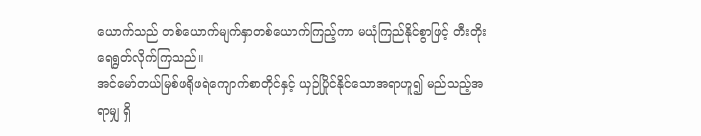ယောက်သည် တစ်ယောက်မျက်နှာတစ်ယောက်ကြည့်ကာ မယုံကြည်နိုင်စွာဖြင့် တီးတိုးရေရွတ်လိုက်ကြသည်။
အင်မော်တယ်မြစ်ဖရိုဖရဲကျောက်စာတိုင်နှင့် ယှဉ်ပြိုင်နိုင်သောအရာဟူ၍ မည်သည့်အရာမျှ ရှိ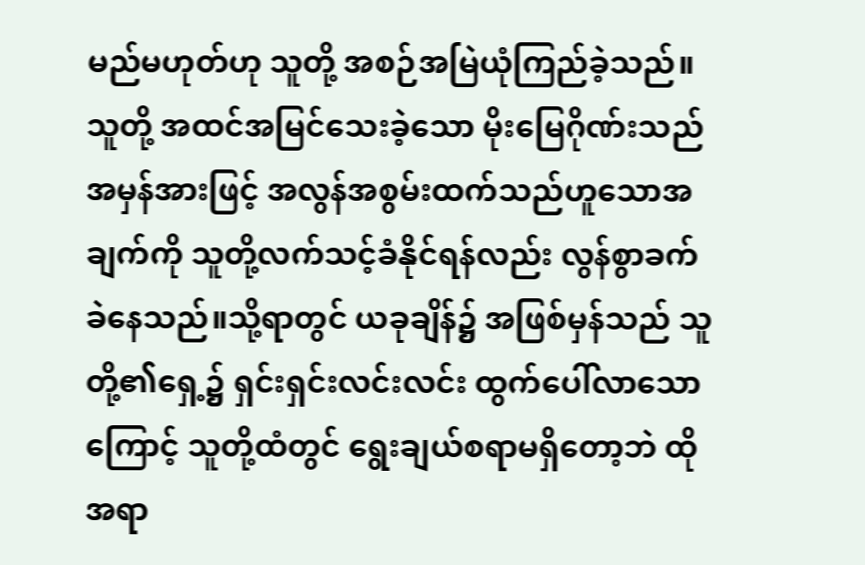မည်မဟုတ်ဟု သူတို့ အစဉ်အမြဲယုံကြည်ခဲ့သည်။သူတို့ အထင်အမြင်သေးခဲ့သော မိုးမြေဂိုဏ်းသည် အမှန်အားဖြင့် အလွန်အစွမ်းထက်သည်ဟူသောအချက်ကို သူတို့လက်သင့်ခံနိုင်ရန်လည်း လွန်စွာခက်ခဲနေသည်။သို့ရာတွင် ယခုချိန်၌ အဖြစ်မှန်သည် သူတို့၏ရှေ့၌ ရှင်းရှင်းလင်းလင်း ထွက်ပေါ်လာသောကြောင့် သူတို့ထံတွင် ရွေးချယ်စရာမရှိတော့ဘဲ ထိုအရာ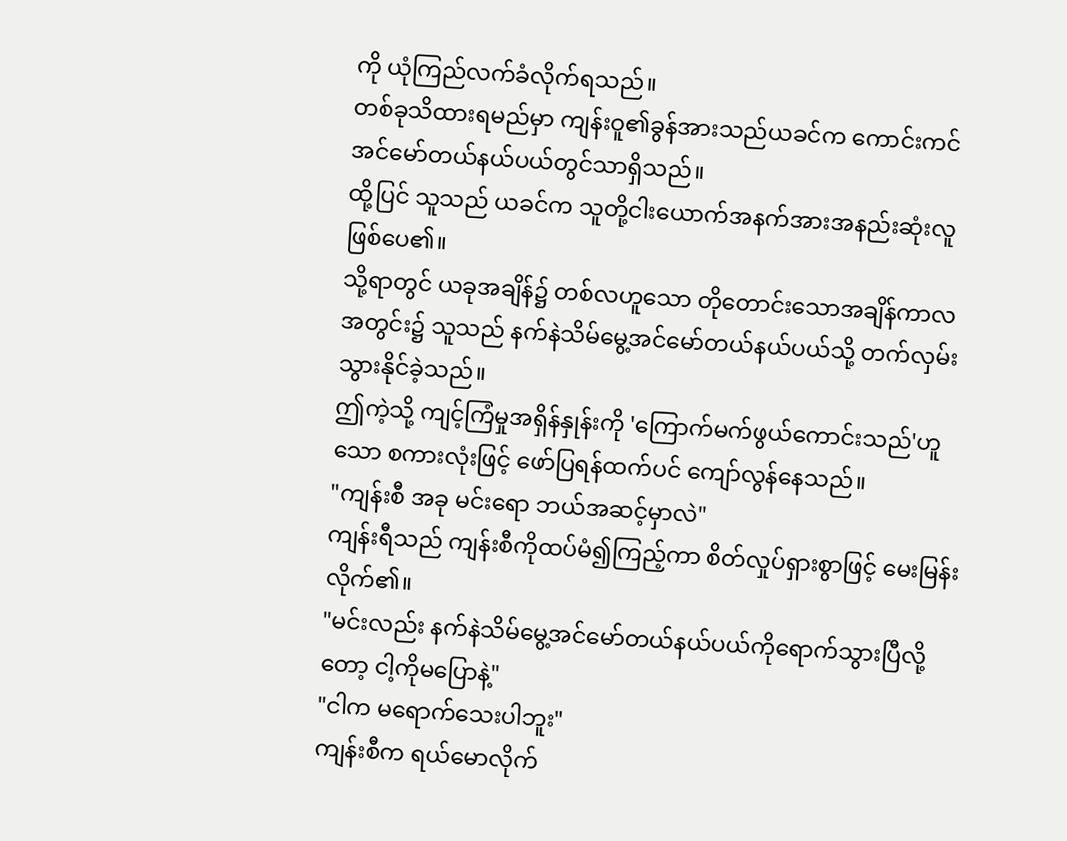ကို ယုံကြည်လက်ခံလိုက်ရသည်။
တစ်ခုသိထားရမည်မှာ ကျန်းဝူ၏ခွန်အားသည်ယခင်က ကောင်းကင်အင်မော်တယ်နယ်ပယ်တွင်သာရှိသည်။
ထို့ပြင် သူသည် ယခင်က သူတို့ငါးယောက်အနက်အားအနည်းဆုံးလူဖြစ်ပေ၏။
သို့ရာတွင် ယခုအချိန်၌ တစ်လဟူသော တိုတောင်းသောအချိန်ကာလအတွင်း၌ သူသည် နက်နဲသိမ်မွေ့အင်မော်တယ်နယ်ပယ်သို့ တက်လှမ်းသွားနိုင်ခဲ့သည်။
ဤကဲ့သို့ ကျင့်ကြံမှုအရှိန်နှုန်းကို 'ကြောက်မက်ဖွယ်ကောင်းသည်'ဟူသော စကားလုံးဖြင့် ဖော်ပြရန်ထက်ပင် ကျော်လွန်နေသည်။
"ကျန်းစီ အခု မင်းရော ဘယ်အဆင့်မှာလဲ"
ကျန်းရီသည် ကျန်းစီကိုထပ်မံ၍ကြည့်ကာ စိတ်လှုပ်ရှားစွာဖြင့် မေးမြန်းလိုက်၏။
"မင်းလည်း နက်နဲသိမ်မွေ့အင်မော်တယ်နယ်ပယ်ကိုရောက်သွားပြီလို့တော့ ငါ့ကိုမပြောနဲ့"
"ငါက မရောက်သေးပါဘူး"
ကျန်းစီက ရယ်မောလိုက်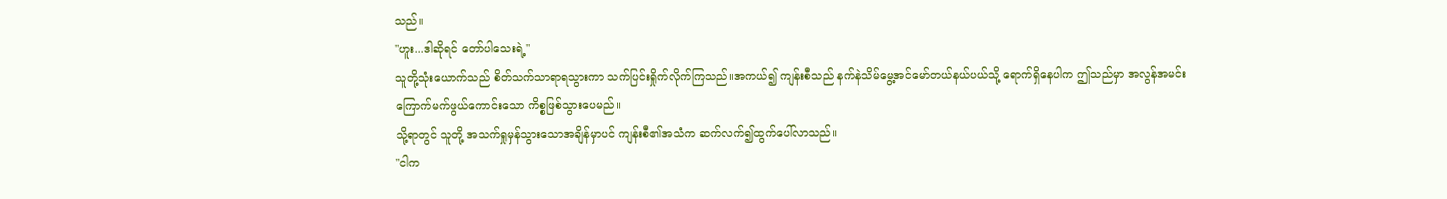သည်။
"ဟူး...ဒါဆိုရင် တော်ပါသေးရဲ့"
သူတို့သုံးယောက်သည် စိတ်သက်သာရာရသွားကာ သက်ပြင်းရှိုက်လိုက်ကြသည်။အကယ်၍ ကျန်းစီသည် နက်နဲသိမ်မွေ့အင်မော်တယ်နယ်ပယ်သို့ ရောက်ရှိနေပါက ဤသည်မှာ အလွန်အမင်းကြောက်မက်ဖွယ်ကောင်းသော ကိစ္စဖြစ်သွားပေမည်။
သို့ရာတွင် သူတို့ အသက်ရှုမှန်သွားသောအချိန်မှာပင် ကျန်းစီ၏အသံက ဆက်လက်၍ထွက်ပေါ်လာသည်။
"ငါက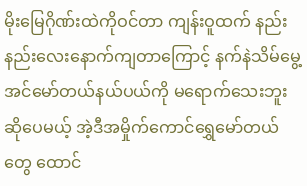မိုးမြေဂိုဏ်းထဲကိုဝင်တာ ကျန်းဝူထက် နည်းနည်းလေးနောက်ကျတာကြောင့် နက်နဲသိမ်မွေ့အင်မော်တယ်နယ်ပယ်ကို မရောက်သေးဘူးဆိုပေမယ့် အဲ့ဒီအမှိုက်ကောင်ရွှေမော်တယ်တွေ ထောင်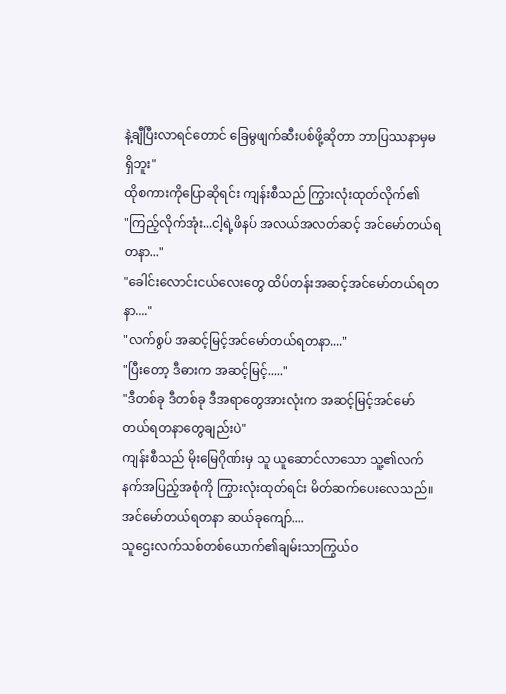နဲ့ချီပြီးလာရင်တောင် ခြေမွဖျက်ဆီးပစ်ဖို့ဆိုတာ ဘာပြဿနာမှမရှိဘူး"
ထိုစကားကိုပြောဆိုရင်း ကျန်းစီသည် ကြွားလုံးထုတ်လိုက်၏
"ကြည့်လိုက်အုံး...ငါ့ရဲ့ဖိနပ် အလယ်အလတ်ဆင့် အင်မော်တယ်ရတနာ..."
"ခေါင်းလောင်းငယ်လေးတွေ ထိပ်တန်းအဆင့်အင်မော်တယ်ရတနာ...."
"လက်စွပ် အဆင့်မြင့်အင်မော်တယ်ရတနာ...."
"ပြီးတော့ ဒီဓားက အဆင့်မြင့်....."
"ဒီတစ်ခု ဒီတစ်ခု ဒီအရာတွေအားလုံးက အဆင့်မြင့်အင်မော်တယ်ရတနာတွေချည်းပဲ"
ကျန်းစီသည် မိုးမြေဂိုဏ်းမှ သူ ယူဆောင်လာသော သူ့၏လက်နက်အပြည့်အစုံကို ကြွားလုံးထုတ်ရင်း မိတ်ဆက်ပေးလေသည်။
အင်မော်တယ်ရတနာ ဆယ်ခုကျော်....
သူဌေးလက်သစ်တစ်ယောက်၏ချမ်းသာကြွယ်ဝ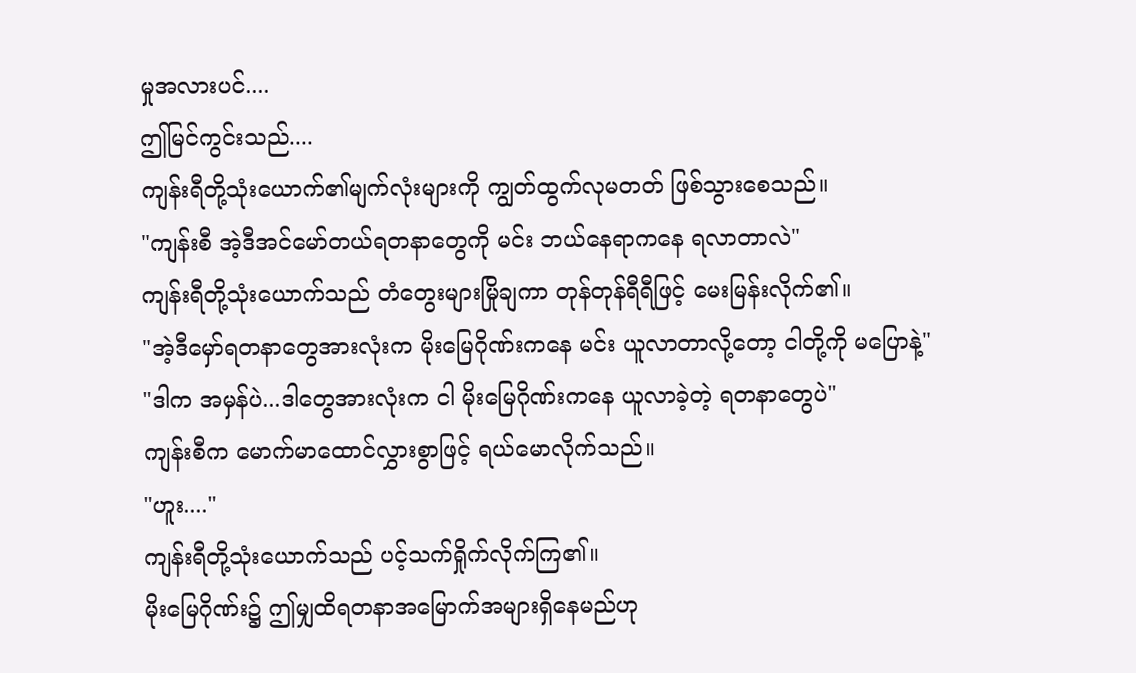မှုအလားပင်....
ဤမြင်ကွင်းသည်....
ကျန်းရီတို့သုံးယောက်၏မျက်လုံးများကို ကျွတ်ထွက်လုမတတ် ဖြစ်သွားစေသည်။
"ကျန်းစီ အဲ့ဒီအင်မော်တယ်ရတနာတွေကို မင်း ဘယ်နေရာကနေ ရလာတာလဲ"
ကျန်းရီတို့သုံးယောက်သည် တံတွေးများမြိုချကာ တုန်တုန်ရီရီဖြင့် မေးမြန်းလိုက်၏။
"အဲ့ဒီမှော်ရတနာတွေအားလုံးက မိုးမြေဂိုဏ်းကနေ မင်း ယူလာတာလို့တော့ ငါတို့ကို မပြောနဲ့"
"ဒါက အမှန်ပဲ...ဒါတွေအားလုံးက ငါ မိုးမြေဂိုဏ်းကနေ ယူလာခဲ့တဲ့ ရတနာတွေပဲ"
ကျန်းစီက မောက်မာထောင်လွှားစွာဖြင့် ရယ်မောလိုက်သည်။
"ဟူး...."
ကျန်းရီတို့သုံးယောက်သည် ပင့်သက်ရှိုက်လိုက်ကြ၏။
မိုးမြေဂိုဏ်း၌ ဤမျှထိရတနာအမြောက်အများရှိနေမည်ဟု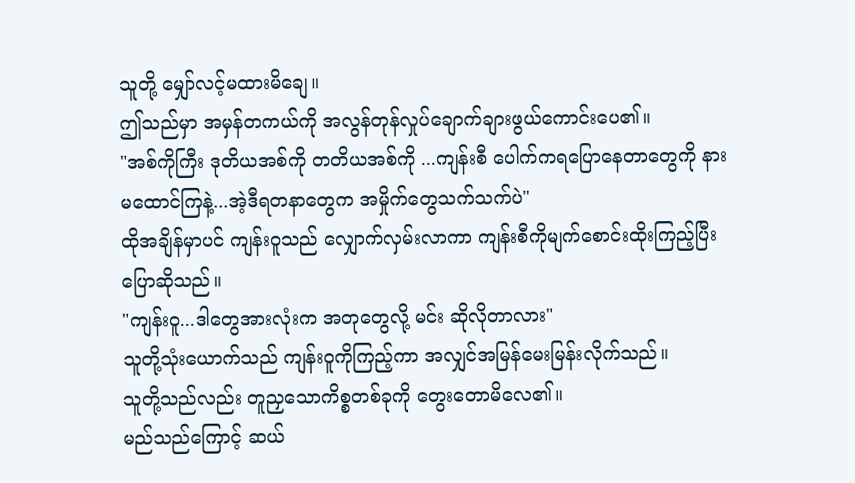သူတို့ မျှော်လင့်မထားမိချေ။
ဤသည်မှာ အမှန်တကယ်ကို အလွန်တုန်လှုပ်ချောက်ချားဖွယ်ကောင်းပေ၏။
"အစ်ကိုကြီး ဒုတိယအစ်ကို တတိယအစ်ကို ...ကျန်းစီ ပေါက်ကရပြောနေတာတွေကို နားမထောင်ကြနဲ့...အဲ့ဒီရတနာတွေက အမှိုက်တွေသက်သက်ပဲ"
ထိုအချိန်မှာပင် ကျန်းဝူသည် လျှောက်လှမ်းလာကာ ကျန်းစီကိုမျက်စောင်းထိုးကြည့်ပြီး ပြောဆိုသည်။
"ကျန်းဝူ...ဒါတွေအားလုံးက အတုတွေလို့ မင်း ဆိုလိုတာလား"
သူတို့သုံးယောက်သည် ကျန်းဝူကိုကြည့်ကာ အလျှင်အမြန်မေးမြန်းလိုက်သည်။
သူတို့သည်လည်း တူညှသောကိစ္စတစ်ခုကို တွေးတောမိလေ၏။
မည်သည်ကြောင့် ဆယ်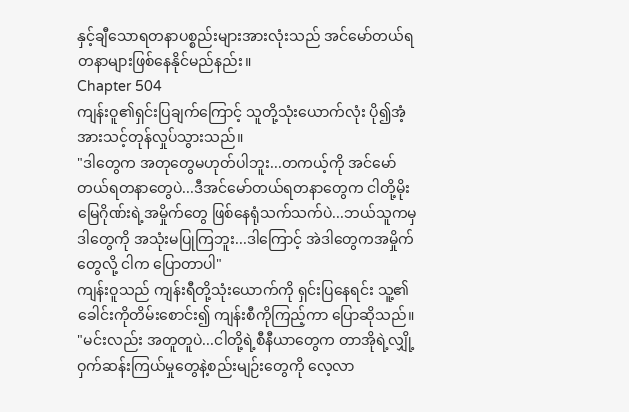နှင့်ချီသောရတနာပစ္စည်းများအားလုံးသည် အင်မော်တယ်ရတနာများဖြစ်နေနိုင်မည်နည်း။
Chapter 504
ကျန်းဝူ၏ရှင်းပြချက်ကြောင့် သူတို့သုံးယောက်လုံး ပို၍အံ့အားသင့်တုန်လှုပ်သွားသည်။
"ဒါတွေက အတုတွေမဟုတ်ပါဘူး...တကယ့်ကို အင်မော်တယ်ရတနာတွေပဲ...ဒီအင်မော်တယ်ရတနာတွေက ငါတို့မိုးမြေဂိုဏ်းရဲ့အမှိုက်တွေ ဖြစ်နေရုံသက်သက်ပဲ...ဘယ်သူကမှ ဒါတွေကို အသုံးမပြုကြဘူး...ဒါကြောင့် အဲဒါတွေကအမှိုက်တွေလို့ ငါက ပြောတာပါ"
ကျန်းဝူသည် ကျန်းရီတို့သုံးယောက်ကို ရှင်းပြနေရင်း သူ့၏ခေါင်းကိုတိမ်းစောင်း၍ ကျန်းစီကိုကြည့်ကာ ပြောဆိုသည်။
"မင်းလည်း အတူတူပဲ...ငါတို့ရဲ့စီနီယာတွေက တာအိုရဲ့လျှို့ဝှက်ဆန်းကြယ်မှုတွေနဲ့စည်းမျဉ်းတွေကို လေ့လာ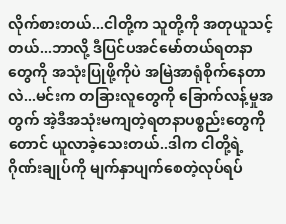လိုက်စားတယ်...ငါတို့က သူတို့ကို အတုယူသင့်တယ်...ဘာလို့ ဒီပြင်ပအင်မော်တယ်ရတနာတွေကို အသုံးပြုဖို့ကိုပဲ အမြဲအာရုံစိုက်နေတာလဲ...မင်းက တခြားလူတွေကို ခြောက်လန့်မှုအတွက် အဲ့ဒီအသုံးမကျတဲ့ရတနာပစ္စည်းတွေကိုတောင် ယူလာခဲ့သေးတယ်..ဒါက ငါတို့ရဲ့ဂိုဏ်းချုပ်ကို မျက်နှာပျက်စေတဲ့လုပ်ရပ်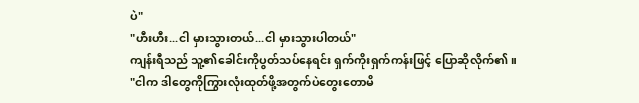ပဲ"
"ဟီးဟီး...ငါ မှားသွားတယ်...ငါ မှားသွားပါတယ်"
ကျန်းရီသည် သူ့၏ခေါင်းကိုပွတ်သပ်နေရင်း ရှက်ကိုးရှက်ကန်းဖြင့် ပြောဆိုလိုက်၏။
"ငါက ဒါတွေကိုကြွားလုံးထုတ်ဖို့အတွက်ပဲတွေးတောမိ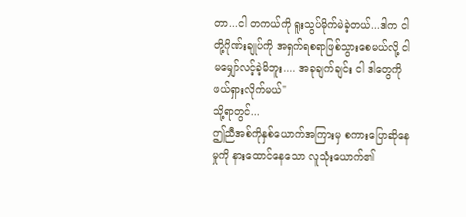တာ...ငါ တကယ်ကို ရူးသွပ်မိုက်မဲခဲ့တယ်...ဒါက ငါတို့ဂိုဏ်းချုပ်ကို အရှက်ရစရာဖြစ်သွားစေမယ်လို့ ငါ မမျှော်လင့်ခဲ့မိဘူး.... အခုချက်ချင်း ငါ ဒါတွေကို ဖယ်ရှားလိုက်မယ်"
သို့ရာတွင်...
ဤညီအစ်ကိုနှစ်ယောက်အကြားမှ စကားပြောဆိုနေမှုကို နားထောင်နေသော လူသုံးယောက်၏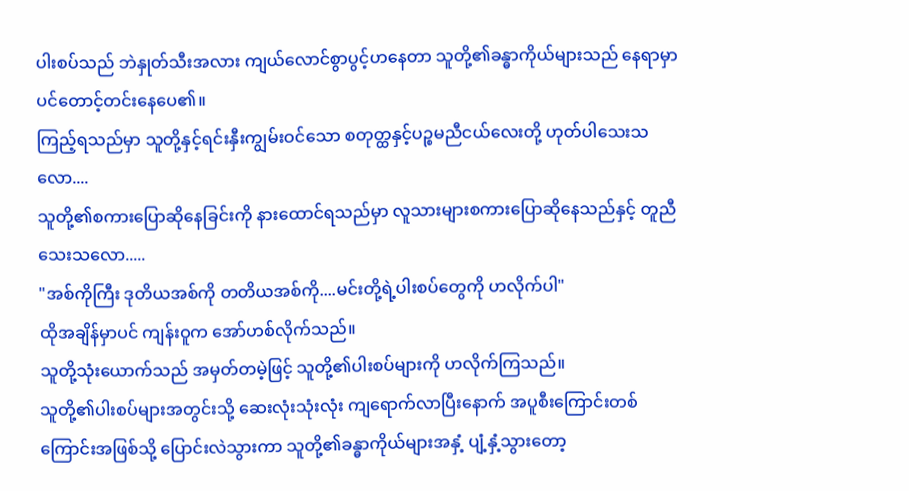ပါးစပ်သည် ဘဲနှုတ်သီးအလား ကျယ်လောင်စွာပွင့်ဟနေတာ သူတို့၏ခန္ဓာကိုယ်များသည် နေရာမှာပင်တောင့်တင်းနေပေ၏။
ကြည့်ရသည်မှာ သူတို့နှင့်ရင်းနှီးကျွမ်းဝင်သော စတုတ္ထနှင့်ပဉ္စမညီငယ်လေးတို့ ဟုတ်ပါသေးသလော....
သူတို့၏စကားပြောဆိုနေခြင်းကို နားထောင်ရသည်မှာ လူသားများစကားပြောဆိုနေသည်နှင့် တူညီသေးသလော.....
"အစ်ကိုကြီး ဒုတိယအစ်ကို တတိယအစ်ကို....မင်းတို့ရဲ့ပါးစပ်တွေကို ဟလိုက်ပါ"
ထိုအချိန်မှာပင် ကျန်းဝူက အော်ဟစ်လိုက်သည်။
သူတို့သုံးယောက်သည် အမှတ်တမဲ့ဖြင့် သူတို့၏ပါးစပ်များကို ဟလိုက်ကြသည်။
သူတို့၏ပါးစပ်များအတွင်းသို့ ဆေးလုံးသုံးလုံး ကျရောက်လာပြီးနောက် အပူစီးကြောင်းတစ်ကြောင်းအဖြစ်သို့ ပြောင်းလဲသွားကာ သူတို့၏ခန္ဓာကိုယ်များအနှံ့ ပျံ့နှံ့သွားတော့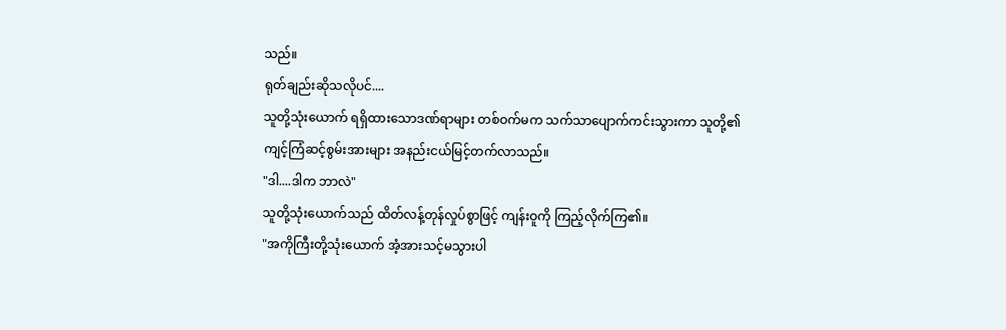သည်။
ရုတ်ချည်းဆိုသလိုပင်....
သူတို့သုံးယောက် ရရှိထားသောဒဏ်ရာများ တစ်ဝက်မက သက်သာပျောက်ကင်းသွားကာ သူတို့၏ကျင့်ကြံဆင့်စွမ်းအားများ အနည်းငယ်မြင့်တက်လာသည်။
"ဒါ....ဒါက ဘာလဲ"
သူတို့သုံးယောက်သည် ထိတ်လန့်တုန်လှုပ်စွာဖြင့် ကျန်းဝူကို ကြည့်လိုက်ကြ၏။
"အကိုကြီးတို့သုံးယောက် အံ့အားသင့်မသွားပါ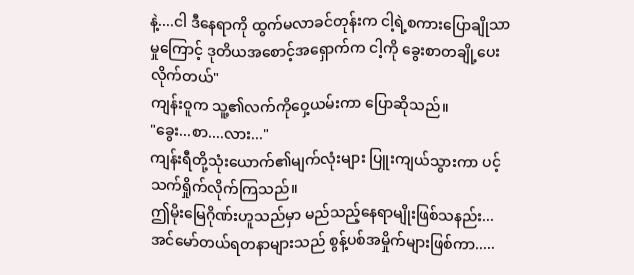နဲ့....ငါ ဒီနေရာကို ထွက်မလာခင်တုန်းက ငါ့ရဲ့စကားပြောချိုသာမှုကြောင့် ဒုတိယအစောင့်အရှောက်က ငါ့ကို ခွေးစာတချို့ပေးလိုက်တယ်"
ကျန်းဝူက သူ့၏လက်ကိုဝှေ့ယမ်းကာ ပြောဆိုသည်။
"ခွေး...စာ....လား..."
ကျန်းရီတို့သုံးယောက်၏မျက်လုံးများ ပြူးကျယ်သွားကာ ပင့်သက်ရှိုက်လိုက်ကြသည်။
ဤမိုးမြေဂိုဏ်းဟူသည်မှာ မည်သည့်နေရာမျိုးဖြစ်သနည်း...
အင်မော်တယ်ရတနာများသည် စွန့်ပစ်အမှိုက်များဖြစ်ကာ.....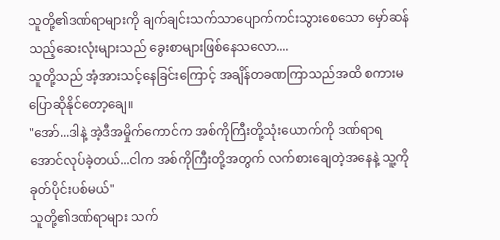သူတို့၏ဒဏ်ရာများကို ချက်ချင်းသက်သာပျောက်ကင်းသွားစေသော မှော်ဆန်သည့်ဆေးလုံးများသည် ခွေးစာများဖြစ်နေသလော....
သူတို့သည် အံ့အားသင့်နေခြင်းကြောင့် အချိန်တခဏကြာသည်အထိ စကားမပြောဆိုနိုင်တော့ချေ။
"အော်...ဒါနဲ့ အဲ့ဒီအမှိုက်ကောင်က အစ်ကိုကြီးတို့သုံးယောက်ကို ဒဏ်ရာရအောင်လုပ်ခဲ့တယ်...ငါက အစ်ကိုကြီးတို့အတွက် လက်စားချေတဲ့အနေနဲ့ သူ့ကို ခုတ်ပိုင်းပစ်မယ်"
သူတို့၏ဒဏ်ရာများ သက်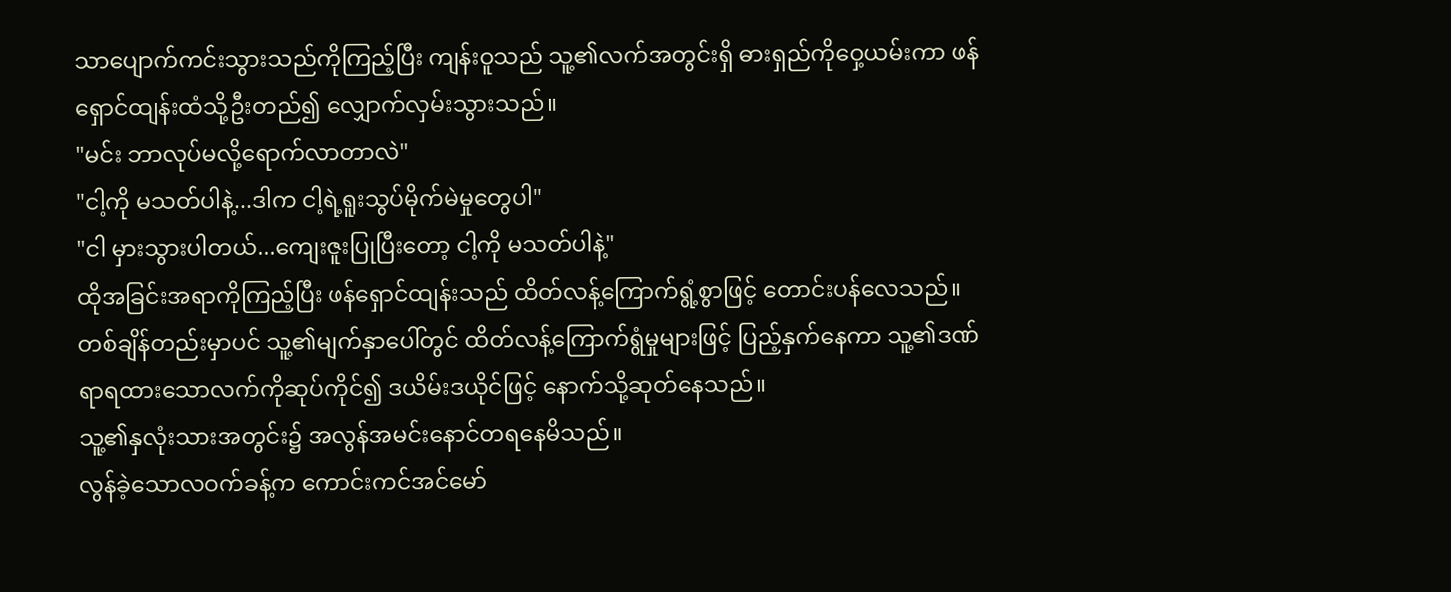သာပျောက်ကင်းသွားသည်ကိုကြည့်ပြီး ကျန်းဝူသည် သူ့၏လက်အတွင်းရှိ ဓားရှည်ကိုဝှေ့ယမ်းကာ ဖန်ရှောင်ထျန်းထံသို့ဦးတည်၍ လျှောက်လှမ်းသွားသည်။
"မင်း ဘာလုပ်မလို့ရောက်လာတာလဲ"
"ငါ့ကို မသတ်ပါနဲ့...ဒါက ငါ့ရဲ့ရူးသွပ်မိုက်မဲမှုတွေပါ"
"ငါ မှားသွားပါတယ်...ကျေးဇူးပြုပြီးတော့ ငါ့ကို မသတ်ပါနဲ့"
ထိုအခြင်းအရာကိုကြည့်ပြီး ဖန်ရှောင်ထျန်းသည် ထိတ်လန့်ကြောက်ရွံ့စွာဖြင့် တောင်းပန်လေသည်။
တစ်ချိန်တည်းမှာပင် သူ့၏မျက်နှာပေါ်တွင် ထိတ်လန့်ကြောက်ရွံမှုများဖြင့် ပြည့်နှက်နေကာ သူ့၏ဒဏ်ရာရထားသောလက်ကိုဆုပ်ကိုင်၍ ဒယိမ်းဒယိုင်ဖြင့် နောက်သို့ဆုတ်နေသည်။
သူ့၏နှလုံးသားအတွင်း၌ အလွန်အမင်းနောင်တရနေမိသည်။
လွန်ခဲ့သောလဝက်ခန့်က ကောင်းကင်အင်မော်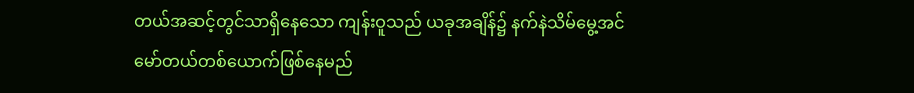တယ်အဆင့်တွင်သာရှိနေသော ကျန်းဝူသည် ယခုအချိန်၌ နက်နဲသိမ်မွေ့အင်မော်တယ်တစ်ယောက်ဖြစ်နေမည်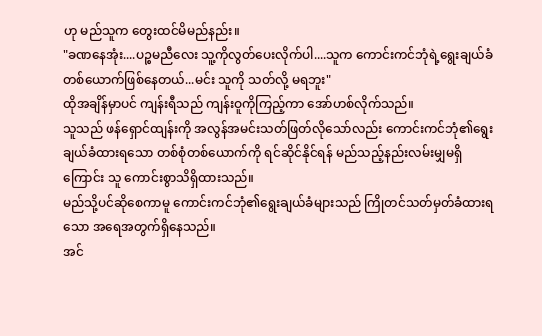ဟု မည်သူက တွေးထင်မိမည်နည်း။
"ခဏနေအုံး....ပဉ္စမညီလေး သူ့ကိုလွတ်ပေးလိုက်ပါ....သူက ကောင်းကင်ဘုံရဲ့ရွေးချယ်ခံတစ်ယောက်ဖြစ်နေတယ်...မင်း သူကို သတ်လို့ မရဘူး"
ထိုအချိန်မှာပင် ကျန်းရီသည် ကျန်းဝူကိုကြည့်ကာ အော်ဟစ်လိုက်သည်။
သူသည် ဖန်ရှောင်ထျန်းကို အလွန်အမင်းသတ်ဖြတ်လိုသော်လည်း ကောင်းကင်ဘုံ၏ရွေးချယ်ခံထားရသော တစ်စုံတစ်ယောက်ကို ရင်ဆိုင်နိုင်ရန် မည်သည့်နည်းလမ်းမျှမရှိကြောင်း သူ ကောင်းစွာသိရှိထားသည်။
မည်သို့ပင်ဆိုစေကာမူ ကောင်းကင်ဘုံ၏ရွေးချယ်ခံများသည် ကြိုတင်သတ်မှတ်ခံထားရသော အရေအတွက်ရှိနေသည်။
အင်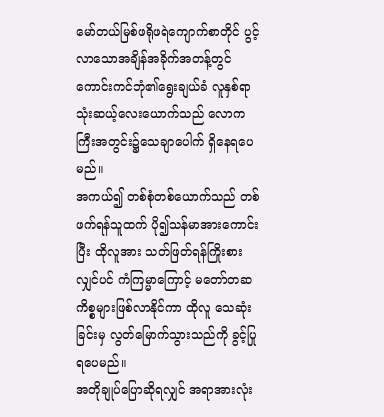မော်တယ်မြစ်ဖရိုဖရဲကျောက်စာတိုင် ပွင့်လာသောအချိန်အခိုက်အတန့်တွင် ကောင်းကင်ဘုံ၏ရွေးချယ်ခံ လူနှစ်ရာသုံးဆယ့်လေးယောက်သည် လောကကြီးအတွင်း၌သေချာပေါက် ရှိနေရပေမည်။
အကယ်၍ တစ်စုံတစ်ယောက်သည် တစ်ဖက်ရန်သူထက် ပို၍သန်မာအားကောင်းပြီး ထိုလူအား သတ်ဖြတ်ရန်ကြိုးစားလျှင်ပင် ကံကြမ္မာကြောင့် မတော်တဆကိစ္စများဖြစ်လာနိုင်ကာ ထိုလူ သေဆုံးခြင်းမှ လွတ်မြောက်သွားသည်ကို ခွင့်ပြုရပေမည်။
အတိုချုပ်ပြောဆိုရလျှင် အရာအားလုံး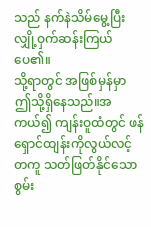သည် နက်နဲသိမ်မွေ့ပြီး လျှို့ဝှက်ဆန်းကြယ်ပေ၏။
သို့ရာတွင် အဖြစ်မှန်မှာ ဤသို့ရှိနေသည်။အကယ်၍ ကျန်းဝူထံတွင် ဖန်ရှောင်ထျန်းကိုလွယ်လင့်တကူ သတ်ဖြတ်နိုင်သောစွမ်း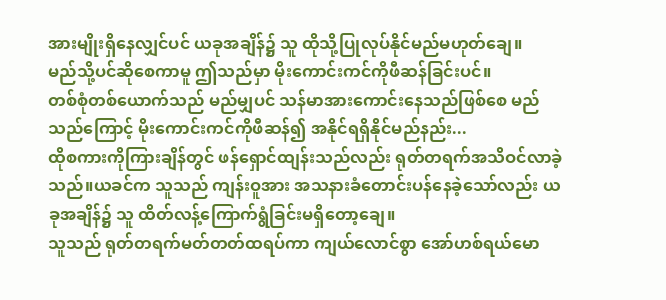အားမျိုးရှိနေလျှင်ပင် ယခုအချိန်၌ သူ ထိုသို့ပြုလုပ်နိုင်မည်မဟုတ်ချေ။
မည်သို့ပင်ဆိုစေကာမူ ဤသည်မှာ မိုးကောင်းကင်ကိုဖီဆန်ခြင်းပင်။
တစ်စုံတစ်ယောက်သည် မည်မျှပင် သန်မာအားကောင်းနေသည်ဖြစ်စေ မည်သည်ကြောင့် မိုးကောင်းကင်ကိုဖီဆန်၍ အနိုင်ရရှိနိုင်မည်နည်း...
ထိုစကားကိုကြားချိန်တွင် ဖန်ရှောင်ထျန်းသည်လည်း ရုတ်တရက်အသိဝင်လာခဲ့သည်။ယခင်က သူသည် ကျန်းဝူအား အသနားခံတောင်းပန်နေခဲ့သော်လည်း ယခုအချိန်၌ သူ ထိတ်လန့်ကြောက်ရွံခြင်းမရှိတော့ချေ။
သူသည် ရုတ်တရက်မတ်တတ်ထရပ်ကာ ကျယ်လောင်စွာ အော်ဟစ်ရယ်မော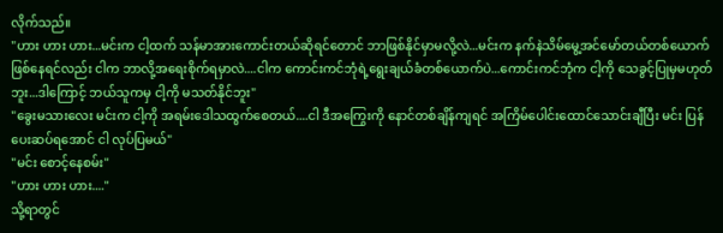လိုက်သည်။
"ဟား ဟား ဟား...မင်းက ငါ့ထက် သန်မာအားကောင်းတယ်ဆိုရင်တောင် ဘာဖြစ်နိုင်မှာမလို့လဲ...မင်းက နက်နဲသိမ်မွေ့အင်မော်တယ်တစ်ယောက်ဖြစ်နေရင်လည်း ငါက ဘာလို့အရေးစိုက်ရမှာလဲ....ငါက ကောင်းကင်ဘုံရဲ့ရွေးချယ်ခံတစ်ယောက်ပဲ...ကောင်းကင်ဘုံက ငါ့ကို သေခွင့်ပြုမှမဟုတ်ဘူး...ဒါကြောင့် ဘယ်သူကမှ ငါ့ကို မသတ်နိုင်ဘူး"
"ခွေးမသားလေး မင်းက ငါ့ကို အရမ်းဒေါသထွက်စေတယ်....ငါ ဒီအကြွေးကို နောင်တစ်ချိန်ကျရင် အကြိမ်ပေါင်းထောင်သောင်းချီပြီး မင်း ပြန်ပေးဆပ်ရအောင် ငါ လုပ်ပြမယ်"
"မင်း စောင့်နေစမ်း"
"ဟား ဟား ဟား...."
သို့ရာတွင်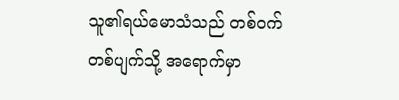သူ၏ရယ်မောသံသည် တစ်ဝက်တစ်ပျက်သို့ အရောက်မှာ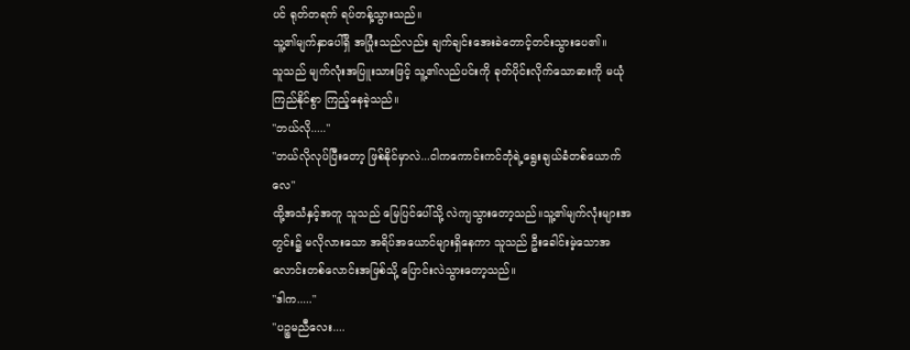ပင် ရုတ်တရက် ရပ်တန့်သွားသည်။
သူ့၏မျက်နှာပေါ်ရှိ အပြုံးသည်လည်း ချက်ချင်းအေးခဲတောင့်တင်းသွားပေ၏။
သူသည် မျက်လုံးအပြူးသားဖြင့် သူ့၏လည်ပင်းကို ခုတ်ပိုင်းလိုက်သောဓားကို မယုံကြည်နိုင်စွာ ကြည့်နေခဲ့သည်။
"ဘယ်လို....."
"ဘယ်လိုလုပ်ပြီးတော့ ဖြစ်နိုင်မှာလဲ...ငါကကောင်းကင်ဘုံရဲ့ရွေးချယ်ခံတစ်ယောက်လေ"
ထို့အသံနှင့်အတူ သူသည် မြေပြင်ပေါ်သို့ လဲကျသွားတော့သည်။သူ့၏မျက်လုံးများအတွင်း၌ မလိုလားသော အရိပ်အယောင်များရှိနေကာ သူသည် ဦးခေါင်းမဲ့သောအလောင်းတစ်လောင်းအဖြစ်သို့ ပြောင်းလဲသွားတော့သည်။
"ဒါက....."
"ပဉ္စမညီလေး....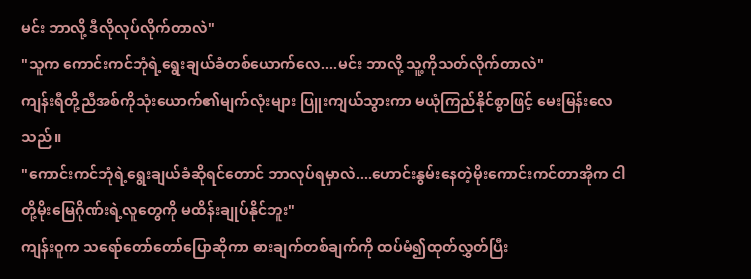မင်း ဘာလို့ ဒီလိုလုပ်လိုက်တာလဲ"
"သူက ကောင်းကင်ဘုံရဲ့ရွေးချယ်ခံတစ်ယောက်လေ....မင်း ဘာလို့ သူ့ကိုသတ်လိုက်တာလဲ"
ကျန်းရီတို့ညီအစ်ကိုသုံးယောက်၏မျက်လုံးများ ပြူးကျယ်သွားကာ မယုံကြည်နိုင်စွာဖြင့် မေးမြန်းလေသည်။
"ကောင်းကင်ဘုံရဲ့ရွေးချယ်ခံဆိုရင်တောင် ဘာလုပ်ရမှာလဲ....ဟောင်းနွမ်းနေတဲ့မိုးကောင်းကင်တာအိုက ငါတို့မိုးမြေဂိုဏ်းရဲ့လူတွေကို မထိန်းချုပ်နိုင်ဘူး"
ကျန်းဝူက သရော်တော်တော်ပြောဆိုကာ ဓားချက်တစ်ချက်ကို ထပ်မံ၍ထုတ်လွှတ်ပြီး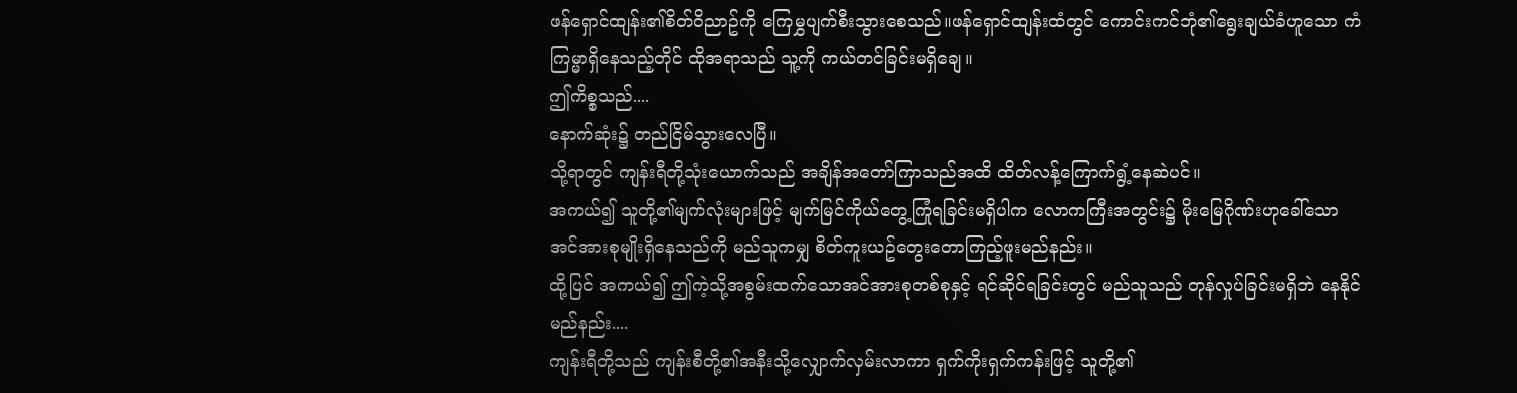ဖန်ရှောင်ထျန်း၏စိတ်ဝိညာဥ်ကို ကြေမွှပျက်စီးသွားစေသည်။ဖန်ရှောင်ထျန်းထံတွင် ကောင်းကင်ဘုံ၏ရွေးချယ်ခံဟူသော ကံကြမ္မာရှိနေသည့်တိုင် ထိုအရာသည် သူ့ကို ကယ်တင်ခြင်းမရှိချေ။
ဤကိစ္စသည်....
နောက်ဆုံး၌ တည်ငြိမ်သွားလေပြီ။
သို့ရာတွင် ကျန်းရီတို့သုံးယောက်သည် အချိန်အတော်ကြာသည်အထိ ထိတ်လန့်ကြောက်ရွံ့နေဆဲပင်။
အကယ်၍ သူတို့၏မျက်လုံးများဖြင့် မျက်မြင်ကိုယ်တွေ့ကြုံရခြင်းမရှိပါက လောကကြီးအတွင်း၌ မိုးမြေဂိုဏ်းဟုခေါ်သော အင်အားစုမျိုးရှိနေသည်ကို မည်သူကမျှ စိတ်ကူးယဥ်တွေးတောကြည့်ဖူးမည်နည်း။
ထို့ပြင် အကယ်၍ ဤကဲ့သို့အစွမ်းထက်သောအင်အားစုတစ်စုနှင့် ရင်ဆိုင်ရခြင်းတွင် မည်သူသည် တုန်လှုပ်ခြင်းမရှိဘဲ နေနိုင်မည်နည်း....
ကျန်းရီတို့သည် ကျန်းစီတို့၏အနီးသို့လျှောက်လှမ်းလာကာ ရှက်ကိုးရှက်ကန်းဖြင့် သူတို့၏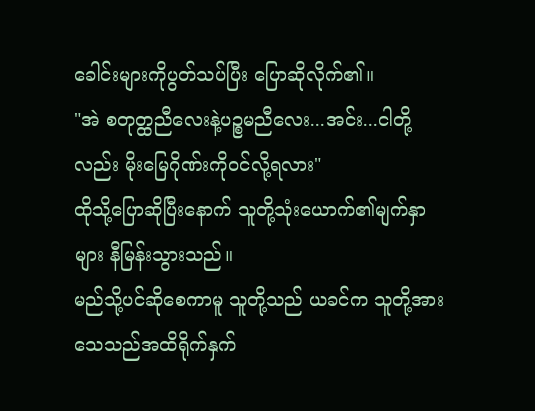ခေါင်းများကိုပွတ်သပ်ပြီး ပြောဆိုလိုက်၏။
"အဲ စတုတ္ထညီလေးနဲ့ပဉ္စမညီလေး...အင်း...ငါတို့လည်း မိုးမြေဂိုဏ်းကိုဝင်လို့ရလား"
ထိုသို့ပြောဆိုပြီးနောက် သူတို့သုံးယောက်၏မျက်နှာများ နီမြန်းသွားသည်။
မည်သို့ပင်ဆိုစေကာမူ သူတို့သည် ယခင်က သူတို့အား သေသည်အထိရိုက်နှက်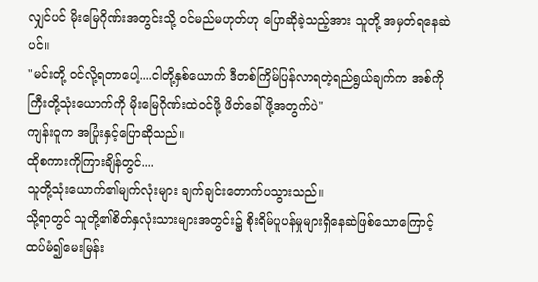လျှင်ပင် မိုးမြေဂိုဏ်းအတွင်းသို့ ဝင်မည်မဟုတ်ဟု ပြောဆိုခဲ့သည့်အား သူတို့ အမှတ်ရနေဆဲပင်။
"မင်းတို့ ဝင်လို့ရတာပေါ့....ငါတို့နှစ်ယောက် ဒီတစ်ကြိမ်ပြန်လာရတဲ့ရည်ရွယ်ချက်က အစ်ကိုကြီးတို့သုံးယောက်ကို မိုးမြေဂိုဏ်းထဲဝင်ဖို့ ဖိတ်ခေါ်ဖို့အတွက်ပဲ"
ကျန်းဝူက အပြုံးနှင့်ပြောဆိုသည်။
ထိုစကားကိုကြားချိန်တွင်....
သူတို့သုံးယောက်၏မျက်လုံးများ ချက်ချင်းတောက်ပသွားသည်။
သို့ရာတွင် သူတို့၏စိတ်နှလုံးသားများအတွင်း၌ စိုးရိမ်ပူပန်မှုများရှိနေဆဲဖြစ်သောကြောင့် ထပ်မံ၍မေးမြန်း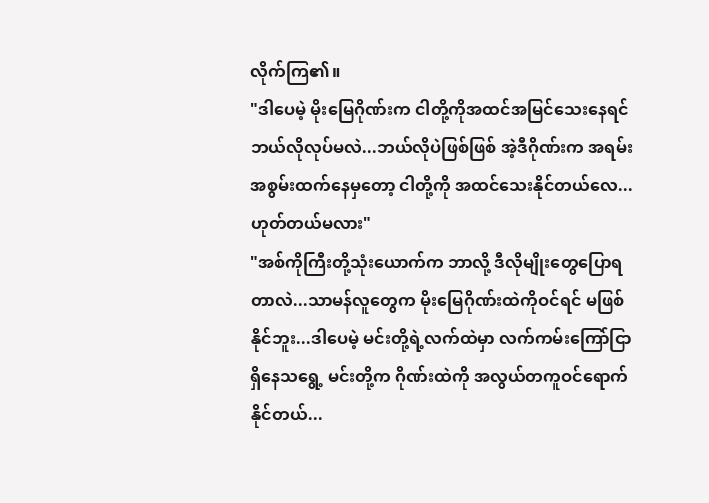လိုက်ကြ၏။
"ဒါပေမဲ့ မိုးမြေဂိုဏ်းက ငါတို့ကိုအထင်အမြင်သေးနေရင် ဘယ်လိုလုပ်မလဲ...ဘယ်လိုပဲဖြစ်ဖြစ် အဲ့ဒီဂိုဏ်းက အရမ်းအစွမ်းထက်နေမှတော့ ငါတို့ကို အထင်သေးနိုင်တယ်လေ...ဟုတ်တယ်မလား"
"အစ်ကိုကြီးတို့သုံးယောက်က ဘာလို့ ဒီလိုမျိုးတွေပြောရတာလဲ...သာမန်လူတွေက မိုးမြေဂိုဏ်းထဲကိုဝင်ရင် မဖြစ်နိုင်ဘူး...ဒါပေမဲ့ မင်းတို့ရဲ့လက်ထဲမှာ လက်ကမ်းကြော်ငြာရှိနေသရွေ့ မင်းတို့က ဂိုဏ်းထဲကို အလွယ်တကူဝင်ရောက်နိုင်တယ်...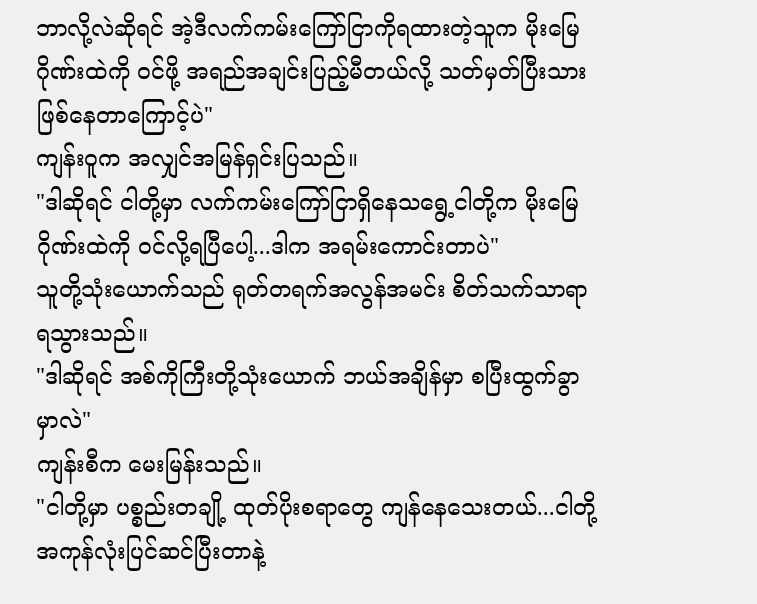ဘာလို့လဲဆိုရင် အဲ့ဒီလက်ကမ်းကြော်ငြာကိုရထားတဲ့သူက မိုးမြေဂိုဏ်းထဲကို ဝင်ဖို့ အရည်အချင်းပြည့်မီတယ်လို့ သတ်မှတ်ပြီးသားဖြစ်နေတာကြောင့်ပဲ"
ကျန်းဝူက အလျှင်အမြန်ရှင်းပြသည်။
"ဒါဆိုရင် ငါတို့မှာ လက်ကမ်းကြော်ငြာရှိနေသရွေ့ငါတို့က မိုးမြေဂိုဏ်းထဲကို ဝင်လို့ရပြီပေါ့...ဒါက အရမ်းကောင်းတာပဲ"
သူတို့သုံးယောက်သည် ရုတ်တရက်အလွန်အမင်း စိတ်သက်သာရာရသွားသည်။
"ဒါဆိုရင် အစ်ကိုကြီးတို့သုံးယောက် ဘယ်အချိန်မှာ စပြီးထွက်ခွာမှာလဲ"
ကျန်းစီက မေးမြန်းသည်။
"ငါတို့မှာ ပစ္စည်းတချို့ ထုတ်ပိုးစရာတွေ ကျန်နေသေးတယ်...ငါတို့ အကုန်လုံးပြင်ဆင်ပြီးတာနဲ့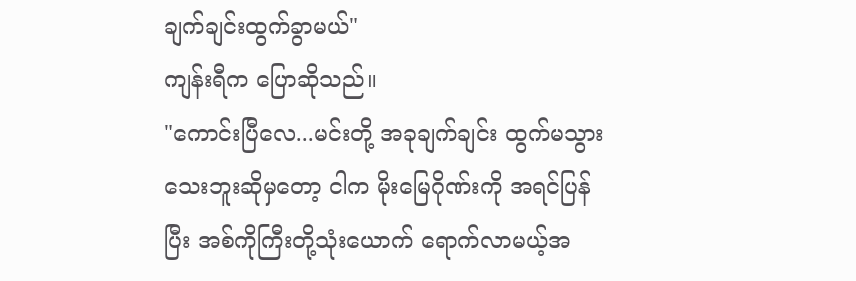ချက်ချင်းထွက်ခွာမယ်"
ကျန်းရီက ပြောဆိုသည်။
"ကောင်းပြီလေ...မင်းတို့ အခုချက်ချင်း ထွက်မသွားသေးဘူးဆိုမှတော့ ငါက မိုးမြေဂိုဏ်းကို အရင်ပြန်ပြီး အစ်ကိုကြီးတို့သုံးယောက် ရောက်လာမယ့်အ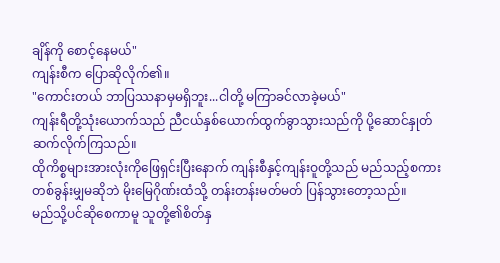ချိန်ကို စောင့်နေမယ်"
ကျန်းစီက ပြောဆိုလိုက်၏။
"ကောင်းတယ် ဘာပြဿနာမှမရှိဘူး...ငါတို့ မကြာခင်လာခဲ့မယ်"
ကျန်းရီတို့သုံးယောက်သည် ညီငယ်နှစ်ယောက်ထွက်ခွာသွားသည်ကို ပို့ဆောင်နှုတ်ဆက်လိုက်ကြသည်။
ထိုကိစ္စများအားလုံးကိုဖြေရှင်းပြီးနောက် ကျန်းစီနှင့်ကျန်းဝူတို့သည် မည်သည့်စကားတစ်ခွန်းမျှမဆိုဘဲ မိုးမြေဂိုဏ်းထံသို့ တန်းတန်းမတ်မတ် ပြန်သွားတော့သည်။
မည်သို့ပင်ဆိုစေကာမူ သူတို့၏စိတ်နှ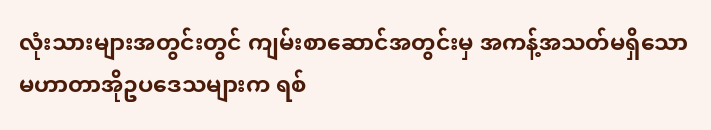လုံးသားများအတွင်းတွင် ကျမ်းစာဆောင်အတွင်းမှ အကန့်အသတ်မရှိသော မဟာတာအိုဥပဒေသများက ရစ်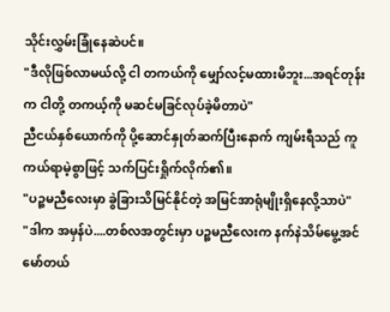သိုင်းလွှမ်းခြုံနေဆဲပင်။
"ဒီလိုဖြစ်လာမယ်လို့ ငါ တကယ်ကို မျှော်လင့်မထားမိဘူး...အရင်တုန်းက ငါတို့ တကယ့်ကို မဆင်မခြင်လုပ်ခဲ့မိတာပဲ"
ညီငယ်နှစ်ယောက်ကို ပို့ဆောင်နှုတ်ဆက်ပြီးနောက် ကျမ်းရီသည် ကူကယ်ရာမဲ့စွာဖြင့် သက်ပြင်းရှိုက်လိုက်၏။
"ပဉ္စမညီလေးမှာ ခွဲခြားသိမြင်နိုင်တဲ့ အမြင်အာရုံမျိုးရှိနေလို့သာပဲ"
"ဒါက အမှန်ပဲ....တစ်လအတွင်းမှာ ပဉ္စမညီလေးက နက်နဲသိမ်မွေ့အင်မော်တယ်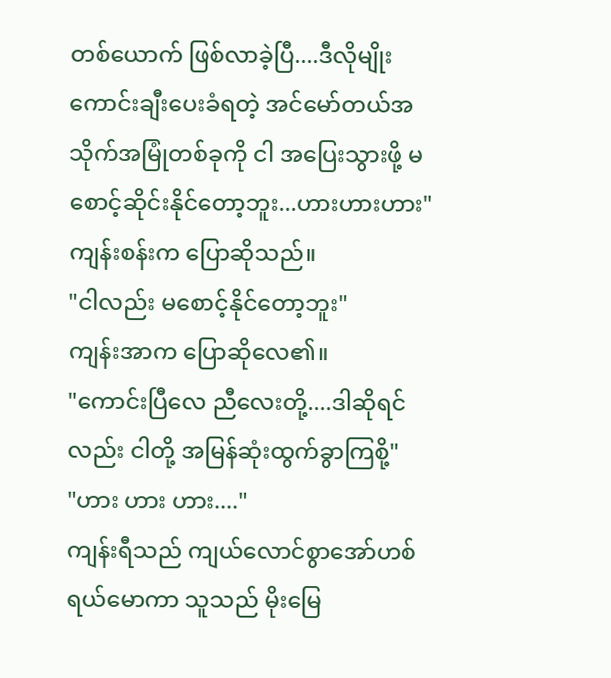တစ်ယောက် ဖြစ်လာခဲ့ပြီ....ဒီလိုမျိုး ကောင်းချီးပေးခံရတဲ့ အင်မော်တယ်အသိုက်အမြုံတစ်ခုကို ငါ အပြေးသွားဖို့ မစောင့်ဆိုင်းနိုင်တော့ဘူး...ဟားဟားဟား"
ကျန်းစန်းက ပြောဆိုသည်။
"ငါလည်း မစောင့်နိုင်တော့ဘူး"
ကျန်းအာက ပြောဆိုလေ၏။
"ကောင်းပြီလေ ညီလေးတို့....ဒါဆိုရင်လည်း ငါတို့ အမြန်ဆုံးထွက်ခွာကြစို့"
"ဟား ဟား ဟား...."
ကျန်းရီသည် ကျယ်လောင်စွာအော်ဟစ်ရယ်မောကာ သူသည် မိုးမြေ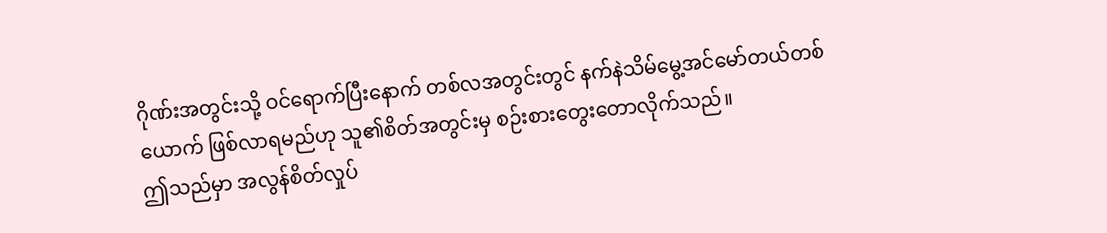ဂိုဏ်းအတွင်းသို့ ဝင်ရောက်ပြီးနောက် တစ်လအတွင်းတွင် နက်နဲသိမ်မွေ့အင်မော်တယ်တစ်ယောက် ဖြစ်လာရမည်ဟု သူ၏စိတ်အတွင်းမှ စဉ်းစားတွေးတောလိုက်သည်။
ဤသည်မှာ အလွန်စိတ်လှုပ်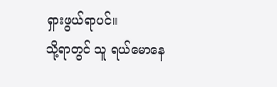ရှားဖွယ်ရာပင်။
သို့ရာတွင် သူ ရယ်မောနေ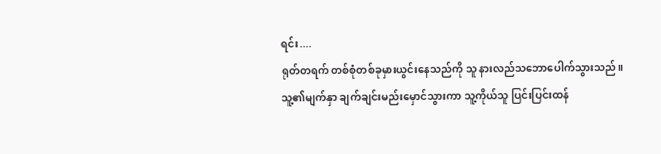ရင်း....
ရုတ်တရက် တစ်စုံတစ်ခုမှားယွင်းနေသည်ကို သူ နားလည်သဘောပေါက်သွားသည်။
သူ့၏မျက်နှာ ချက်ချင်းမည်းမှောင်သွားကာ သူ့ကိုယ်သူ ပြင်းပြင်းထန်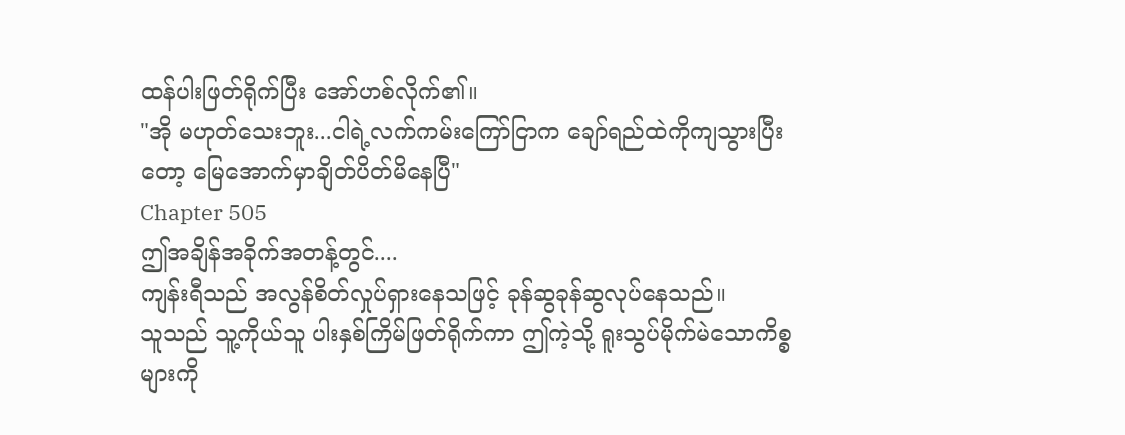ထန်ပါးဖြတ်ရိုက်ပြီး အော်ဟစ်လိုက်၏။
"အို မဟုတ်သေးဘူး...ငါရဲ့လက်ကမ်းကြော်ငြာက ချော်ရည်ထဲကိုကျသွားပြီးတော့ မြေအောက်မှာချိတ်ပိတ်မိနေပြီ"
Chapter 505
ဤအချိန်အခိုက်အတန့်တွင်....
ကျန်းရီသည် အလွန်စိတ်လှုပ်ရှားနေသဖြင့် ခုန်ဆွခုန်ဆွလုပ်နေသည်။
သူသည် သူ့ကိုယ်သူ ပါးနှစ်ကြိမ်ဖြတ်ရိုက်ကာ ဤကဲ့သို့ ရူးသွပ်မိုက်မဲသောကိစ္စများကို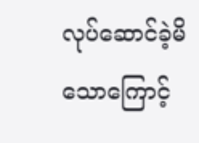လုပ်ဆောင်ခဲ့မိသောကြောင့်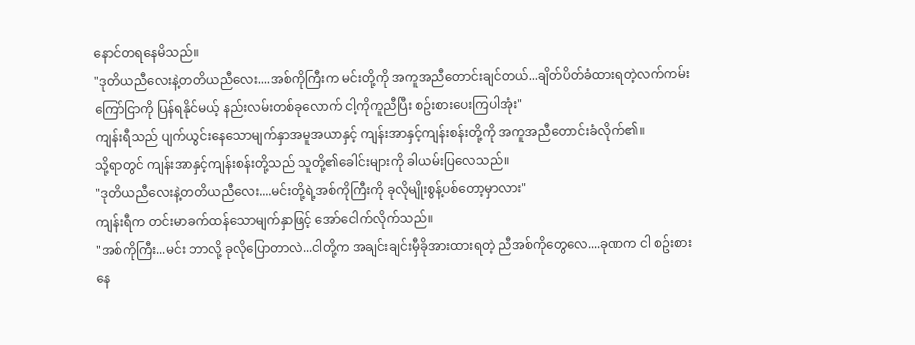နောင်တရနေမိသည်။
"ဒုတိယညီလေးနဲ့တတိယညီလေး....အစ်ကိုကြီးက မင်းတို့ကို အကူအညီတောင်းချင်တယ်...ချိတ်ပိတ်ခံထားရတဲ့လက်ကမ်းကြော်ငြာကို ပြန်ရနိုင်မယ့် နည်းလမ်းတစ်ခုလောက် ငါ့ကိုကူညီပြီး စဥ်းစားပေးကြပါအုံး"
ကျန်းရီသည် ပျက်ယွင်းနေသောမျက်နှာအမူအယာနှင့် ကျန်းအာနှင့်ကျန်းစန်းတို့ကို အကူအညီတောင်းခံလိုက်၏။
သို့ရာတွင် ကျန်းအာနှင့်ကျန်းစန်းတို့သည် သူတို့၏ခေါင်းများကို ခါယမ်းပြလေသည်။
"ဒုတိယညီလေးနဲ့တတိယညီလေး....မင်းတို့ရဲ့အစ်ကိုကြီးကို ခုလိုမျိုးစွန့်ပစ်တော့မှာလား"
ကျန်းရီက တင်းမာခက်ထန်သောမျက်နှာဖြင့် အော်ငေါက်လိုက်သည်။
"အစ်ကိုကြီး...မင်း ဘာလို့ ခုလိုပြောတာလဲ...ငါတို့က အချင်းချင်းမှီခိုအားထားရတဲ့ ညီအစ်ကိုတွေလေ....ခုဏက ငါ စဥ်းစားနေ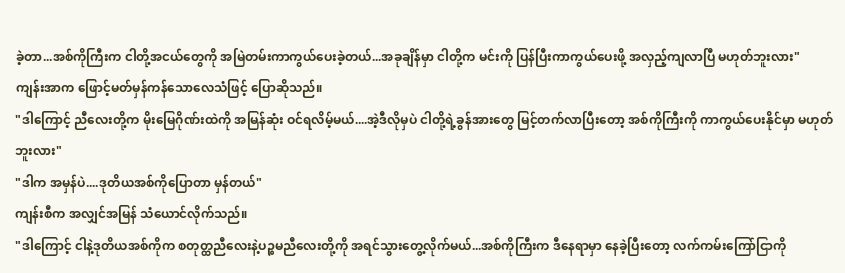ခဲ့တာ...အစ်ကိုကြီးက ငါတို့အငယ်တွေကို အမြဲတမ်းကာကွယ်ပေးခဲ့တယ်...အခုချိန်မှာ ငါတို့က မင်းကို ပြန်ပြီးကာကွယ်ပေးဖို့ အလှည့်ကျလာပြီ မဟုတ်ဘူးလား"
ကျန်းအာက ဖြောင့်မတ်မှန်ကန်သောလေသံဖြင့် ပြောဆိုသည်။
"ဒါကြောင့် ညီလေးတို့က မိုးမြေဂိုဏ်းထဲကို အမြန်ဆုံး ဝင်ရလိမ့်မယ်....အဲ့ဒီလိုမှပဲ ငါတို့ရဲ့ခွန်အားတွေ မြင့်တက်လာပြီးတော့ အစ်ကိုကြီးကို ကာကွယ်ပေးနိုင်မှာ မဟုတ်ဘူးလား"
"ဒါက အမှန်ပဲ....ဒုတိယအစ်ကိုပြောတာ မှန်တယ်"
ကျန်းစီက အလျှင်အမြန် သံယောင်လိုက်သည်။
"ဒါကြောင့် ငါနဲ့ဒုတိယအစ်ကိုက စတုတ္ထညီလေးနဲ့ပဉ္စမညီလေးတို့ကို အရင်သွားတွေ့လိုက်မယ်...အစ်ကိုကြီးက ဒီနေရာမှာ နေခဲ့ပြီးတော့ လက်ကမ်းကြော်ငြာကို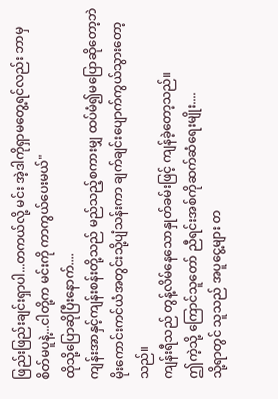ဖြည်းဖြည်းချင်းရှာပါ...တကယ်လို့ မင်း အဲ့ဒါကိုရှာမတွေ့ရင်လည်း ဘာမှစိတ်မပူနဲ့...ငါတို့က မင်းကို ကာကွယ်ပေးမယ်"
ထိုသို့ပြောဆိုပြီးနောက်....
ကျန်းအာနှင့်ကျန်းစန်းတို့သည် မည်သည့်စကားမျှ ထပ်မံ၍မပြောဆိုတော့ဘဲ မိုးကောင်းကင်ယံအတွင်းသို့ပျံသန်းကာ ချက်ချင်းပျောက်ကွယ်သွားတော့သည်။
ကျန်းရီသည် တွန့်လိမ်နေသောနှုတ်ခမ်းဖြင့် ကျန်ခဲ့တော့သည်။
ဤကဲ့သို့ ကြောင်သူတော် ညီရင်းအစ်ကိုဆက်ဆံရေးမျိုး....
သို့ရာတွင် သူသည် အပူငွေ့များ တ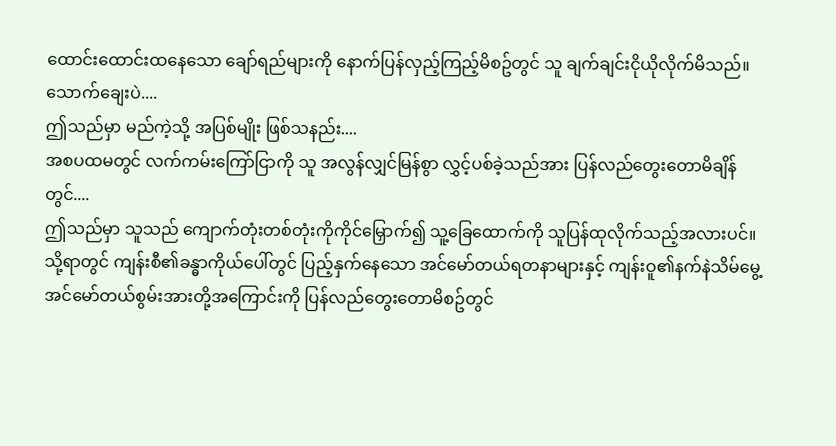ထောင်းထောင်းထနေသော ချော်ရည်များကို နောက်ပြန်လှည့်ကြည့်မိစဥ်တွင် သူ ချက်ချင်းငိုယိုလိုက်မိသည်။
သောက်ချေးပဲ....
ဤသည်မှာ မည်ကဲ့သို့ အပြစ်မျိုး ဖြစ်သနည်း....
အစပထမတွင် လက်ကမ်းကြော်ငြာကို သူ အလွန်လျှင်မြန်စွာ လွှင့်ပစ်ခဲ့သည်အား ပြန်လည်တွေးတောမိချိန်တွင်....
ဤသည်မှာ သူသည် ကျောက်တုံးတစ်တုံးကိုကိုင်မြှောက်၍ သူ့ခြေထောက်ကို သူပြန်ထုလိုက်သည့်အလားပင်။
သို့ရာတွင် ကျန်းစီ၏ခန္ဓာကိုယ်ပေါ်တွင် ပြည့်နှက်နေသော အင်မော်တယ်ရတနာများနှင့် ကျန်းဝူ၏နက်နဲသိမ်မွေ့အင်မော်တယ်စွမ်းအားတို့အကြောင်းကို ပြန်လည်တွေးတောမိစဥ်တွင်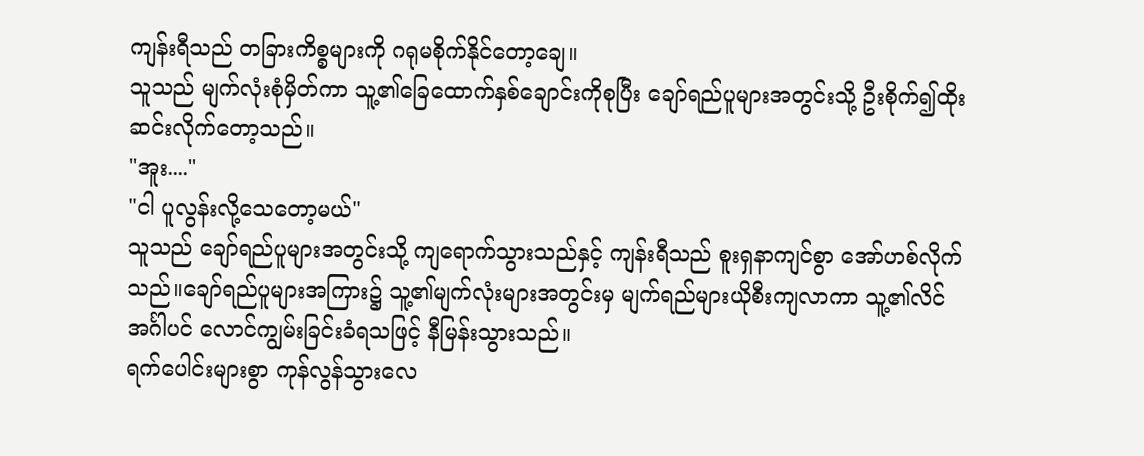ကျန်းရီသည် တခြားကိစ္စများကို ဂရုမစိုက်နိုင်တော့ချေ။
သူသည် မျက်လုံးစုံမှိတ်ကာ သူ့၏ခြေထောက်နှစ်ချောင်းကိုစုပြီး ချော်ရည်ပူများအတွင်းသို့ ဦးစိုက်၍ထိုးဆင်းလိုက်တော့သည်။
"အူး...."
"ငါ ပူလွန်းလို့သေတော့မယ်"
သူသည် ချော်ရည်ပူများအတွင်းသို့ ကျရောက်သွားသည်နှင့် ကျန်းရီသည် စူးရှနာကျင်စွာ အော်ဟစ်လိုက်သည်။ချော်ရည်ပူများအကြား၌ သူ့၏မျက်လုံးများအတွင်းမှ မျက်ရည်များယိုစီးကျလာကာ သူ့၏လိင်အင်္ဂါပင် လောင်ကျွမ်းခြင်းခံရသဖြင့် နီမြန်းသွားသည်။
ရက်ပေါင်းများစွာ ကုန်လွန်သွားလေ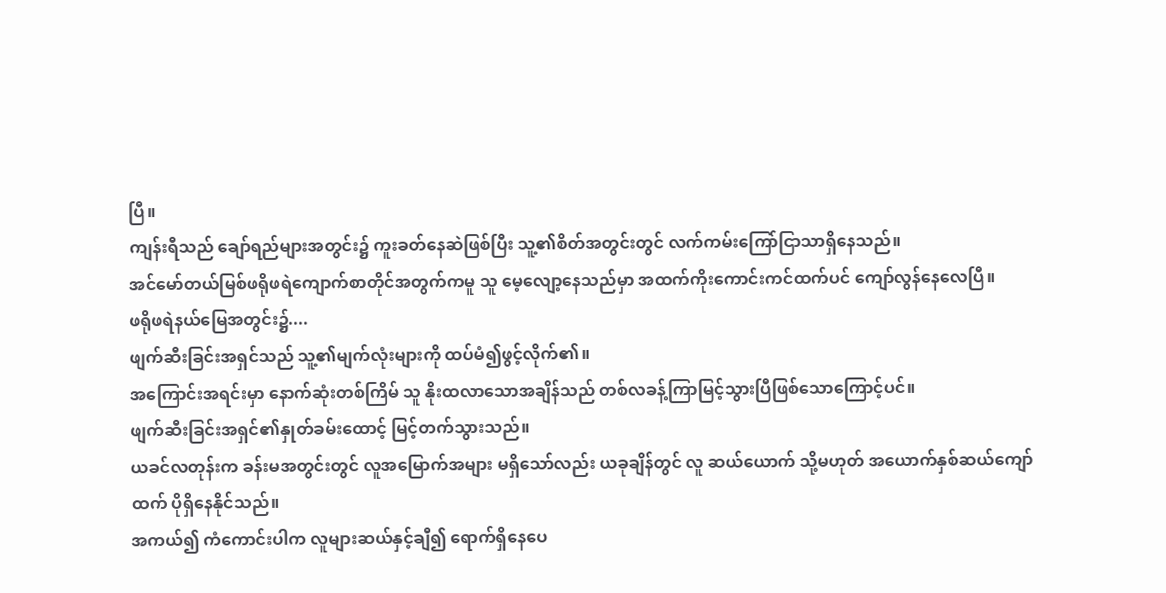ပြီ။
ကျန်းရီသည် ချော်ရည်များအတွင်း၌ ကူးခတ်နေဆဲဖြစ်ပြီး သူ့၏စိတ်အတွင်းတွင် လက်ကမ်းကြော်ငြာသာရှိနေသည်။
အင်မော်တယ်မြစ်ဖရိုဖရဲကျောက်စာတိုင်အတွက်ကမူ သူ မေ့လျော့နေသည်မှာ အထက်ကိုးကောင်းကင်ထက်ပင် ကျော်လွန်နေလေပြီ။
ဖရိုဖရဲနယ်မြေအတွင်း၌....
ဖျက်ဆီးခြင်းအရှင်သည် သူ့၏မျက်လုံးများကို ထပ်မံ၍ဖွင့်လိုက်၏။
အကြောင်းအရင်းမှာ နောက်ဆုံးတစ်ကြိမ် သူ နိုးထလာသောအချိန်သည် တစ်လခန့်ကြာမြင့်သွားပြီဖြစ်သောကြောင့်ပင်။
ဖျက်ဆီးခြင်းအရှင်၏နှုတ်ခမ်းထောင့် မြင့်တက်သွားသည်။
ယခင်လတုန်းက ခန်းမအတွင်းတွင် လူအမြောက်အများ မရှိသော်လည်း ယခုချိန်တွင် လူ ဆယ်ယောက် သို့မဟုတ် အယောက်နှစ်ဆယ်ကျော်ထက် ပိုရှိနေနိုင်သည်။
အကယ်၍ ကံကောင်းပါက လူများဆယ်နှင့်ချီ၍ ရောက်ရှိနေပေ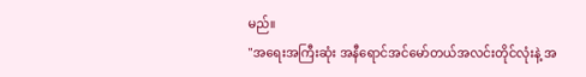မည်။
"အရေးအကြီးဆုံး အနီရောင်အင်မော်တယ်အလင်းတိုင်လုံးနဲ့ အ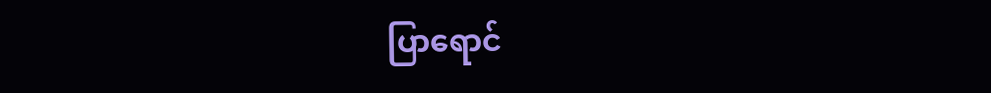ပြာရောင်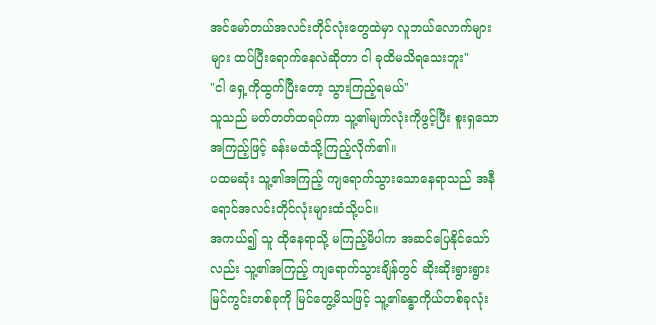အင်မော်တယ်အလင်းတိုင်လုံးတွေထဲမှာ လူဘယ်လောက်များများ ထပ်ပြီးရောက်နေလဲဆိုတာ ငါ ခုထိမသိရသေးဘူး"
"ငါ ရှေ့ကိုထွက်ပြီးတော့ သွားကြည့်ရမယ်"
သူသည် မတ်တတ်ထရပ်ကာ သူ့၏မျက်လုံးကိုဖွင့်ပြီး စူးရှသောအကြည့်ဖြင့် ခန်းမထံသို့ကြည့်လိုက်၏။
ပထမဆုံး သူ့၏အကြည့် ကျရောက်သွားသောနေရာသည် အနီရောင်အလင်းတိုင်လုံးများထံသို့ပင်။
အကယ်၍ သူ ထိုနေရာသို့ မကြည့်မိပါက အဆင်ပြေနိုင်သော်လည်း သူ့၏အကြည့် ကျရောက်သွားချိန်တွင် ဆိုးဆိုးရွားရွားမြင်ကွင်းတစ်ခုကို မြင်တွေ့မိသဖြင့် သူ့၏ခန္ဓာကိုယ်တစ်ခုလုံး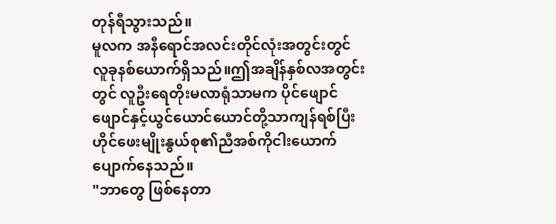တုန်ရီသွားသည်။
မူလက အနီရောင်အလင်းတိုင်လုံးအတွင်းတွင် လူခုနစ်ယောက်ရှိသည်။ဤအချိန်နှစ်လအတွင်းတွင် လူဦးရေတိုးမလာရုံသာမက ပိုင်ဖျောင်ဖျောင်နှင့်ယွင်ယောင်ယောင်တို့သာကျန်ရစ်ပြီး ဟိုင်ဖေးမျိုးနွယ်စု၏ညီအစ်ကိုငါးယောက် ပျောက်နေသည်။
"ဘာတွေ ဖြစ်နေတာ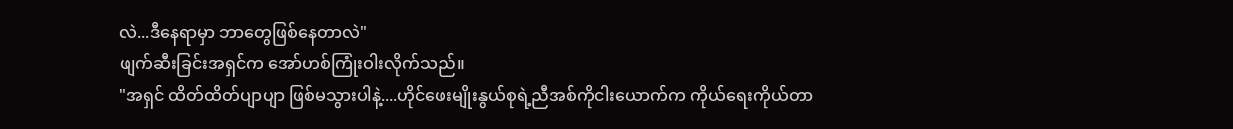လဲ...ဒီနေရာမှာ ဘာတွေဖြစ်နေတာလဲ"
ဖျက်ဆီးခြင်းအရှင်က အော်ဟစ်ကြုံးဝါးလိုက်သည်။
"အရှင် ထိတ်ထိတ်ပျာပျာ ဖြစ်မသွားပါနဲ့....ဟိုင်ဖေးမျိုးနွယ်စုရဲ့ညီအစ်ကိုငါးယောက်က ကိုယ်ရေးကိုယ်တာ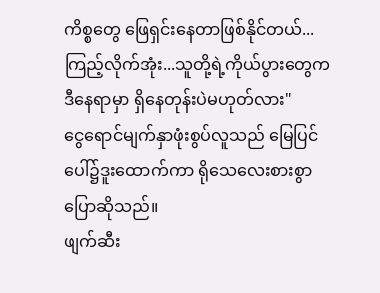ကိစ္စတွေ ဖြေရှင်းနေတာဖြစ်နိုင်တယ်...ကြည့်လိုက်အုံး...သူတို့ရဲ့ကိုယ်ပွားတွေက ဒီနေရာမှာ ရှိနေတုန်းပဲမဟုတ်လား"
ငွေရောင်မျက်နှာဖုံးစွပ်လူသည် မြေပြင်ပေါ်၌ဒူးထောက်ကာ ရိုသေလေးစားစွာ ပြောဆိုသည်။
ဖျက်ဆီး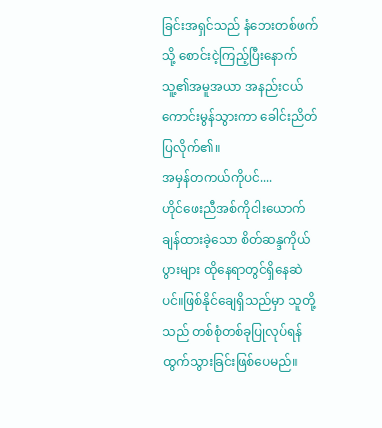ခြင်းအရှင်သည် နံဘေးတစ်ဖက်သို့ စောင်းငဲ့ကြည့်ပြီးနောက် သူ့၏အမူအယာ အနည်းငယ်ကောင်းမွန်သွားကာ ခေါင်းညိတ်ပြလိုက်၏။
အမှန်တကယ်ကိုပင်....
ဟိုင်ဖေးညီအစ်ကိုငါးယောက် ချန်ထားခဲ့သော စိတ်ဆန္ဒကိုယ်ပွားများ ထိုနေရာတွင်ရှိနေဆဲပင်။ဖြစ်နိုင်ချေရှိသည်မှာ သူတို့သည် တစ်စုံတစ်ခုပြုလုပ်ရန် ထွက်သွားခြင်းဖြစ်ပေမည်။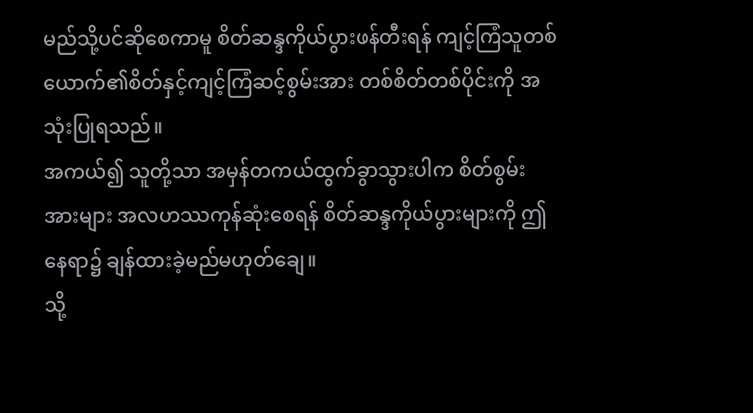မည်သို့ပင်ဆိုစေကာမူ စိတ်ဆန္ဒကိုယ်ပွားဖန်တီးရန် ကျင့်ကြံသူတစ်ယောက်၏စိတ်နှင့်ကျင့်ကြံဆင့်စွမ်းအား တစ်စိတ်တစ်ပိုင်းကို အသုံးပြုရသည်။
အကယ်၍ သူတို့သာ အမှန်တကယ်ထွက်ခွာသွားပါက စိတ်စွမ်းအားများ အလဟဿကုန်ဆုံးစေရန် စိတ်ဆန္ဒကိုယ်ပွားများကို ဤနေရာ၌ ချန်ထားခဲ့မည်မဟုတ်ချေ။
သို့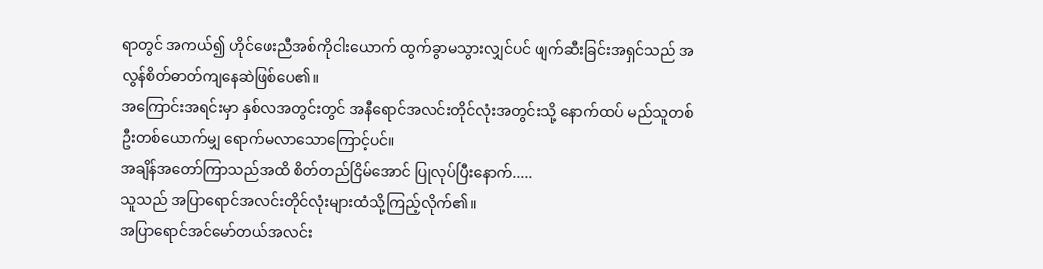ရာတွင် အကယ်၍ ဟိုင်ဖေးညီအစ်ကိုငါးယောက် ထွက်ခွာမသွားလျှင်ပင် ဖျက်ဆီးခြင်းအရှင်သည် အလွန်စိတ်ဓာတ်ကျနေဆဲဖြစ်ပေ၏။
အကြောင်းအရင်းမှာ နှစ်လအတွင်းတွင် အနီရောင်အလင်းတိုင်လုံးအတွင်းသို့ နောက်ထပ် မည်သူတစ်ဦးတစ်ယောက်မျှ ရောက်မလာသောကြောင့်ပင်။
အချိန်အတော်ကြာသည်အထိ စိတ်တည်ငြိမ်အောင် ပြုလုပ်ပြီးနောက်.....
သူသည် အပြာရောင်အလင်းတိုင်လုံးများထံသို့ကြည့်လိုက်၏။
အပြာရောင်အင်မော်တယ်အလင်း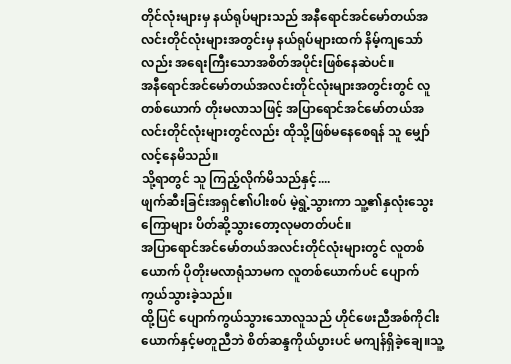တိုင်လုံးများမှ နယ်ရုပ်များသည် အနီရောင်အင်မော်တယ်အလင်းတိုင်လုံးများအတွင်းမှ နယ်ရုပ်များထက် နိမ့်ကျသော်လည်း အရေးကြီးသောအစိတ်အပိုင်းဖြစ်နေဆဲပင်။
အနီရောင်အင်မော်တယ်အလင်းတိုင်လုံးများအတွင်းတွင် လူတစ်ယောက် တိုးမလာသဖြင့် အပြာရောင်အင်မော်တယ်အလင်းတိုင်လုံးများတွင်လည်း ထိုသို့ဖြစ်မနေစေရန် သူ မျှော်လင့်နေမိသည်။
သို့ရာတွင် သူ ကြည့်လိုက်မိသည်နှင့်....
ဖျက်ဆီးခြင်းအရှင်၏ပါးစပ် မဲ့ရွဲ့သွားကာ သူ့၏နှလုံးသွေးကြောများ ပိတ်ဆို့သွားတော့လုမတတ်ပင်။
အပြာရောင်အင်မော်တယ်အလင်းတိုင်လုံးများတွင် လူတစ်ယောက် ပိုတိုးမလာရုံသာမက လူတစ်ယောက်ပင် ပျောက်ကွယ်သွားခဲ့သည်။
ထို့ပြင် ပျောက်ကွယ်သွားသောလူသည် ဟိုင်ဖေးညီအစ်ကိုငါးယောက်နှင့်မတူညီဘဲ စိတ်ဆန္ဒကိုယ်ပွားပင် မကျန်ရှိခဲ့ချေ။သူ့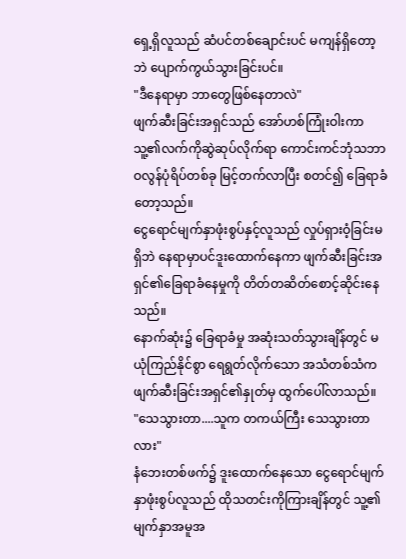ရှေ့ရှိလူသည် ဆံပင်တစ်ချောင်းပင် မကျန်ရှိတော့ဘဲ ပျောက်ကွယ်သွားခြင်းပင်။
"ဒီနေရာမှာ ဘာတွေဖြစ်နေတာလဲ"
ဖျက်ဆီးခြင်းအရှင်သည် အော်ဟစ်ကြုံးဝါးကာ သူ့၏လက်ကိုဆွဲဆုပ်လိုက်ရာ ကောင်းကင်ဘုံသဘာဝလွန်ပုံရိပ်တစ်ခု မြင့်တက်လာပြီး စတင်၍ ခြေရာခံတော့သည်။
ငွေရောင်မျက်နှာဖုံးစွပ်နှင့်လူသည် လှုပ်ရှားဝံ့ခြင်းမရှိဘဲ နေရာမှာပင်ဒူးထောက်နေကာ ဖျက်ဆီးခြင်းအရှင်၏ခြေရာခံနေမှုကို တိတ်တဆိတ်စောင့်ဆိုင်းနေသည်။
နောက်ဆုံး၌ ခြေရာခံမှု အဆုံးသတ်သွားချိန်တွင် မယုံကြည်နိုင်စွာ ရေရွတ်လိုက်သော အသံတစ်သံက ဖျက်ဆီးခြင်းအရှင်၏နှုတ်မှ ထွက်ပေါ်လာသည်။
"သေသွားတာ....သူက တကယ်ကြီး သေသွားတာလား"
နံဘေးတစ်ဖက်၌ ဒူးထောက်နေသော ငွေရောင်မျက်နှာဖုံးစွပ်လူသည် ထိုသတင်းကိုကြားချိန်တွင် သူ့၏မျက်နှာအမူအ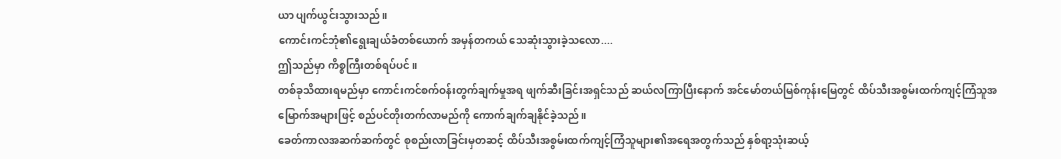ယာ ပျက်ယွင်းသွားသည်။
ကောင်းကင်ဘုံ၏ရွေးချယ်ခံတစ်ယောက် အမှန်တကယ် သေဆုံးသွားခဲ့သလော....
ဤသည်မှာ ကိစ္စကြီးတစ်ရပ်ပင်။
တစ်ခုသိထားရမည်မှာ ကောင်းကင်စက်ဝန်းတွက်ချက်မှုအရ ဖျက်ဆီးခြင်းအရှင်သည် ဆယ်လကြာပြီးနောက် အင်မော်တယ်မြစ်ကုန်းမြေတွင် ထိပ်သီးအစွမ်းထက်ကျင့်ကြံသူအမြောက်အများဖြင့် စည်ပင်တိုးတက်လာမည်ကို ကောက်ချက်ချနိုင်ခဲ့သည်။
ခေတ်ကာလအဆက်ဆက်တွင် စုစည်းလာခြင်းမှတဆင့် ထိပ်သီးအစွမ်းထက်ကျင့်ကြံသူများ၏အရေအတွက်သည် နှစ်ရာ့သုံးဆယ့်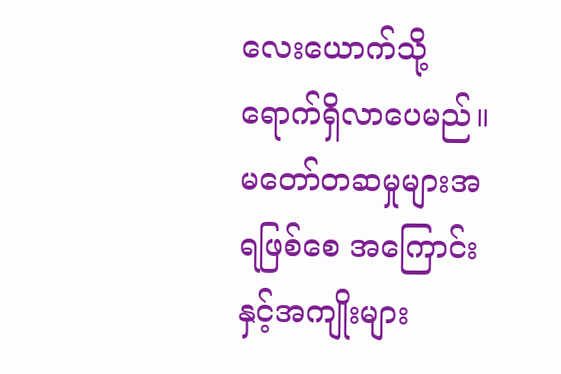လေးယောက်သို့ ရောက်ရှိလာပေမည်။
မတော်တဆမှုများအရဖြစ်စေ အကြောင်းနှင့်အကျိုးများ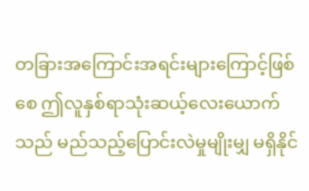တခြားအကြောင်းအရင်းများကြောင့်ဖြစ်စေ ဤလူနှစ်ရာသုံးဆယ့်လေးယောက်သည် မည်သည့်ပြောင်းလဲမှုမျိုးမျှ မရှိနိုင်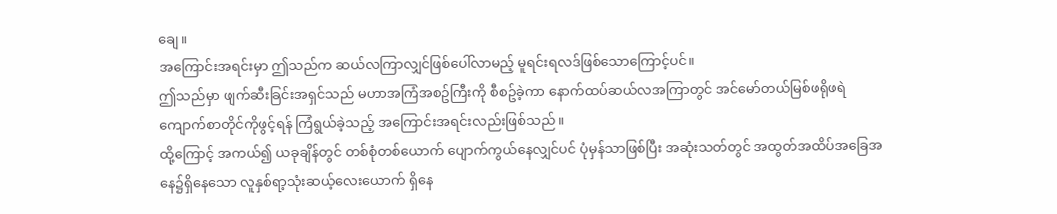ချေ။
အကြောင်းအရင်းမှာ ဤသည်က ဆယ်လကြာလျှင်ဖြစ်ပေါ်လာမည့် မူရင်းရလဒ်ဖြစ်သောကြောင့်ပင်။
ဤသည်မှာ ဖျက်ဆီးခြင်းအရှင်သည် မဟာအကြံအစဥ်ကြီးကို စီစဥ်ခဲ့ကာ နောက်ထပ်ဆယ်လအကြာတွင် အင်မော်တယ်မြစ်ဖရိုဖရဲကျောက်စာတိုင်ကိုဖွင့်ရန် ကြံရွယ်ခဲ့သည့် အကြောင်းအရင်းလည်းဖြစ်သည်။
ထို့ကြောင့် အကယ်၍ ယခုချိန်တွင် တစ်စုံတစ်ယောက် ပျောက်ကွယ်နေလျှင်ပင် ပုံမှန်သာဖြစ်ပြီး အဆုံးသတ်တွင် အထွတ်အထိပ်အခြေအနေ၌ရှိနေသော လူနှစ်ရာ့သုံးဆယ့်လေးယောက် ရှိနေ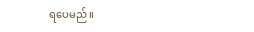ရပေမည်။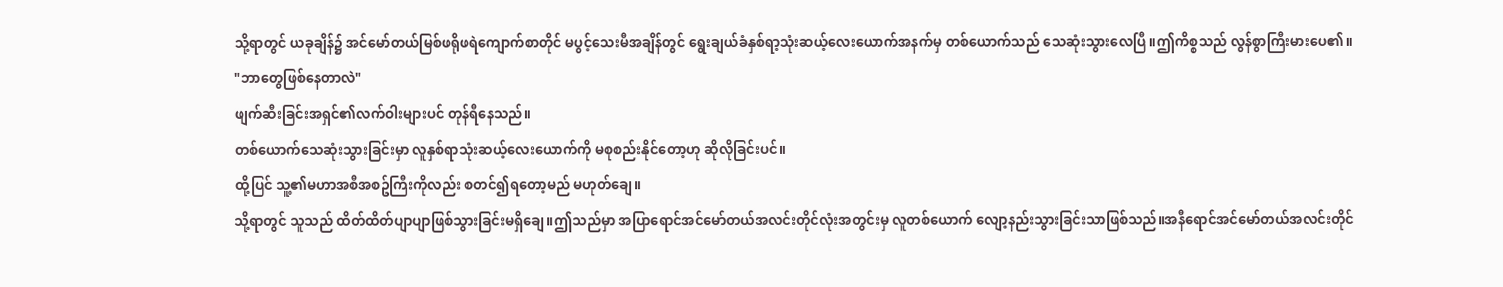သို့ရာတွင် ယခုချိန်၌ အင်မော်တယ်မြစ်ဖရိုဖရဲကျောက်စာတိုင် မပွင့်သေးမီအချိန်တွင် ရွေးချယ်ခံနှစ်ရာ့သုံးဆယ့်လေးယောက်အနက်မှ တစ်ယောက်သည် သေဆုံးသွားလေပြီ။ဤကိစ္စသည် လွန်စွာကြီးမားပေ၏။
"ဘာတွေဖြစ်နေတာလဲ"
ဖျက်ဆီးခြင်းအရှင်၏လက်ဝါးများပင် တုန်ရီနေသည်။
တစ်ယောက်သေဆုံးသွားခြင်းမှာ လူနှစ်ရာသုံးဆယ့်လေးယောက်ကို မစုစည်းနိုင်တော့ဟု ဆိုလိုခြင်းပင်။
ထို့ပြင် သူ့၏မဟာအစီအစဥ်ကြီးကိုလည်း စတင်၍ရတော့မည် မဟုတ်ချေ။
သို့ရာတွင် သူသည် ထိတ်ထိတ်ပျာပျာဖြစ်သွားခြင်းမရှိချေ။ဤသည်မှာ အပြာရောင်အင်မော်တယ်အလင်းတိုင်လုံးအတွင်းမှ လူတစ်ယောက် လျော့နည်းသွားခြင်းသာဖြစ်သည်။အနီရောင်အင်မော်တယ်အလင်းတိုင်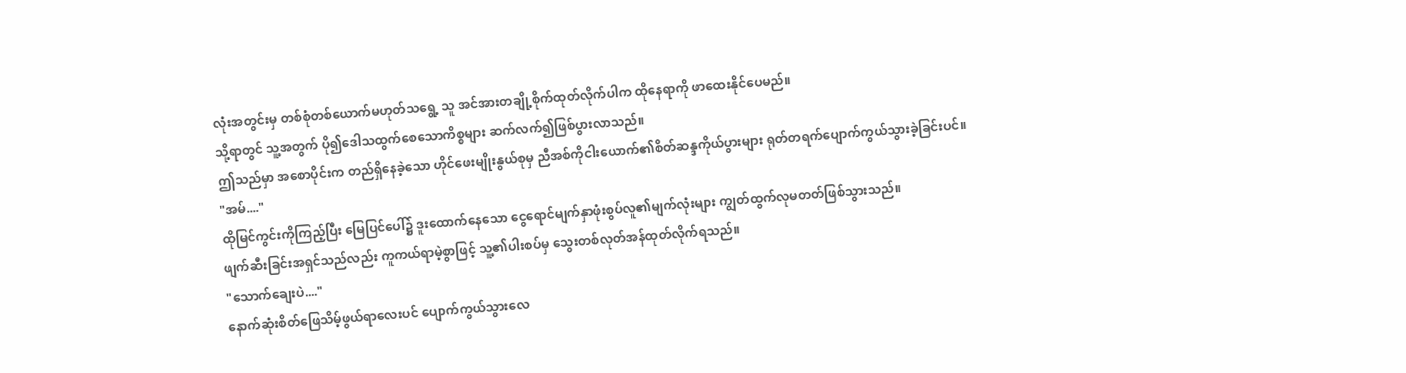လုံးအတွင်းမှ တစ်စုံတစ်ယောက်မဟုတ်သရွေ့ သူ အင်အားတချို့စိုက်ထုတ်လိုက်ပါက ထိုနေရာကို ဖာထေးနိုင်ပေမည်။
သို့ရာတွင် သူ့အတွက် ပို၍ဒေါသထွက်စေသောကိစ္စများ ဆက်လက်၍ဖြစ်ပွားလာသည်။
ဤသည်မှာ အစောပိုင်းက တည်ရှိနေခဲ့သော ဟိုင်ဖေးမျိုးနွယ်စုမှ ညီအစ်ကိုငါးယောက်၏စိတ်ဆန္ဒကိုယ်ပွားများ ရုတ်တရက်ပျောက်ကွယ်သွားခဲ့ခြင်းပင်။
"အမ်...."
ထိုမြင်ကွင်းကိုကြည့်ပြီး မြေပြင်ပေါ်၌ ဒူးထောက်နေသော ငွေရောင်မျက်နှာဖုံးစွပ်လူ၏မျက်လုံးများ ကျွတ်ထွက်လုမတတ်ဖြစ်သွားသည်။
ဖျက်ဆီးခြင်းအရှင်သည်လည်း ကူကယ်ရာမဲ့စွာဖြင့် သူ့၏ပါးစပ်မှ သွေးတစ်လုတ်အန်ထုတ်လိုက်ရသည်။
"သောက်ချေးပဲ...."
နောက်ဆုံးစိတ်ဖြေသိမ့်ဖွယ်ရာလေးပင် ပျောက်ကွယ်သွားလေ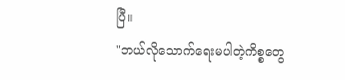ပြီ။
"ဘယ်လိုသောက်ရေးမပါတဲ့ကိစ္စတွေ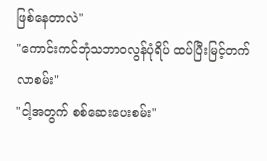ဖြစ်နေတာလဲ"
"ကောင်းကင်ဘုံသဘာဝလွန်ပုံရိပ် ထပ်ပြီးမြင့်တက်လာစမ်း"
"ငါ့အတွက် စစ်ဆေးပေးစမ်း"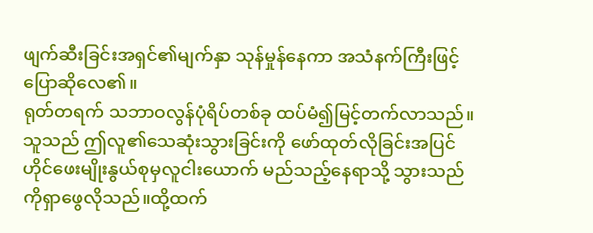ဖျက်ဆီးခြင်းအရှင်၏မျက်နှာ သုန်မှုန်နေကာ အသံနက်ကြီးဖြင့် ပြောဆိုလေ၏။
ရုတ်တရက် သဘာဝလွန်ပုံရိပ်တစ်ခု ထပ်မံ၍မြင့်တက်လာသည်။
သူသည် ဤလူ၏သေဆုံးသွားခြင်းကို ဖော်ထုတ်လိုခြင်းအပြင် ဟိုင်ဖေးမျိုးနွယ်စုမှလူငါးယောက် မည်သည့်နေရာသို့ သွားသည်ကိုရှာဖွေလိုသည်။ထို့ထက်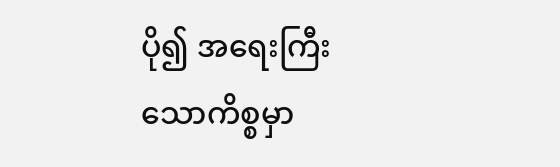ပို၍ အရေးကြီးသောကိစ္စမှာ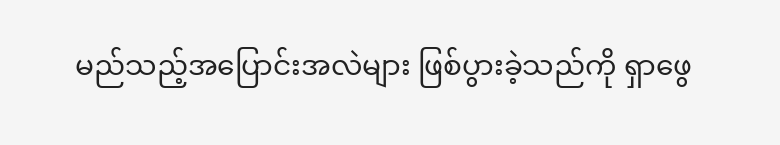မည်သည့်အပြောင်းအလဲများ ဖြစ်ပွားခဲ့သည်ကို ရှာဖွေ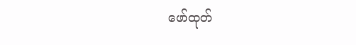ဖော်ထုတ်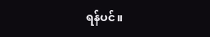ရန်ပင်။